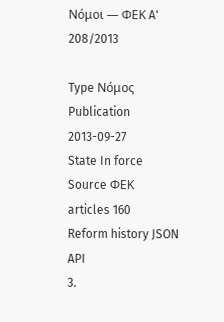Νόμοι — ΦΕΚ A' 208/2013

Type Νόμος
Publication 2013-09-27
State In force
Source ΦΕΚ
articles 160
Reform history JSON API
3.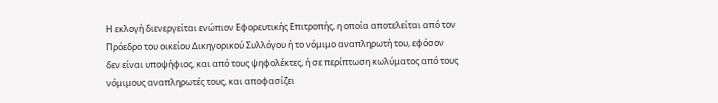Η εκλογή διενεργείται ενώπιον Εφορευτικής Επιτροπής, η οποία αποτελείται από τον Πρόεδρο του οικείου Δικηγορικού Συλλόγου ή το νόμιμο αναπληρωτή του, εφόσον δεν είναι υποψήφιος, και από τους ψηφολέκτες, ή σε περίπτωση κωλύματος από τους νόμιμους αναπληρωτές τους, και αποφασίζει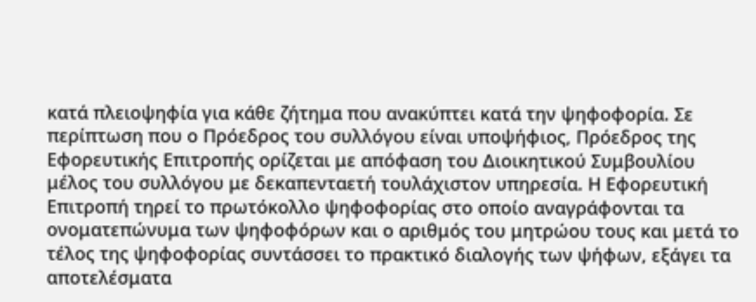κατά πλειοψηφία για κάθε ζήτημα που ανακύπτει κατά την ψηφοφορία. Σε περίπτωση που ο Πρόεδρος του συλλόγου είναι υποψήφιος, Πρόεδρος της Εφορευτικής Επιτροπής ορίζεται με απόφαση του Διοικητικού Συμβουλίου μέλος του συλλόγου με δεκαπενταετή τουλάχιστον υπηρεσία. Η Εφορευτική Επιτροπή τηρεί το πρωτόκολλο ψηφοφορίας στο οποίο αναγράφονται τα ονοματεπώνυμα των ψηφοφόρων και ο αριθμός του μητρώου τους και μετά το τέλος της ψηφοφορίας συντάσσει το πρακτικό διαλογής των ψήφων, εξάγει τα αποτελέσματα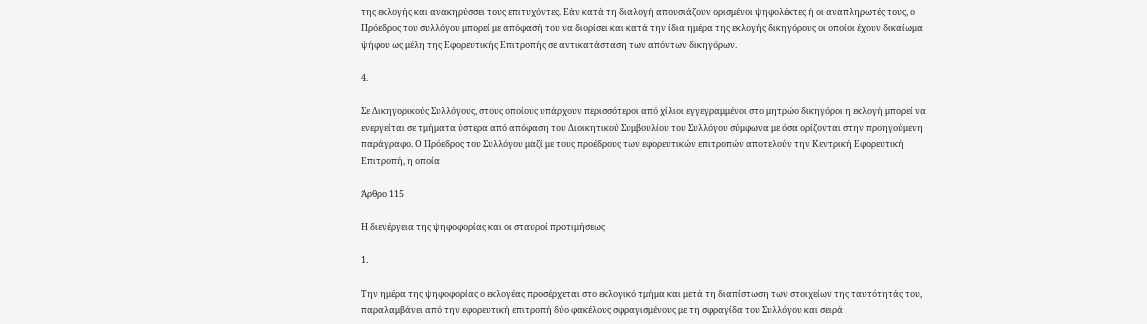της εκλογής και ανακηρύσσει τους επιτυχόντες. Εάν κατά τη διαλογή απουσιάζουν ορισμένοι ψηφολέκτες ή οι αναπληρωτές τους, ο Πρόεδρος του συλλόγου μπορεί με απόφασή του να διορίσει και κατά την ίδια ημέρα της εκλογής δικηγόρους οι οποίοι έχουν δικαίωμα ψήφου ως μέλη της Εφορευτικής Επιτροπής σε αντικατάσταση των απόντων δικηγόρων.

4.

Σε Δικηγορικούς Συλλόγους, στους οποίους υπάρχουν περισσότεροι από χίλιοι εγγεγραμμένοι στo μητρώο δικηγόροι η εκλογή μπορεί να ενεργείται σε τμήματα ύστερα από απόφαση του Διοικητικού Συμβουλίου του Συλλόγου σύμφωνα με όσα ορίζονται στην προηγούμενη παράγραφο. Ο Πρόεδρος του Συλλόγου μαζί με τους προέδρους των εφορευτικών επιτροπών αποτελούν την Κεντρική Εφορευτική Επιτροπή, η οποία

Άρθρο 115

Η διενέργεια της ψηφοφορίας και οι σταυροί προτιμήσεως

1.

Την ημέρα της ψηφοφορίας ο εκλογέας προσέρχεται στο εκλογικό τμήμα και μετά τη διαπίστωση των στοιχείων της ταυτότητάς του, παραλαμβάνει από την εφορευτική επιτροπή δύο φακέλους σφραγισμένους με τη σφραγίδα του Συλλόγου και σειρά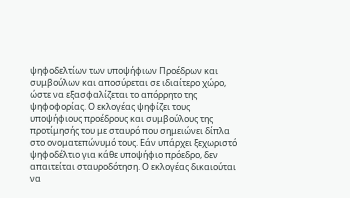ψηφοδελτίων των υποψήφιων Προέδρων και συμβούλων και αποσύρεται σε ιδιαίτερο χώρο, ώστε να εξασφαλίζεται το απόρρητο της ψηφοφορίας. Ο εκλογέας ψηφίζει τους υποψήφιους προέδρους και συμβούλους της προτίμησής του με σταυρό που σημειώνει δίπλα στο ονοματεπώνυμό τους. Εάν υπάρχει ξεχωριστό ψηφοδέλτιο για κάθε υποψήφιο πρόεδρο, δεν απαιτείται σταυροδότηση. Ο εκλογέας δικαιούται να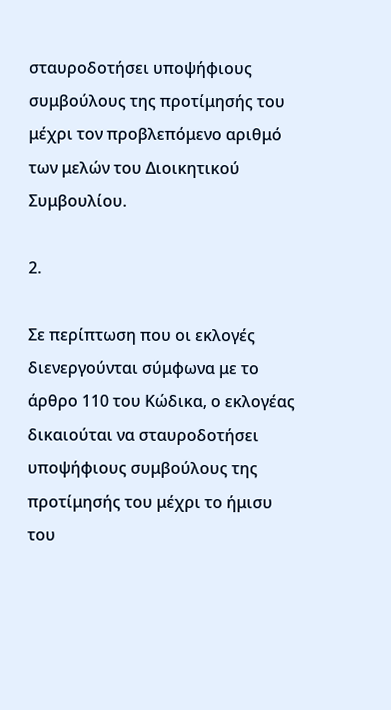σταυροδοτήσει υποψήφιους συμβούλους της προτίμησής του μέχρι τον προβλεπόμενο αριθμό των μελών του Διοικητικού Συμβουλίου.

2.

Σε περίπτωση που οι εκλογές διενεργούνται σύμφωνα με το άρθρο 110 του Κώδικα, ο εκλογέας δικαιούται να σταυροδοτήσει υποψήφιους συμβούλους της προτίμησής του μέχρι το ήμισυ του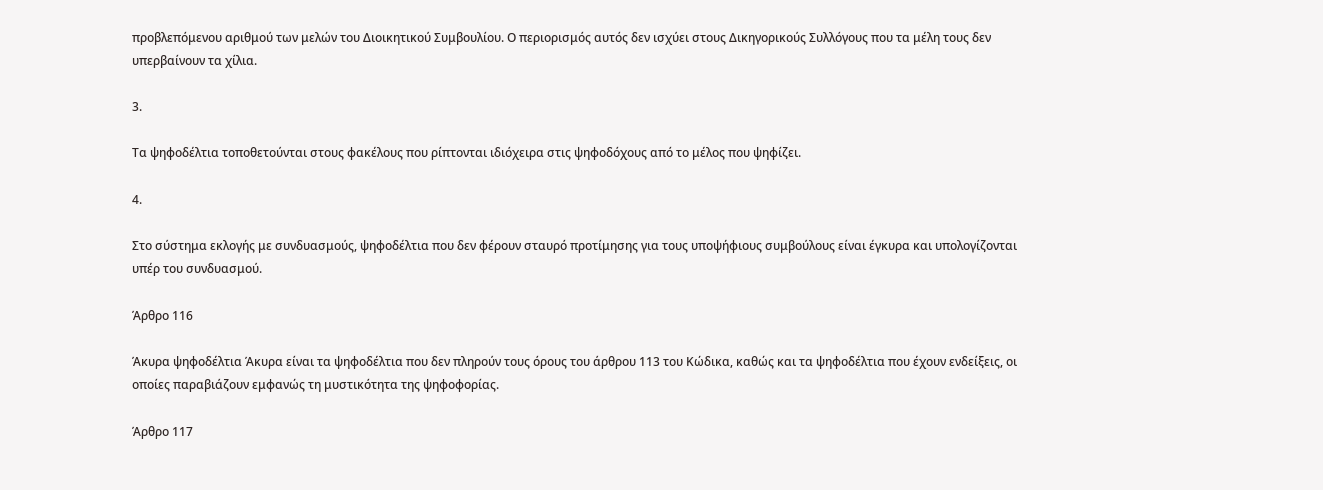προβλεπόμενου αριθμού των μελών του Διοικητικού Συμβουλίου. Ο περιορισμός αυτός δεν ισχύει στους Δικηγορικούς Συλλόγους που τα μέλη τους δεν υπερβαίνουν τα χίλια.

3.

Τα ψηφοδέλτια τοποθετούνται στους φακέλους που ρίπτονται ιδιόχειρα στις ψηφοδόχους από το μέλος που ψηφίζει.

4.

Στο σύστημα εκλογής με συνδυασμούς, ψηφοδέλτια που δεν φέρουν σταυρό προτίμησης για τους υποψήφιους συμβούλους είναι έγκυρα και υπολογίζονται υπέρ του συνδυασμού.

Άρθρο 116

Άκυρα ψηφοδέλτια Άκυρα είναι τα ψηφοδέλτια που δεν πληρούν τους όρους του άρθρου 113 του Κώδικα, καθώς και τα ψηφοδέλτια που έχουν ενδείξεις, οι οποίες παραβιάζουν εμφανώς τη μυστικότητα της ψηφοφορίας.

Άρθρο 117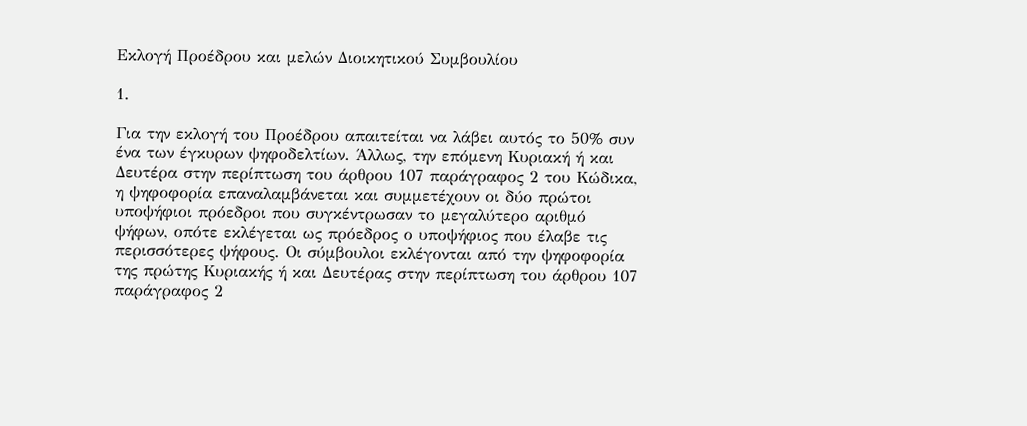Εκλογή Προέδρου και μελών Διοικητικού Συμβουλίου

1.

Για την εκλογή του Προέδρου απαιτείται να λάβει αυτός το 50% συν ένα των έγκυρων ψηφοδελτίων. Άλλως, την επόμενη Κυριακή ή και Δευτέρα στην περίπτωση του άρθρου 107 παράγραφος 2 του Κώδικα, η ψηφοφορία επαναλαμβάνεται και συμμετέχουν οι δύο πρώτοι υποψήφιοι πρόεδροι που συγκέντρωσαν το μεγαλύτερο αριθμό ψήφων, οπότε εκλέγεται ως πρόεδρος ο υποψήφιος που έλαβε τις περισσότερες ψήφους. Οι σύμβουλοι εκλέγονται από την ψηφοφορία της πρώτης Κυριακής ή και Δευτέρας στην περίπτωση του άρθρου 107 παράγραφος 2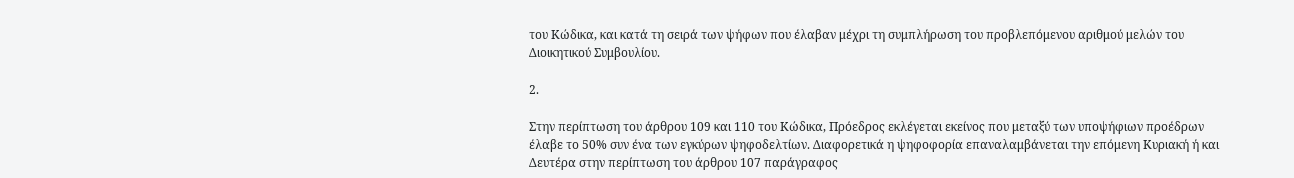του Κώδικα, και κατά τη σειρά των ψήφων που έλαβαν μέχρι τη συμπλήρωση του προβλεπόμενου αριθμού μελών του Διοικητικού Συμβουλίου.

2.

Στην περίπτωση του άρθρου 109 και 110 του Κώδικα, Πρόεδρος εκλέγεται εκείνος που μεταξύ των υποψήφιων προέδρων έλαβε το 50% συν ένα των εγκύρων ψηφοδελτίων. Διαφορετικά η ψηφοφορία επαναλαμβάνεται την επόμενη Κυριακή ή και Δευτέρα στην περίπτωση του άρθρου 107 παράγραφος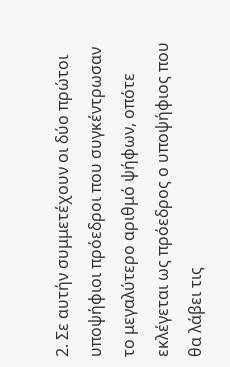2. Σε αυτήν συμμετέχουν οι δύο πρώτοι υποψήφιοι πρόεδροι που συγκέντρωσαν το μεγαλύτερο αριθμό ψήφων, οπότε εκλέγεται ως πρόεδρος ο υποψήφιος που θα λάβει τις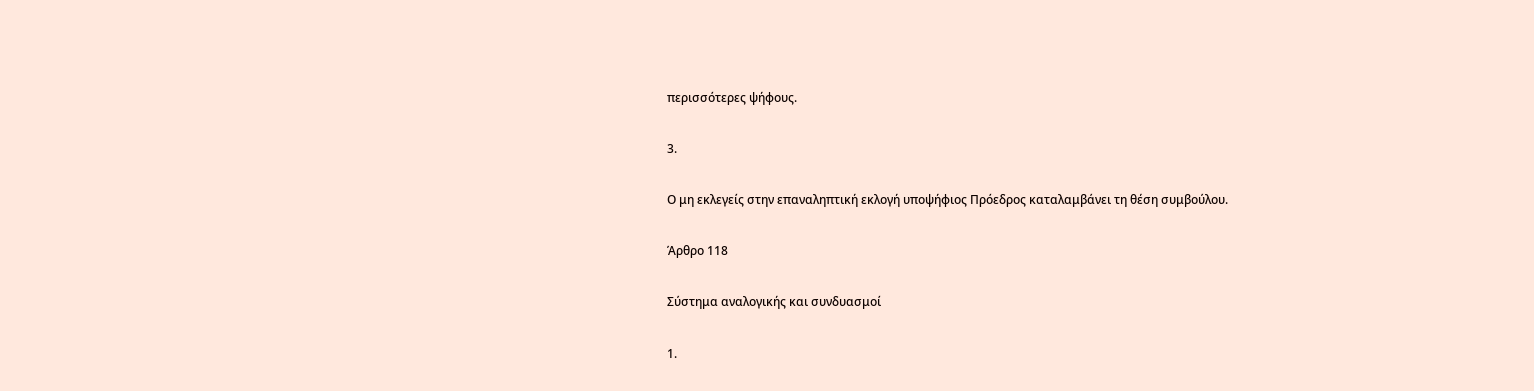περισσότερες ψήφους.

3.

Ο μη εκλεγείς στην επαναληπτική εκλογή υποψήφιος Πρόεδρος καταλαμβάνει τη θέση συμβούλου.

Άρθρο 118

Σύστημα αναλογικής και συνδυασμοί

1.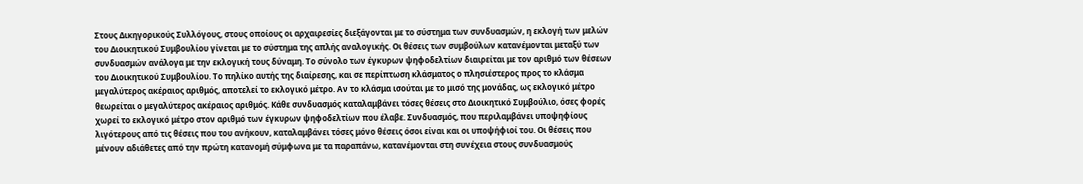Στους Δικηγορικούς Συλλόγους, στους οποίους οι αρχαιρεσίες διεξάγονται με το σύστημα των συνδυασμών, η εκλογή των μελών του Διοικητικού Συμβουλίου γίνεται με το σύστημα της απλής αναλογικής. Οι θέσεις των συμβούλων κατανέμονται μεταξύ των συνδυασμών ανάλογα με την εκλογική τους δύναμη. Το σύνολο των έγκυρων ψηφοδελτίων διαιρείται με τον αριθμό των θέσεων του Διοικητικού Συμβουλίου. Το πηλίκο αυτής της διαίρεσης, και σε περίπτωση κλάσματος ο πλησιέστερος προς το κλάσμα μεγαλύτερος ακέραιος αριθμός, αποτελεί το εκλογικό μέτρο. Αν το κλάσμα ισούται με το μισό της μονάδας, ως εκλογικό μέτρο θεωρείται ο μεγαλύτερος ακέραιος αριθμός. Κάθε συνδυασμός καταλαμβάνει τόσες θέσεις στο Διοικητικό Συμβούλιο, όσες φορές χωρεί το εκλογικό μέτρο στον αριθμό των έγκυρων ψηφοδελτίων που έλαβε. Συνδυασμός, που περιλαμβάνει υποψηφίους λιγότερους από τις θέσεις που του ανήκουν, καταλαμβάνει τόσες μόνο θέσεις όσοι είναι και οι υποψήφιοί του. Οι θέσεις που μένουν αδιάθετες από την πρώτη κατανομή σύμφωνα με τα παραπάνω, κατανέμονται στη συνέχεια στους συνδυασμούς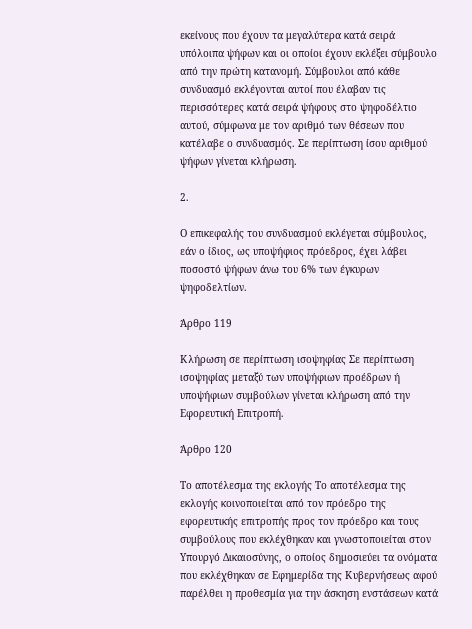εκείνους που έχουν τα μεγαλύτερα κατά σειρά υπόλοιπα ψήφων και οι οποίοι έχουν εκλέξει σύμβουλο από την πρώτη κατανομή. Σύμβουλοι από κάθε συνδυασμό εκλέγονται αυτοί που έλαβαν τις περισσότερες κατά σειρά ψήφους στο ψηφοδέλτιο αυτού, σύμφωνα με τον αριθμό των θέσεων που κατέλαβε ο συνδυασμός. Σε περίπτωση ίσου αριθμού ψήφων γίνεται κλήρωση.

2.

Ο επικεφαλής του συνδυασμού εκλέγεται σύμβουλος, εάν ο ίδιος, ως υποψήφιος πρόεδρος, έχει λάβει ποσοστό ψήφων άνω του 6% των έγκυρων ψηφοδελτίων.

Άρθρο 119

Κλήρωση σε περίπτωση ισοψηφίας Σε περίπτωση ισοψηφίας μεταξύ των υποψήφιων προέδρων ή υποψήφιων συμβούλων γίνεται κλήρωση από την Εφορευτική Επιτροπή.

Άρθρο 120

Το αποτέλεσμα της εκλογής Το αποτέλεσμα της εκλογής κοινοποιείται από τον πρόεδρο της εφορευτικής επιτροπής προς τον πρόεδρο και τους συμβούλους που εκλέχθηκαν και γνωστοποιείται στον Υπουργό Δικαιοσύνης, ο οποίος δημοσιεύει τα ονόματα που εκλέχθηκαν σε Εφημερίδα της Κυβερνήσεως αφού παρέλθει η προθεσμία για την άσκηση ενστάσεων κατά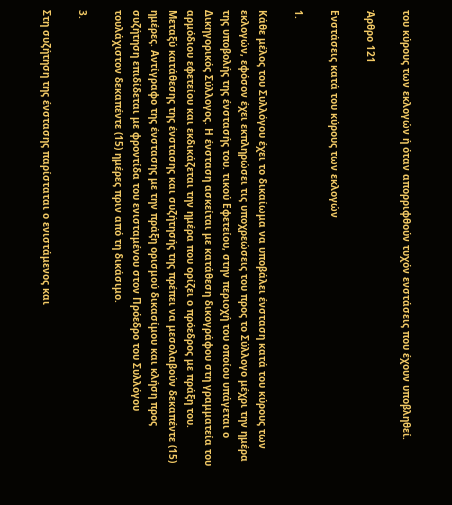του κύρους των εκλογών ή όταν απορριφθούν τυχόν ενστάσεις που έχουν υποβληθεί.

Άρθρο 121

Ενστάσεις κατά του κύρους των εκλογών

1.

Κάθε μέλος του Συλλόγου έχει το δικαίωμα να υποβάλει ένσταση κατά του κύρους των εκλογών, εφόσον έχει εκπληρώσει τις υποχρεώσεις του προς το Σύλλογο μέχρι την ημέρα της υποβολής της ένστασής του. τικού Εφετείου, στην περιοχή του οποίου υπάγεται ο Δικηγορικός Σύλλογος. Η ένσταση ασκείται με κατάθεση δικογράφου στη γραμματεία του αρμόδιου εφετείου και εκδικάζεται την ημέρα που ορίζει ο πρόεδρος με πράξη του. Μεταξύ κατάθεσης της ένστασης και συζήτησής της πρέπει να μεσολαβούν δεκαπέντε (15) ημέρες. Αντίγραφο της ένστασης με την πράξη ορισμού δικασίμου και κλήση προς συζήτηση επιδίδεται με φροντίδα του ενισταμένου στον Πρόεδρο του Συλλόγου τουλάχιστον δεκαπέντε (15) ημέρες πριν από τη δικάσιμο.

3.

Στη συζήτηση της ένστασης παρίσταται ο ενιστάμενος και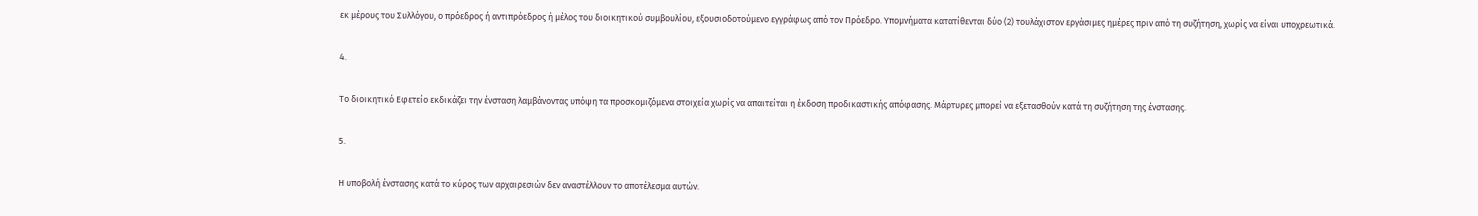εκ μέρους του Συλλόγου, ο πρόεδρος ή αντιπρόεδρος ή μέλος του διοικητικού συμβουλίου, εξουσιοδοτούμενο εγγράφως από τον Πρόεδρο. Υπομνήματα κατατίθενται δύο (2) τουλάχιστον εργάσιμες ημέρες πριν από τη συζήτηση, χωρίς να είναι υποχρεωτικά.

4.

Το διοικητικό Εφετείο εκδικάζει την ένσταση λαμβάνοντας υπόψη τα προσκομιζόμενα στοιχεία χωρίς να απαιτείται η έκδοση προδικαστικής απόφασης. Μάρτυρες μπορεί να εξετασθούν κατά τη συζήτηση της ένστασης.

5.

Η υποβολή ένστασης κατά το κύρος των αρχαιρεσιών δεν αναστέλλουν το αποτέλεσμα αυτών.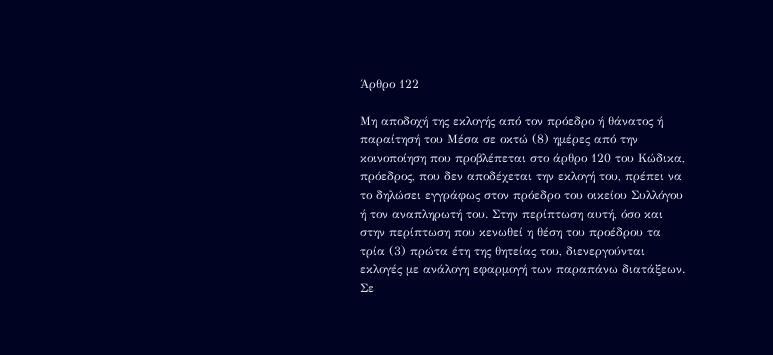Άρθρο 122

Μη αποδοχή της εκλογής από τον πρόεδρο ή θάνατος ή παραίτησή του Μέσα σε οκτώ (8) ημέρες από την κοινοποίηση που προβλέπεται στο άρθρο 120 του Κώδικα, πρόεδρος, που δεν αποδέχεται την εκλογή του, πρέπει να το δηλώσει εγγράφως στον πρόεδρο του οικείου Συλλόγου ή τον αναπληρωτή του. Στην περίπτωση αυτή, όσο και στην περίπτωση που κενωθεί η θέση του προέδρου τα τρία (3) πρώτα έτη της θητείας του, διενεργούνται εκλογές με ανάλογη εφαρμογή των παραπάνω διατάξεων. Σε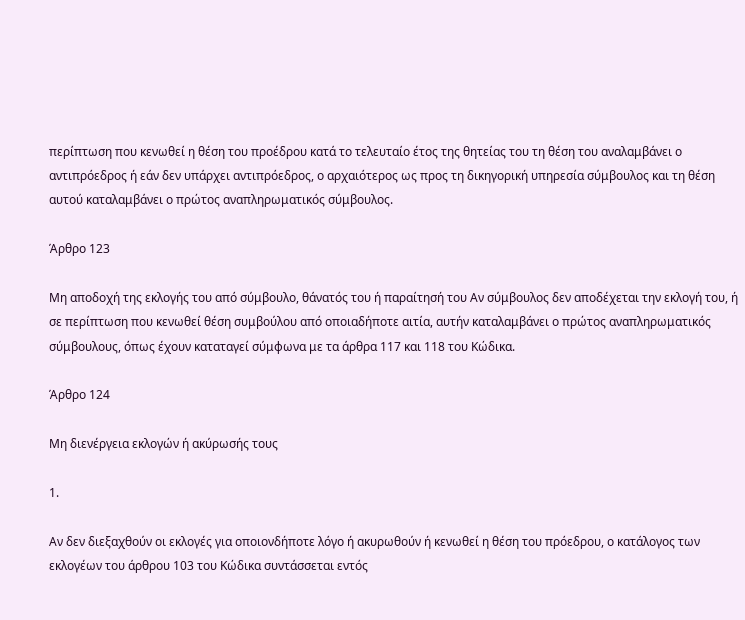περίπτωση που κενωθεί η θέση του προέδρου κατά το τελευταίο έτος της θητείας του τη θέση του αναλαμβάνει ο αντιπρόεδρος ή εάν δεν υπάρχει αντιπρόεδρος, ο αρχαιότερος ως προς τη δικηγορική υπηρεσία σύμβουλος και τη θέση αυτού καταλαμβάνει ο πρώτος αναπληρωματικός σύμβουλος.

Άρθρο 123

Μη αποδοχή της εκλογής του από σύμβουλο, θάνατός του ή παραίτησή του Αν σύμβουλος δεν αποδέχεται την εκλογή του, ή σε περίπτωση που κενωθεί θέση συμβούλου από οποιαδήποτε αιτία, αυτήν καταλαμβάνει ο πρώτος αναπληρωματικός σύμβουλους, όπως έχουν καταταγεί σύμφωνα με τα άρθρα 117 και 118 του Κώδικα.

Άρθρο 124

Μη διενέργεια εκλογών ή ακύρωσής τους

1.

Αν δεν διεξαχθούν οι εκλογές για οποιονδήποτε λόγο ή ακυρωθούν ή κενωθεί η θέση του πρόεδρου, ο κατάλογος των εκλογέων του άρθρου 103 του Κώδικα συντάσσεται εντός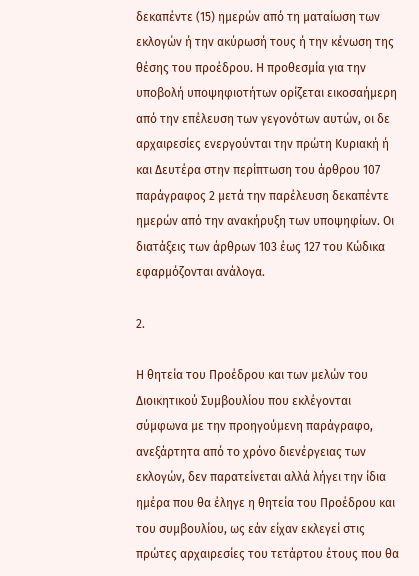δεκαπέντε (15) ημερών από τη ματαίωση των εκλογών ή την ακύρωσή τους ή την κένωση της θέσης του προέδρου. Η προθεσμία για την υποβολή υποψηφιοτήτων ορίζεται εικοσαήμερη από την επέλευση των γεγονότων αυτών, οι δε αρχαιρεσίες ενεργούνται την πρώτη Κυριακή ή και Δευτέρα στην περίπτωση του άρθρου 107 παράγραφος 2 μετά την παρέλευση δεκαπέντε ημερών από την ανακήρυξη των υποψηφίων. Οι διατάξεις των άρθρων 103 έως 127 του Κώδικα εφαρμόζονται ανάλογα.

2.

Η θητεία του Προέδρου και των μελών του Διοικητικού Συμβουλίου που εκλέγονται σύμφωνα με την προηγούμενη παράγραφο, ανεξάρτητα από το χρόνο διενέργειας των εκλογών, δεν παρατείνεται αλλά λήγει την ίδια ημέρα που θα έληγε η θητεία του Προέδρου και του συμβουλίου, ως εάν είχαν εκλεγεί στις πρώτες αρχαιρεσίες του τετάρτου έτους που θα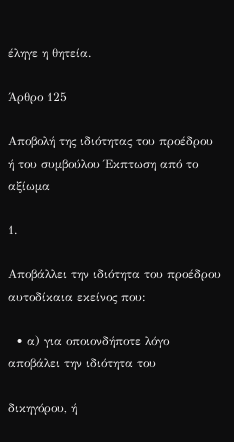έληγε η θητεία.

Άρθρο 125

Αποβολή της ιδιότητας του προέδρου ή του συμβούλου Έκπτωση από το αξίωμα

1.

Αποβάλλει την ιδιότητα του προέδρου αυτοδίκαια εκείνος που:

  • α) για οποιονδήποτε λόγο αποβάλει την ιδιότητα του

δικηγόρου, ή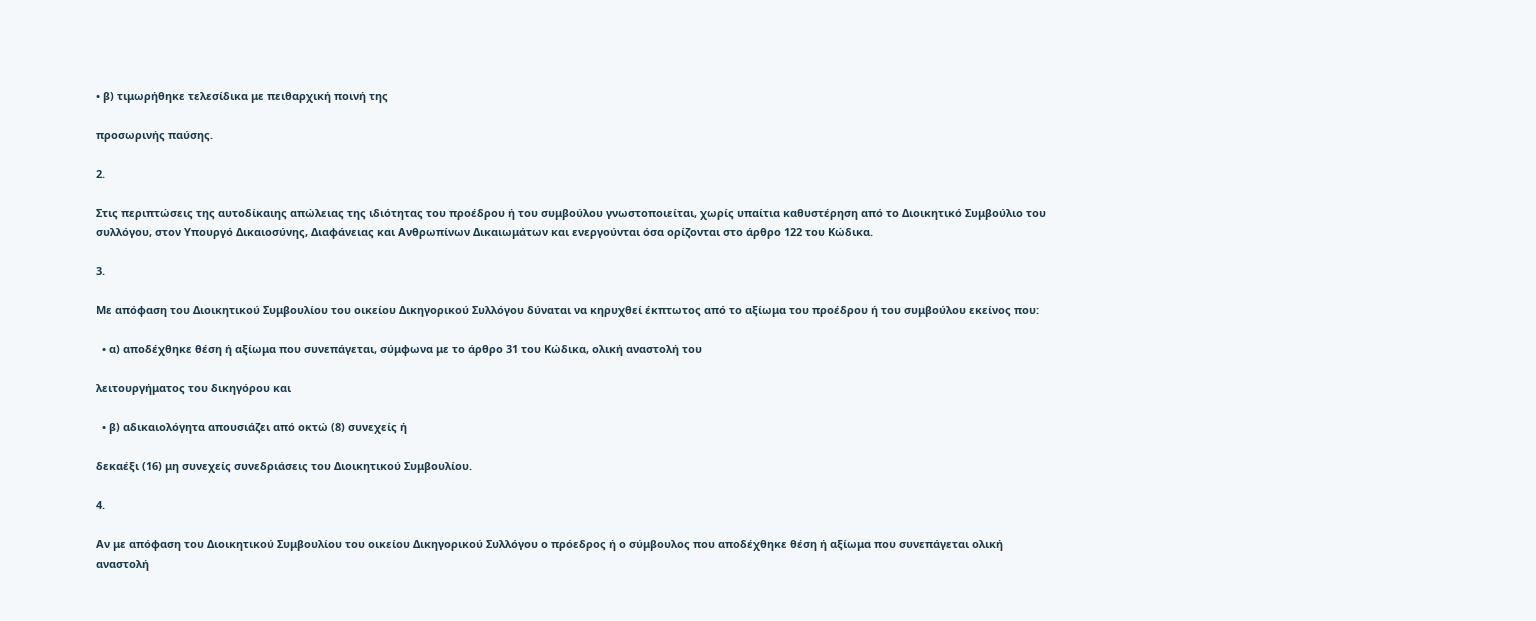• β) τιμωρήθηκε τελεσίδικα με πειθαρχική ποινή της

προσωρινής παύσης.

2.

Στις περιπτώσεις της αυτοδίκαιης απώλειας της ιδιότητας του προέδρου ή του συμβούλου γνωστοποιείται, χωρίς υπαίτια καθυστέρηση από το Διοικητικό Συμβούλιο του συλλόγου, στον Υπουργό Δικαιοσύνης, Διαφάνειας και Ανθρωπίνων Δικαιωμάτων και ενεργούνται όσα ορίζονται στο άρθρο 122 του Κώδικα.

3.

Με απόφαση του Διοικητικού Συμβουλίου του οικείου Δικηγορικού Συλλόγου δύναται να κηρυχθεί έκπτωτος από το αξίωμα του προέδρου ή του συμβούλου εκείνος που:

  • α) αποδέχθηκε θέση ή αξίωμα που συνεπάγεται, σύμφωνα με το άρθρο 31 του Κώδικα, ολική αναστολή του

λειτουργήματος του δικηγόρου και

  • β) αδικαιολόγητα απουσιάζει από οκτώ (8) συνεχείς ή

δεκαέξι (16) μη συνεχείς συνεδριάσεις του Διοικητικού Συμβουλίου.

4.

Αν με απόφαση του Διοικητικού Συμβουλίου του οικείου Δικηγορικού Συλλόγου ο πρόεδρος ή ο σύμβουλος που αποδέχθηκε θέση ή αξίωμα που συνεπάγεται ολική αναστολή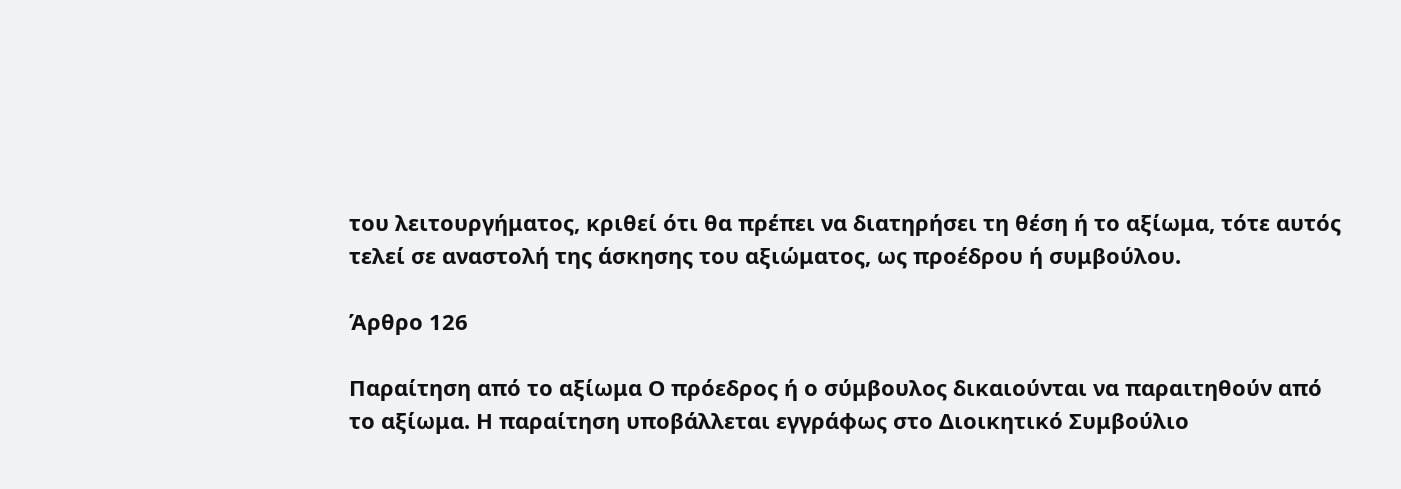του λειτουργήματος, κριθεί ότι θα πρέπει να διατηρήσει τη θέση ή το αξίωμα, τότε αυτός τελεί σε αναστολή της άσκησης του αξιώματος, ως προέδρου ή συμβούλου.

Άρθρο 126

Παραίτηση από το αξίωμα Ο πρόεδρος ή ο σύμβουλος δικαιούνται να παραιτηθούν από το αξίωμα. Η παραίτηση υποβάλλεται εγγράφως στο Διοικητικό Συμβούλιο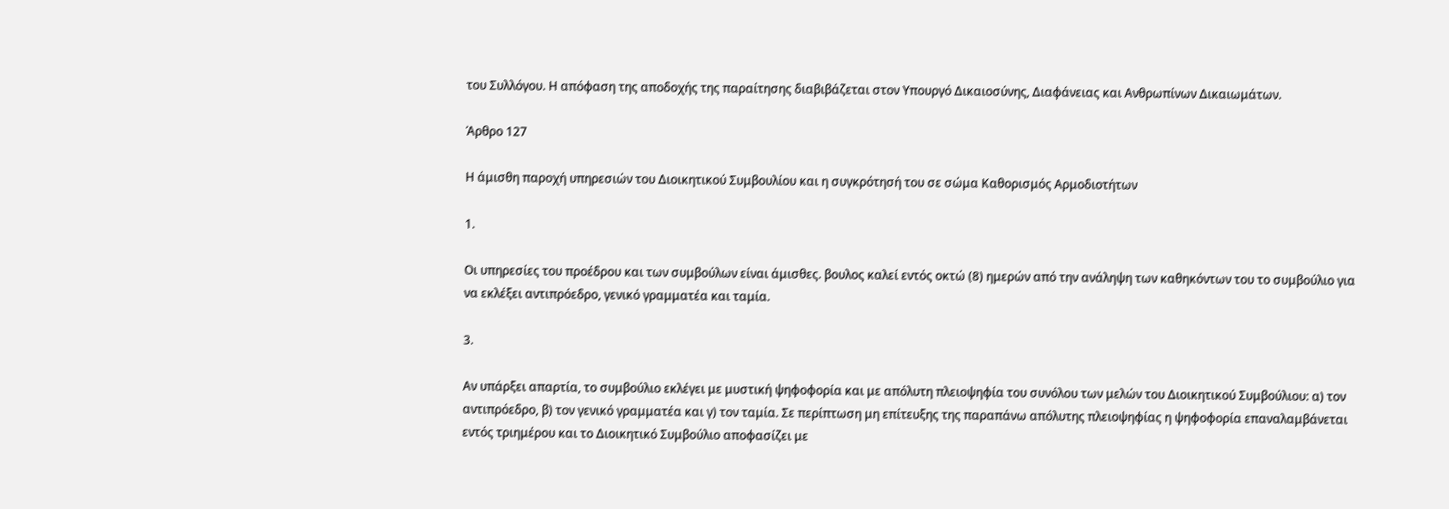του Συλλόγου. Η απόφαση της αποδοχής της παραίτησης διαβιβάζεται στον Υπουργό Δικαιοσύνης, Διαφάνειας και Ανθρωπίνων Δικαιωμάτων.

Άρθρο 127

Η άμισθη παροχή υπηρεσιών του Διοικητικού Συμβουλίου και η συγκρότησή του σε σώμα Καθορισμός Αρμοδιοτήτων

1.

Οι υπηρεσίες του προέδρου και των συμβούλων είναι άμισθες. βουλος καλεί εντός οκτώ (8) ημερών από την ανάληψη των καθηκόντων του το συμβούλιο για να εκλέξει αντιπρόεδρο, γενικό γραμματέα και ταμία.

3.

Αν υπάρξει απαρτία, το συμβούλιο εκλέγει με μυστική ψηφοφορία και με απόλυτη πλειοψηφία του συνόλου των μελών του Διοικητικού Συμβούλιου: α) τον αντιπρόεδρο, β) τον γενικό γραμματέα και γ) τον ταμία. Σε περίπτωση μη επίτευξης της παραπάνω απόλυτης πλειοψηφίας η ψηφοφορία επαναλαμβάνεται εντός τριημέρου και το Διοικητικό Συμβούλιο αποφασίζει με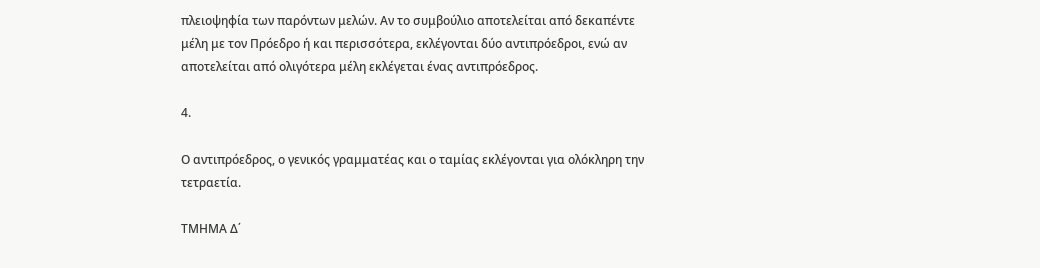πλειοψηφία των παρόντων μελών. Αν το συμβούλιο αποτελείται από δεκαπέντε μέλη με τον Πρόεδρο ή και περισσότερα, εκλέγονται δύο αντιπρόεδροι, ενώ αν αποτελείται από ολιγότερα μέλη εκλέγεται ένας αντιπρόεδρος.

4.

Ο αντιπρόεδρος, ο γενικός γραμματέας και ο ταμίας εκλέγονται για ολόκληρη την τετραετία.

ΤΜΗΜΑ Δ΄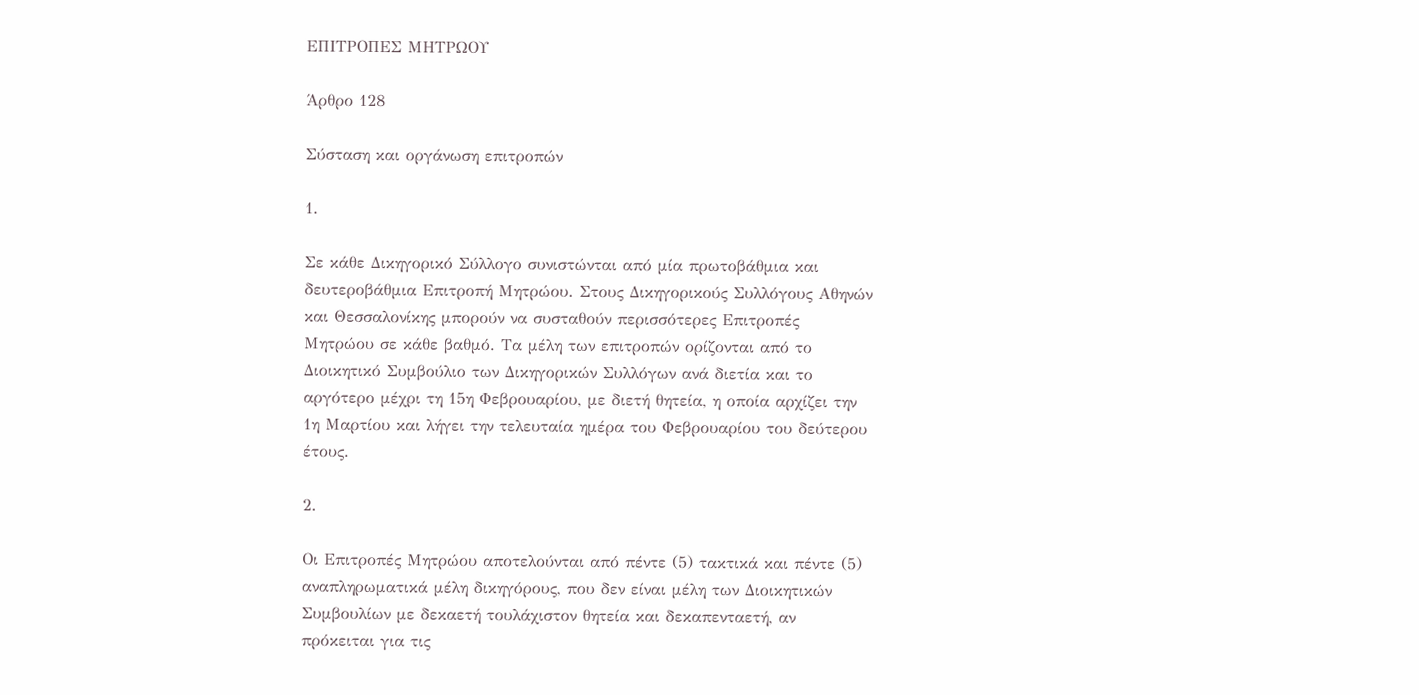ΕΠΙΤΡΟΠΕΣ ΜΗΤΡΩΟΥ

Άρθρο 128

Σύσταση και οργάνωση επιτροπών

1.

Σε κάθε Δικηγορικό Σύλλογο συνιστώνται από μία πρωτοβάθμια και δευτεροβάθμια Επιτροπή Μητρώου. Στους Δικηγορικούς Συλλόγους Αθηνών και Θεσσαλονίκης μπορούν να συσταθούν περισσότερες Επιτροπές Μητρώου σε κάθε βαθμό. Τα μέλη των επιτροπών ορίζονται από το Διοικητικό Συμβούλιο των Δικηγορικών Συλλόγων ανά διετία και το αργότερο μέχρι τη 15η Φεβρουαρίου, με διετή θητεία, η οποία αρχίζει την 1η Μαρτίου και λήγει την τελευταία ημέρα του Φεβρουαρίου του δεύτερου έτους.

2.

Οι Επιτροπές Μητρώου αποτελούνται από πέντε (5) τακτικά και πέντε (5) αναπληρωματικά μέλη δικηγόρους, που δεν είναι μέλη των Διοικητικών Συμβουλίων με δεκαετή τουλάχιστον θητεία και δεκαπενταετή, αν πρόκειται για τις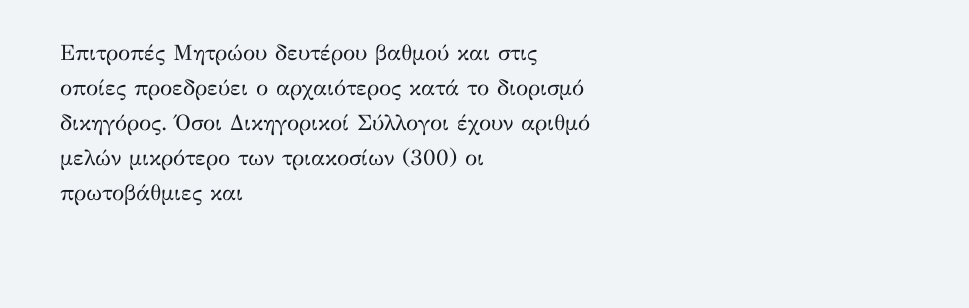Επιτροπές Μητρώου δευτέρου βαθμού και στις οποίες προεδρεύει ο αρχαιότερος κατά το διορισμό δικηγόρος. Όσοι Δικηγορικοί Σύλλογοι έχουν αριθμό μελών μικρότερο των τριακοσίων (300) οι πρωτοβάθμιες και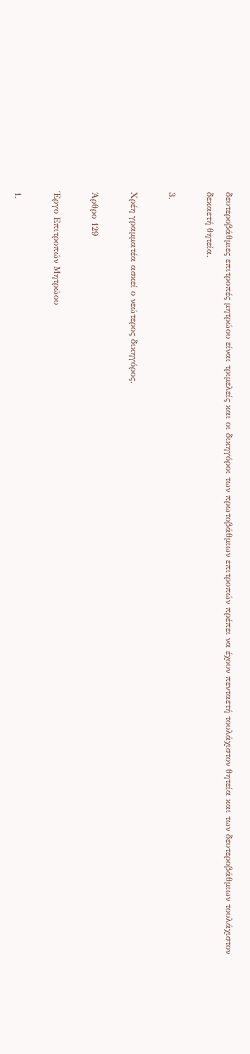δευτεροβάθμιες επιτροπές μητρώου είναι τριμελείς και οι δικηγόροι των πρωτοβάθμιων επιτροπών πρέπει να έχουν πενταετή τουλάχιστον θητεία και των δευτεροβάθμιων τουλάχιστον δεκαετή θητεία.

3.

Χρέη γραμματέα ασκεί ο νεώτερος δικηγόρος.

Άρθρο 129

Έργο Επιτροπών Μητρώου

1.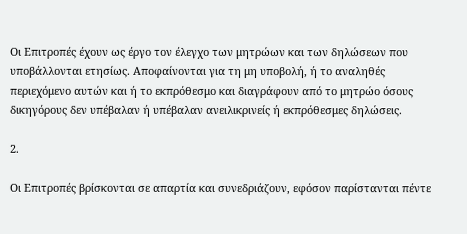Οι Επιτροπές έχουν ως έργο τον έλεγχο των μητρώων και των δηλώσεων που υποβάλλονται ετησίως. Αποφαίνονται για τη μη υποβολή, ή το αναληθές περιεχόμενο αυτών και ή το εκπρόθεσμο και διαγράφουν από το μητρώο όσους δικηγόρους δεν υπέβαλαν ή υπέβαλαν ανειλικρινείς ή εκπρόθεσμες δηλώσεις.

2.

Οι Επιτροπές βρίσκονται σε απαρτία και συνεδριάζουν, εφόσον παρίστανται πέντε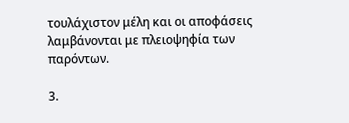τουλάχιστον μέλη και οι αποφάσεις λαμβάνονται με πλειοψηφία των παρόντων.

3.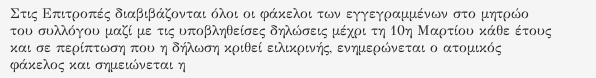Στις Επιτροπές διαβιβάζονται όλοι οι φάκελοι των εγγεγραμμένων στο μητρώο του συλλόγου μαζί με τις υποβληθείσες δηλώσεις μέχρι τη 10η Μαρτίου κάθε έτους και σε περίπτωση που η δήλωση κριθεί ειλικρινής, ενημερώνεται ο ατομικός φάκελος και σημειώνεται η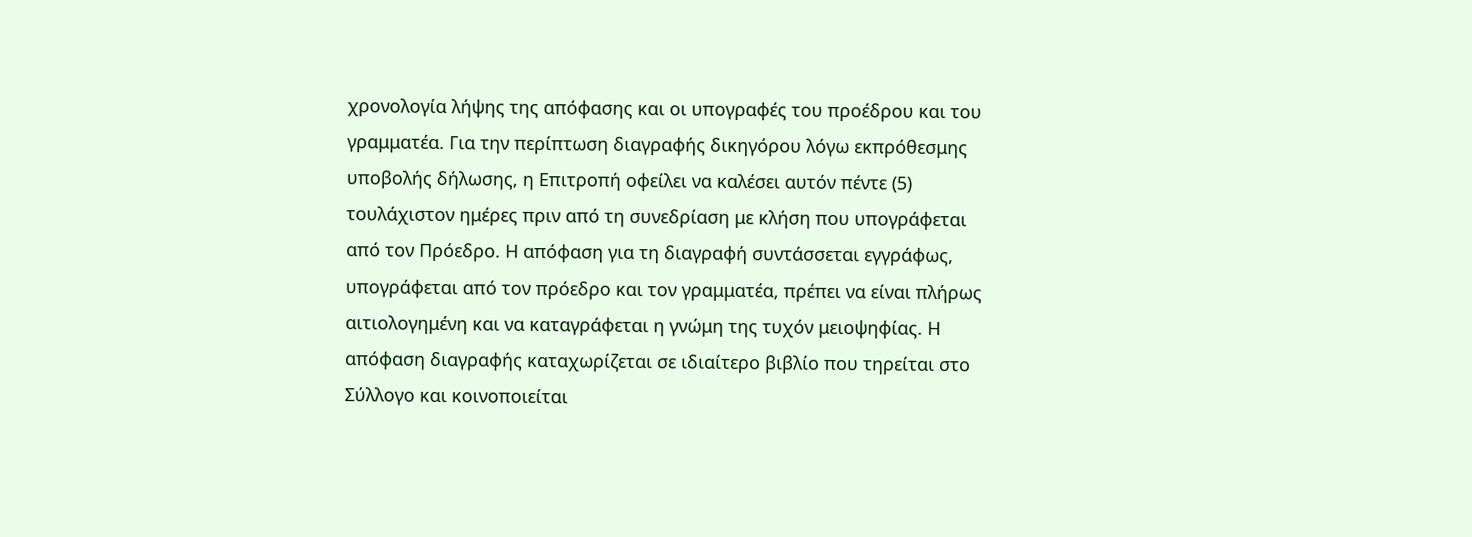χρονολογία λήψης της απόφασης και οι υπογραφές του προέδρου και του γραμματέα. Για την περίπτωση διαγραφής δικηγόρου λόγω εκπρόθεσμης υποβολής δήλωσης, η Επιτροπή οφείλει να καλέσει αυτόν πέντε (5) τουλάχιστον ημέρες πριν από τη συνεδρίαση με κλήση που υπογράφεται από τον Πρόεδρο. Η απόφαση για τη διαγραφή συντάσσεται εγγράφως, υπογράφεται από τον πρόεδρο και τον γραμματέα, πρέπει να είναι πλήρως αιτιολογημένη και να καταγράφεται η γνώμη της τυχόν μειοψηφίας. Η απόφαση διαγραφής καταχωρίζεται σε ιδιαίτερο βιβλίο που τηρείται στο Σύλλογο και κοινοποιείται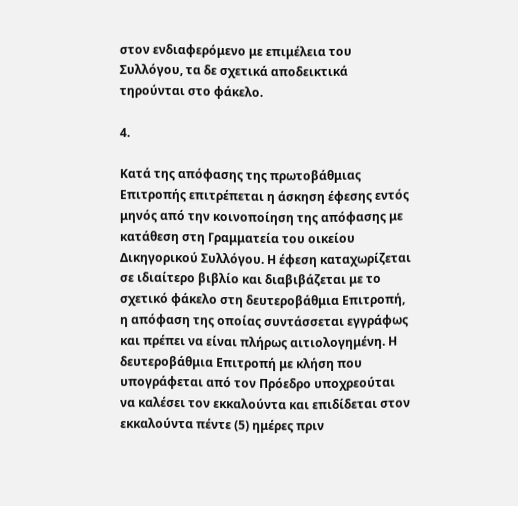στον ενδιαφερόμενο με επιμέλεια του Συλλόγου, τα δε σχετικά αποδεικτικά τηρούνται στο φάκελο.

4.

Κατά της απόφασης της πρωτοβάθμιας Επιτροπής επιτρέπεται η άσκηση έφεσης εντός μηνός από την κοινοποίηση της απόφασης με κατάθεση στη Γραμματεία του οικείου Δικηγορικού Συλλόγου. Η έφεση καταχωρίζεται σε ιδιαίτερο βιβλίο και διαβιβάζεται με το σχετικό φάκελο στη δευτεροβάθμια Επιτροπή, η απόφαση της οποίας συντάσσεται εγγράφως και πρέπει να είναι πλήρως αιτιολογημένη. Η δευτεροβάθμια Επιτροπή με κλήση που υπογράφεται από τον Πρόεδρο υποχρεούται να καλέσει τον εκκαλούντα και επιδίδεται στον εκκαλούντα πέντε (5) ημέρες πριν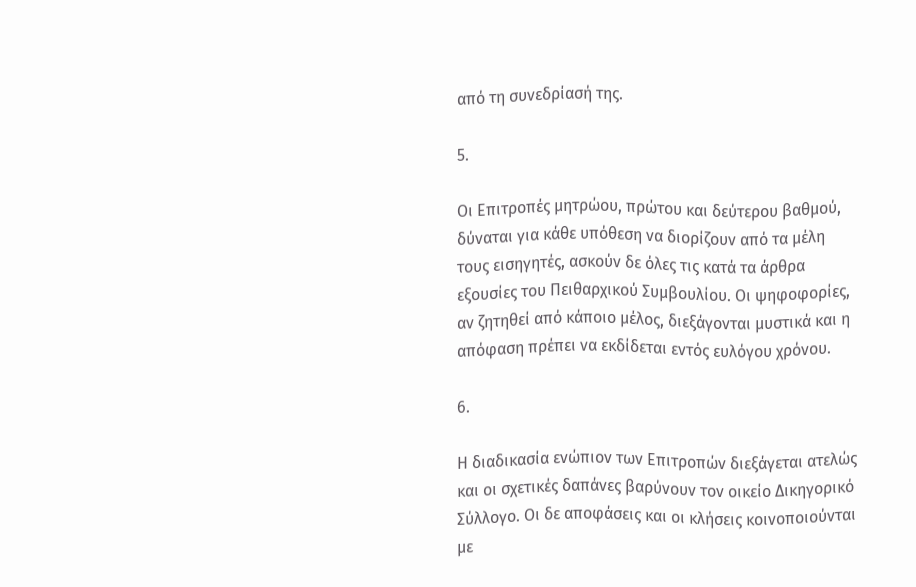από τη συνεδρίασή της.

5.

Οι Επιτροπές μητρώου, πρώτου και δεύτερου βαθμού, δύναται για κάθε υπόθεση να διορίζουν από τα μέλη τους εισηγητές, ασκούν δε όλες τις κατά τα άρθρα εξουσίες του Πειθαρχικού Συμβουλίου. Οι ψηφοφορίες, αν ζητηθεί από κάποιο μέλος, διεξάγονται μυστικά και η απόφαση πρέπει να εκδίδεται εντός ευλόγου χρόνου.

6.

Η διαδικασία ενώπιον των Επιτροπών διεξάγεται ατελώς και οι σχετικές δαπάνες βαρύνουν τον οικείο Δικηγορικό Σύλλογο. Οι δε αποφάσεις και οι κλήσεις κοινοποιούνται με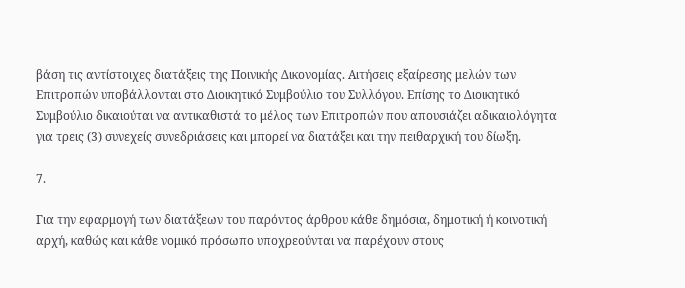βάση τις αντίστοιχες διατάξεις της Ποινικής Δικονομίας. Αιτήσεις εξαίρεσης μελών των Επιτροπών υποβάλλονται στο Διοικητικό Συμβούλιο του Συλλόγου. Επίσης το Διοικητικό Συμβούλιο δικαιούται να αντικαθιστά το μέλος των Επιτροπών που απουσιάζει αδικαιολόγητα για τρεις (3) συνεχείς συνεδριάσεις και μπορεί να διατάξει και την πειθαρχική του δίωξη.

7.

Για την εφαρμογή των διατάξεων του παρόντος άρθρου κάθε δημόσια, δημοτική ή κοινοτική αρχή, καθώς και κάθε νομικό πρόσωπο υποχρεούνται να παρέχουν στους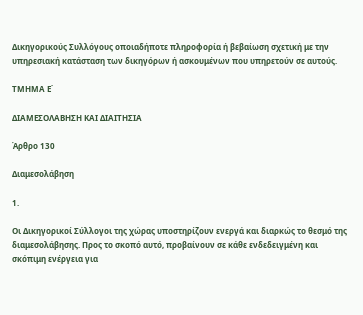Δικηγορικούς Συλλόγους οποιαδήποτε πληροφορία ή βεβαίωση σχετική με την υπηρεσιακή κατάσταση των δικηγόρων ή ασκουμένων που υπηρετούν σε αυτούς.

ΤΜΗΜΑ Ε΄

ΔΙΑΜΕΣΟΛΑΒΗΣΗ ΚΑΙ ΔΙΑΙΤΗΣΙΑ

Άρθρο 130

Διαμεσολάβηση

1.

Οι Δικηγορικοί Σύλλογοι της χώρας υποστηρίζουν ενεργά και διαρκώς το θεσμό της διαμεσολάβησης. Προς το σκοπό αυτό, προβαίνουν σε κάθε ενδεδειγμένη και σκόπιμη ενέργεια για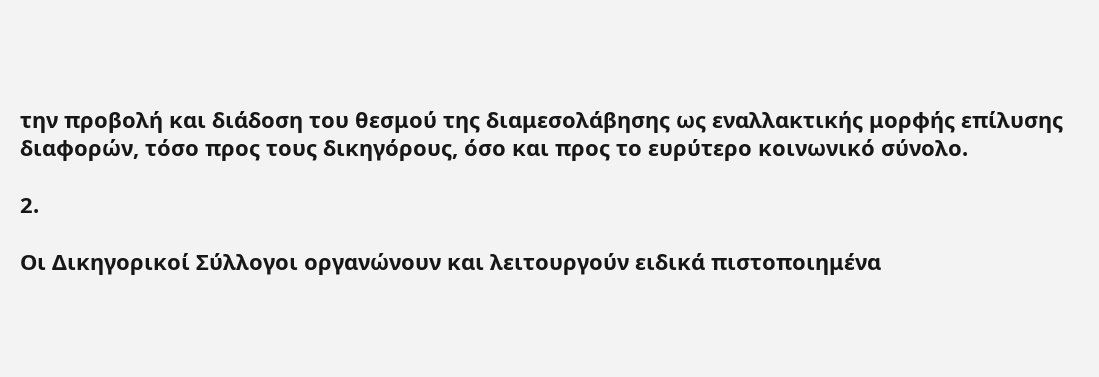την προβολή και διάδοση του θεσμού της διαμεσολάβησης ως εναλλακτικής μορφής επίλυσης διαφορών, τόσο προς τους δικηγόρους, όσο και προς το ευρύτερο κοινωνικό σύνολο.

2.

Οι Δικηγορικοί Σύλλογοι οργανώνουν και λειτουργούν ειδικά πιστοποιημένα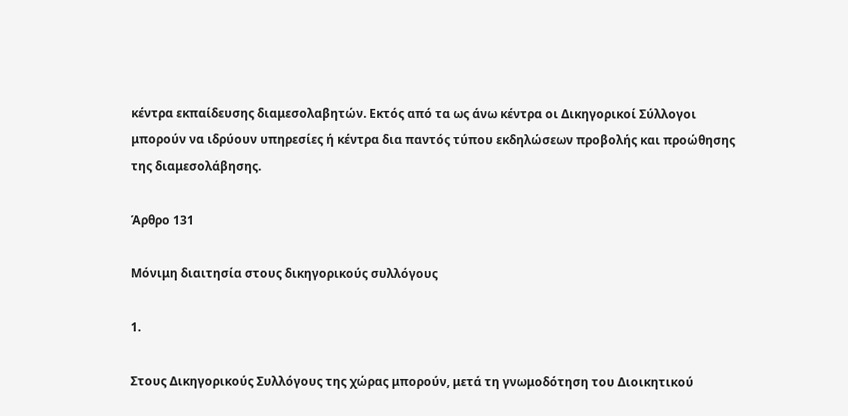κέντρα εκπαίδευσης διαμεσολαβητών. Εκτός από τα ως άνω κέντρα οι Δικηγορικοί Σύλλογοι μπορούν να ιδρύουν υπηρεσίες ή κέντρα δια παντός τύπου εκδηλώσεων προβολής και προώθησης της διαμεσολάβησης.

Άρθρο 131

Μόνιμη διαιτησία στους δικηγορικούς συλλόγους

1.

Στους Δικηγορικούς Συλλόγους της χώρας μπορούν, μετά τη γνωμοδότηση του Διοικητικού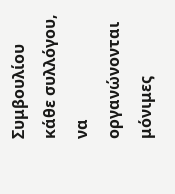Συμβουλίου κάθε συλλόγου, να οργανώνονται μόνιμες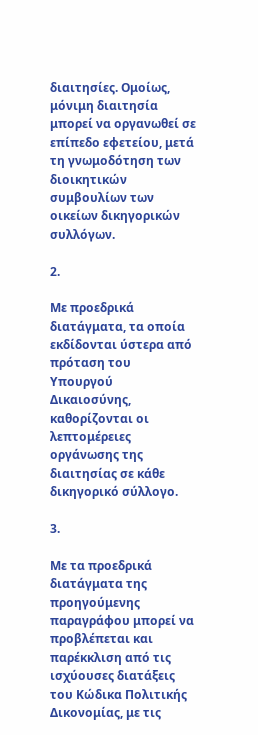διαιτησίες. Ομοίως, μόνιμη διαιτησία μπορεί να οργανωθεί σε επίπεδο εφετείου, μετά τη γνωμοδότηση των διοικητικών συμβουλίων των οικείων δικηγορικών συλλόγων.

2.

Με προεδρικά διατάγματα, τα οποία εκδίδονται ύστερα από πρόταση του Υπουργού Δικαιοσύνης, καθορίζονται οι λεπτομέρειες οργάνωσης της διαιτησίας σε κάθε δικηγορικό σύλλογο.

3.

Με τα προεδρικά διατάγματα της προηγούμενης παραγράφου μπορεί να προβλέπεται και παρέκκλιση από τις ισχύουσες διατάξεις του Κώδικα Πολιτικής Δικονομίας, με τις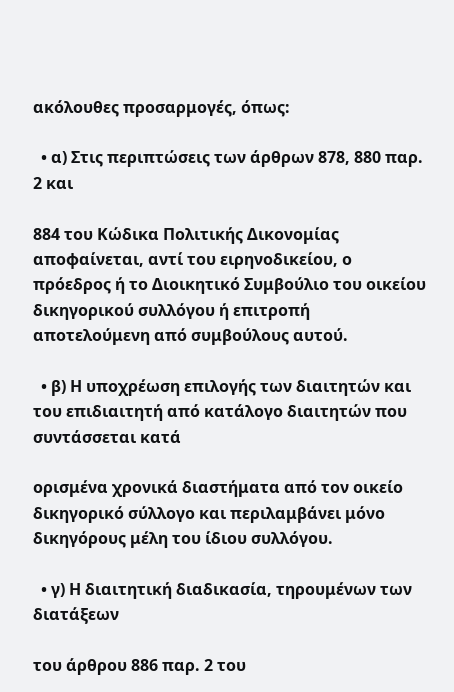ακόλουθες προσαρμογές, όπως:

  • α) Στις περιπτώσεις των άρθρων 878, 880 παρ. 2 και

884 του Κώδικα Πολιτικής Δικονομίας αποφαίνεται, αντί του ειρηνοδικείου, ο πρόεδρος ή το Διοικητικό Συμβούλιο του οικείου δικηγορικού συλλόγου ή επιτροπή αποτελούμενη από συμβούλους αυτού.

  • β) Η υποχρέωση επιλογής των διαιτητών και του επιδιαιτητή από κατάλογο διαιτητών που συντάσσεται κατά

ορισμένα χρονικά διαστήματα από τον οικείο δικηγορικό σύλλογο και περιλαμβάνει μόνο δικηγόρους μέλη του ίδιου συλλόγου.

  • γ) Η διαιτητική διαδικασία, τηρουμένων των διατάξεων

του άρθρου 886 παρ. 2 του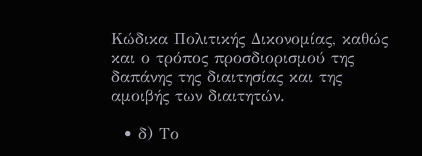Κώδικα Πολιτικής Δικονομίας, καθώς και ο τρόπος προσδιορισμού της δαπάνης της διαιτησίας και της αμοιβής των διαιτητών.

  • δ) Το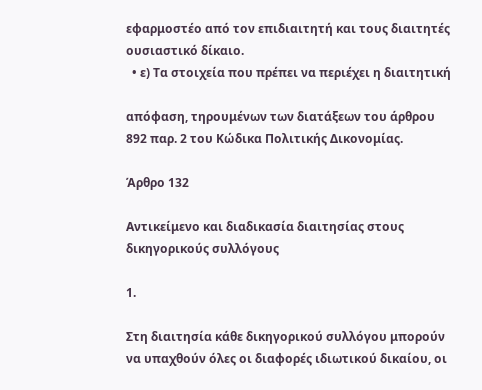εφαρμοστέο από τον επιδιαιτητή και τους διαιτητές ουσιαστικό δίκαιο.
  • ε) Τα στοιχεία που πρέπει να περιέχει η διαιτητική

απόφαση, τηρουμένων των διατάξεων του άρθρου 892 παρ. 2 του Κώδικα Πολιτικής Δικονομίας.

Άρθρο 132

Αντικείμενο και διαδικασία διαιτησίας στους δικηγορικούς συλλόγους

1.

Στη διαιτησία κάθε δικηγορικού συλλόγου μπορούν να υπαχθούν όλες οι διαφορές ιδιωτικού δικαίου, οι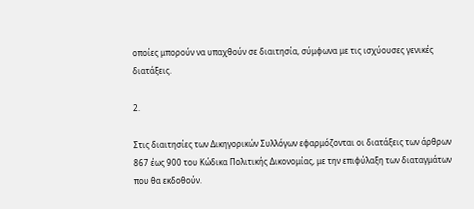οποίες μπορούν να υπαχθούν σε διαιτησία, σύμφωνα με τις ισχύουσες γενικές διατάξεις.

2.

Στις διαιτησίες των Δικηγορικών Συλλόγων εφαρμόζονται οι διατάξεις των άρθρων 867 έως 900 του Κώδικα Πολιτικής Δικονομίας, με την επιφύλαξη των διαταγμάτων που θα εκδοθούν.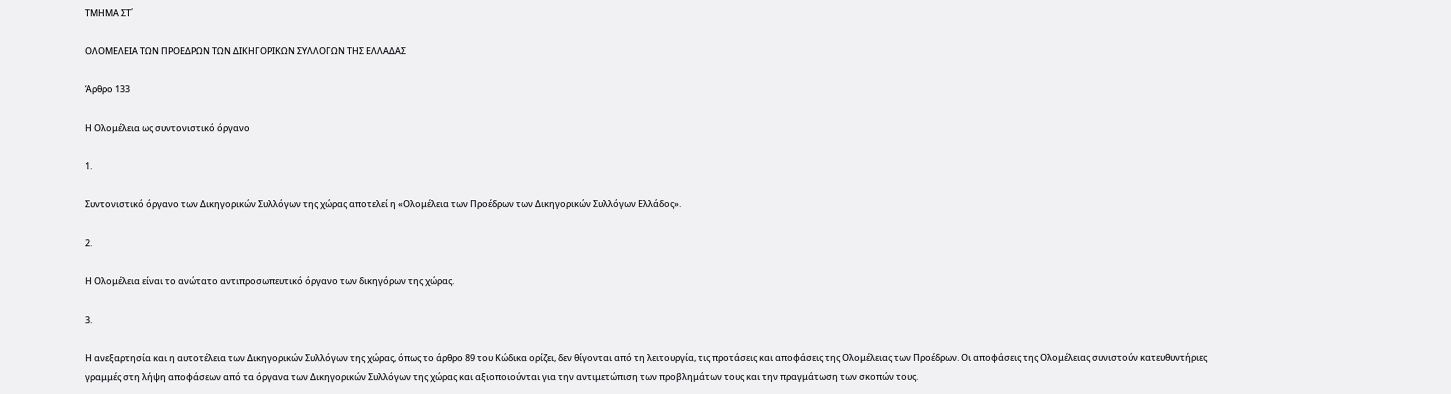ΤΜΗΜΑ ΣΤ΄

ΟΛΟΜΕΛΕΙΑ ΤΩΝ ΠΡΟΕΔΡΩΝ ΤΩΝ ΔΙΚΗΓΟΡΙΚΩΝ ΣΥΛΛΟΓΩΝ ΤΗΣ ΕΛΛΑΔΑΣ

Άρθρο 133

Η Ολομέλεια ως συντονιστικό όργανο

1.

Συντονιστικό όργανο των Δικηγορικών Συλλόγων της χώρας αποτελεί η «Ολομέλεια των Προέδρων των Δικηγορικών Συλλόγων Ελλάδος».

2.

Η Ολομέλεια είναι το ανώτατο αντιπροσωπευτικό όργανο των δικηγόρων της χώρας.

3.

Η ανεξαρτησία και η αυτοτέλεια των Δικηγορικών Συλλόγων της χώρας, όπως το άρθρο 89 του Κώδικα ορίζει, δεν θίγονται από τη λειτουργία, τις προτάσεις και αποφάσεις της Ολομέλειας των Προέδρων. Οι αποφάσεις της Ολομέλειας συνιστούν κατευθυντήριες γραμμές στη λήψη αποφάσεων από τα όργανα των Δικηγορικών Συλλόγων της χώρας και αξιοποιούνται για την αντιμετώπιση των προβλημάτων τους και την πραγμάτωση των σκοπών τους.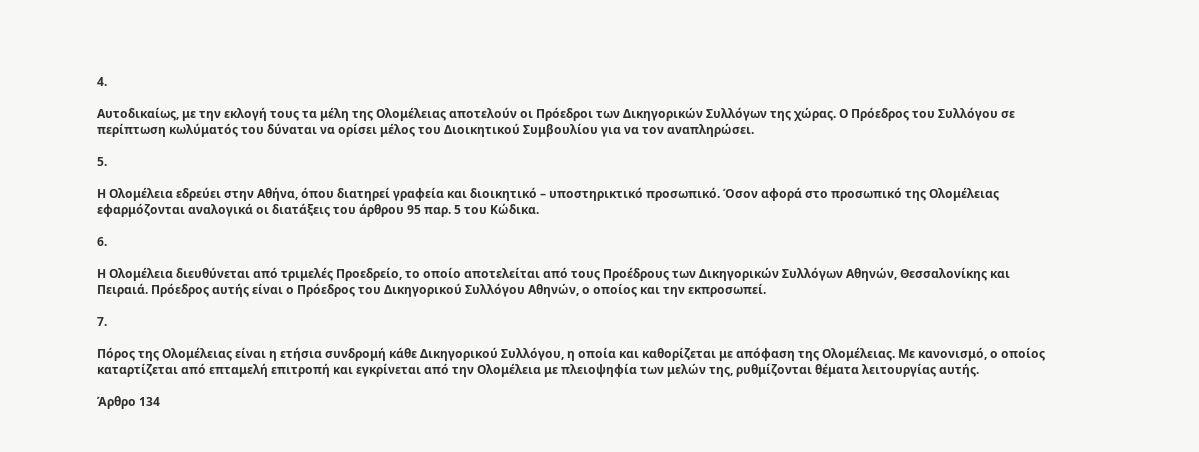4.

Αυτοδικαίως, με την εκλογή τους τα μέλη της Ολομέλειας αποτελούν οι Πρόεδροι των Δικηγορικών Συλλόγων της χώρας. Ο Πρόεδρος του Συλλόγου σε περίπτωση κωλύματός του δύναται να ορίσει μέλος του Διοικητικού Συμβουλίου για να τον αναπληρώσει.

5.

Η Ολομέλεια εδρεύει στην Αθήνα, όπου διατηρεί γραφεία και διοικητικό – υποστηρικτικό προσωπικό. Όσον αφορά στο προσωπικό της Ολομέλειας εφαρμόζονται αναλογικά οι διατάξεις του άρθρου 95 παρ. 5 του Κώδικα.

6.

Η Ολομέλεια διευθύνεται από τριμελές Προεδρείο, το οποίο αποτελείται από τους Προέδρους των Δικηγορικών Συλλόγων Αθηνών, Θεσσαλονίκης και Πειραιά. Πρόεδρος αυτής είναι ο Πρόεδρος του Δικηγορικού Συλλόγου Αθηνών, ο οποίος και την εκπροσωπεί.

7.

Πόρος της Ολομέλειας είναι η ετήσια συνδρομή κάθε Δικηγορικού Συλλόγου, η οποία και καθορίζεται με απόφαση της Ολομέλειας. Με κανονισμό, ο οποίος καταρτίζεται από επταμελή επιτροπή και εγκρίνεται από την Ολομέλεια με πλειοψηφία των μελών της, ρυθμίζονται θέματα λειτουργίας αυτής.

Άρθρο 134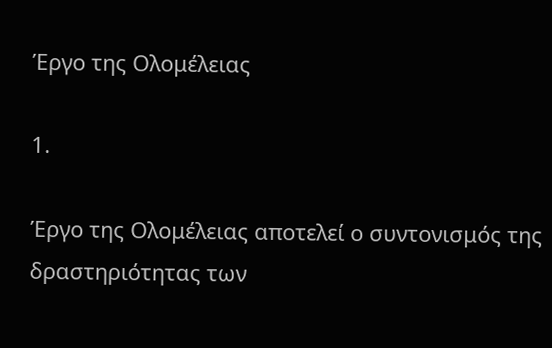Έργο της Ολομέλειας

1.

Έργο της Ολομέλειας αποτελεί ο συντονισμός της δραστηριότητας των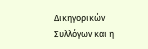Δικηγορικών Συλλόγων και η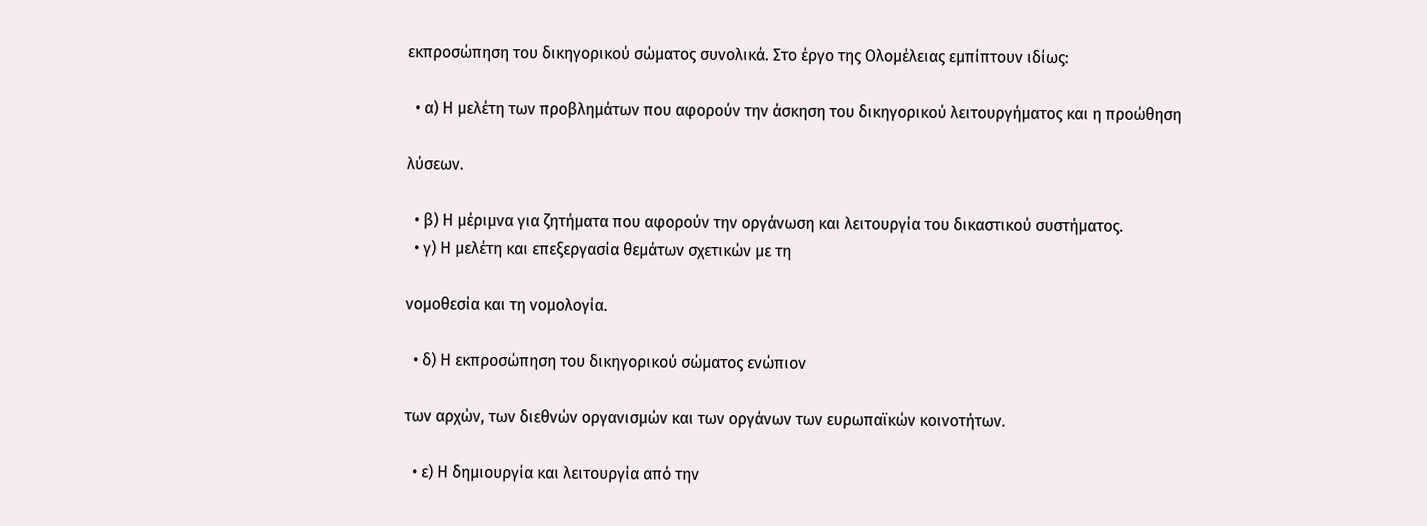εκπροσώπηση του δικηγορικού σώματος συνολικά. Στο έργο της Ολομέλειας εμπίπτουν ιδίως:

  • α) Η μελέτη των προβλημάτων που αφορούν την άσκηση του δικηγορικού λειτουργήματος και η προώθηση

λύσεων.

  • β) Η μέριμνα για ζητήματα που αφορούν την οργάνωση και λειτουργία του δικαστικού συστήματος.
  • γ) Η μελέτη και επεξεργασία θεμάτων σχετικών με τη

νομοθεσία και τη νομολογία.

  • δ) Η εκπροσώπηση του δικηγορικού σώματος ενώπιον

των αρχών, των διεθνών οργανισμών και των οργάνων των ευρωπαϊκών κοινοτήτων.

  • ε) Η δημιουργία και λειτουργία από την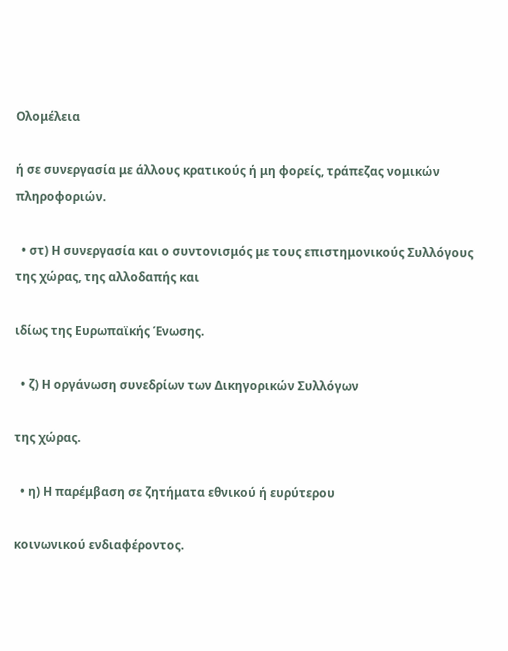Ολομέλεια

ή σε συνεργασία με άλλους κρατικούς ή μη φορείς, τράπεζας νομικών πληροφοριών.

  • στ) Η συνεργασία και ο συντονισμός με τους επιστημονικούς Συλλόγους της χώρας, της αλλοδαπής και

ιδίως της Ευρωπαϊκής Ένωσης.

  • ζ) Η οργάνωση συνεδρίων των Δικηγορικών Συλλόγων

της χώρας.

  • η) Η παρέμβαση σε ζητήματα εθνικού ή ευρύτερου

κοινωνικού ενδιαφέροντος.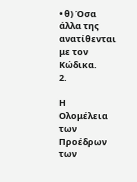• θ) Όσα άλλα της ανατίθενται με τον Κώδικα.
2.

Η Ολομέλεια των Προέδρων των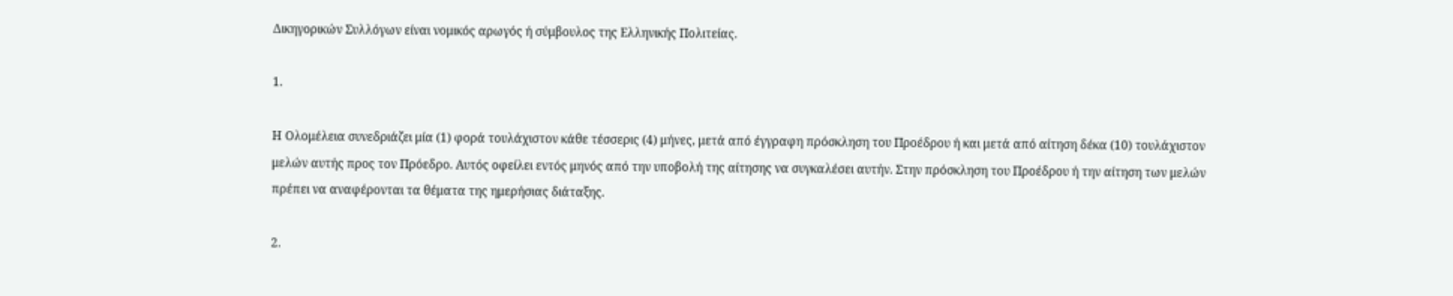Δικηγορικών Συλλόγων είναι νομικός αρωγός ή σύμβουλος της Ελληνικής Πολιτείας.

1.

Η Ολομέλεια συνεδριάζει μία (1) φορά τουλάχιστον κάθε τέσσερις (4) μήνες, μετά από έγγραφη πρόσκληση του Προέδρου ή και μετά από αίτηση δέκα (10) τουλάχιστον μελών αυτής προς τον Πρόεδρο. Αυτός οφείλει εντός μηνός από την υποβολή της αίτησης να συγκαλέσει αυτήν. Στην πρόσκληση του Προέδρου ή την αίτηση των μελών πρέπει να αναφέρονται τα θέματα της ημερήσιας διάταξης.

2.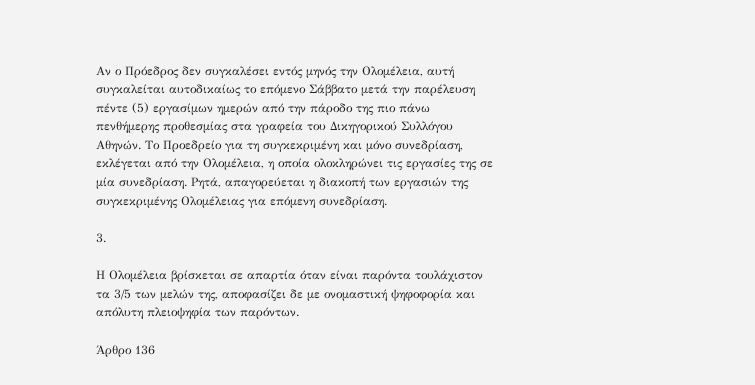Αν ο Πρόεδρος δεν συγκαλέσει εντός μηνός την Ολομέλεια, αυτή συγκαλείται αυτοδικαίως το επόμενο Σάββατο μετά την παρέλευση πέντε (5) εργασίμων ημερών από την πάροδο της πιο πάνω πενθήμερης προθεσμίας στα γραφεία του Δικηγορικού Συλλόγου Αθηνών. Το Προεδρείο για τη συγκεκριμένη και μόνο συνεδρίαση, εκλέγεται από την Ολομέλεια, η οποία ολοκληρώνει τις εργασίες της σε μία συνεδρίαση. Ρητά, απαγορεύεται η διακοπή των εργασιών της συγκεκριμένης Ολομέλειας για επόμενη συνεδρίαση.

3.

Η Ολομέλεια βρίσκεται σε απαρτία όταν είναι παρόντα τουλάχιστον τα 3/5 των μελών της, αποφασίζει δε με ονομαστική ψηφοφορία και απόλυτη πλειοψηφία των παρόντων.

Άρθρο 136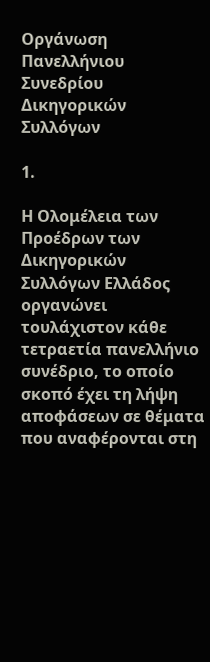Οργάνωση Πανελλήνιου Συνεδρίου Δικηγορικών Συλλόγων

1.

Η Ολομέλεια των Προέδρων των Δικηγορικών Συλλόγων Ελλάδος οργανώνει τουλάχιστον κάθε τετραετία πανελλήνιο συνέδριο, το οποίο σκοπό έχει τη λήψη αποφάσεων σε θέματα που αναφέρονται στη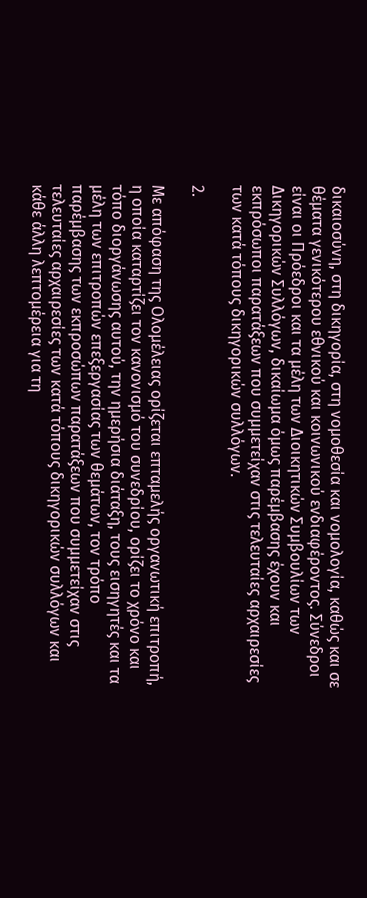δικαιοσύνη, στη δικηγορία, στη νομοθεσία και νομολογία, καθώς και σε θέματα γενικότερου εθνικού και κοινωνικού ενδιαφέροντος. Σύνεδροι είναι οι Πρόεδροι και τα μέλη των Διοικητικών Συμβουλίων των Δικηγορικών Συλλόγων, δικαίωμα όμως παρέμβασης έχουν και εκπρόσωποι παρατάξεων που συμμετείχαν στις τελευταίες αρχαιρεσίες των κατά τόπους δικηγορικών συλλόγων.

2.

Με απόφαση της Ολομέλειας ορίζεται επταμελής οργανωτική επιτροπή, η οποία καταρτίζει τον κανονισμό του συνεδρίου, ορίζει το χρόνο και τόπο διοργάνωσης αυτού, την ημερήσια διάταξη, τους εισηγητές και τα μέλη των επιτροπών επεξεργασίας των θεμάτων, τον τρόπο παρέμβασης των εκπροσώπων παρατάξεων που συμμετείχαν στις τελευταίες αρχαιρεσίες των κατά τόπους δικηγορικών συλλόγων και κάθε άλλη λεπτομέρεια για τη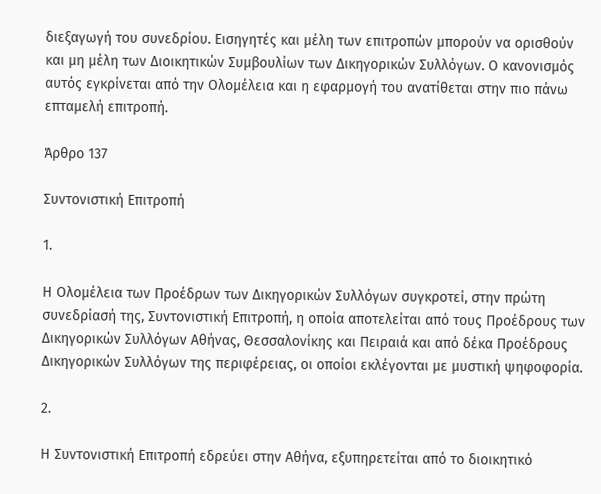διεξαγωγή του συνεδρίου. Εισηγητές και μέλη των επιτροπών μπορούν να ορισθούν και μη μέλη των Διοικητικών Συμβουλίων των Δικηγορικών Συλλόγων. Ο κανονισμός αυτός εγκρίνεται από την Ολομέλεια και η εφαρμογή του ανατίθεται στην πιο πάνω επταμελή επιτροπή.

Άρθρο 137

Συντονιστική Επιτροπή

1.

Η Ολομέλεια των Προέδρων των Δικηγορικών Συλλόγων συγκροτεί, στην πρώτη συνεδρίασή της, Συντονιστική Επιτροπή, η οποία αποτελείται από τους Προέδρους των Δικηγορικών Συλλόγων Αθήνας, Θεσσαλονίκης και Πειραιά και από δέκα Προέδρους Δικηγορικών Συλλόγων της περιφέρειας, οι οποίοι εκλέγονται με μυστική ψηφοφορία.

2.

Η Συντονιστική Επιτροπή εδρεύει στην Αθήνα, εξυπηρετείται από το διοικητικό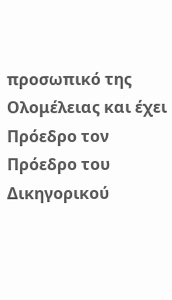προσωπικό της Ολομέλειας και έχει Πρόεδρο τον Πρόεδρο του Δικηγορικού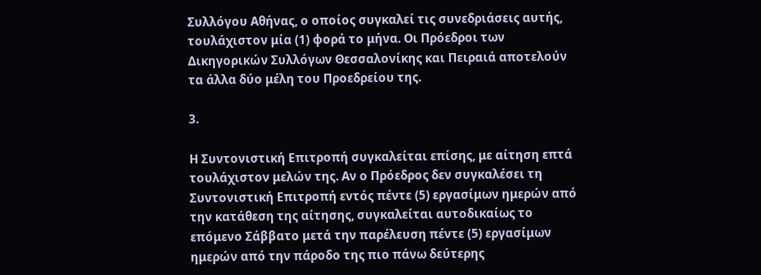Συλλόγου Αθήνας, ο οποίος συγκαλεί τις συνεδριάσεις αυτής, τουλάχιστον μία (1) φορά το μήνα. Οι Πρόεδροι των Δικηγορικών Συλλόγων Θεσσαλονίκης και Πειραιά αποτελούν τα άλλα δύο μέλη του Προεδρείου της.

3.

Η Συντονιστική Επιτροπή συγκαλείται επίσης, με αίτηση επτά τουλάχιστον μελών της. Αν ο Πρόεδρος δεν συγκαλέσει τη Συντονιστική Επιτροπή εντός πέντε (5) εργασίμων ημερών από την κατάθεση της αίτησης, συγκαλείται αυτοδικαίως το επόμενο Σάββατο μετά την παρέλευση πέντε (5) εργασίμων ημερών από την πάροδο της πιο πάνω δεύτερης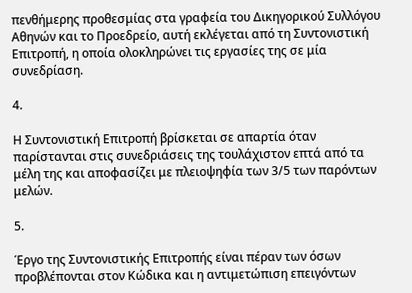πενθήμερης προθεσμίας στα γραφεία του Δικηγορικού Συλλόγου Αθηνών και το Προεδρείο, αυτή εκλέγεται από τη Συντονιστική Επιτροπή, η οποία ολοκληρώνει τις εργασίες της σε μία συνεδρίαση.

4.

Η Συντονιστική Επιτροπή βρίσκεται σε απαρτία όταν παρίστανται στις συνεδριάσεις της τουλάχιστον επτά από τα μέλη της και αποφασίζει με πλειοψηφία των 3/5 των παρόντων μελών.

5.

Έργο της Συντονιστικής Επιτροπής είναι πέραν των όσων προβλέπονται στον Κώδικα και η αντιμετώπιση επειγόντων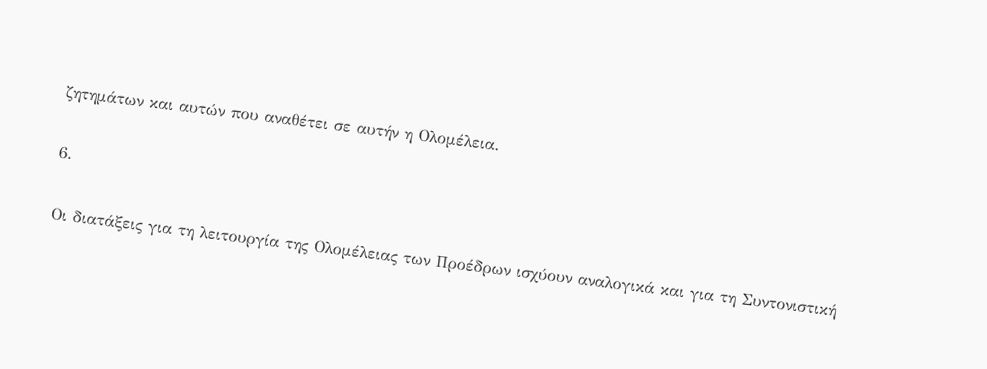ζητημάτων και αυτών που αναθέτει σε αυτήν η Ολομέλεια.

6.

Οι διατάξεις για τη λειτουργία της Ολομέλειας των Προέδρων ισχύουν αναλογικά και για τη Συντονιστική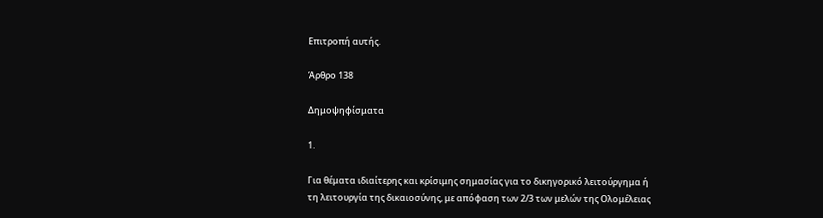Επιτροπή αυτής.

Άρθρο 138

Δημοψηφίσματα

1.

Για θέματα ιδιαίτερης και κρίσιμης σημασίας για το δικηγορικό λειτούργημα ή τη λειτουργία της δικαιοσύνης, με απόφαση των 2/3 των μελών της Ολομέλειας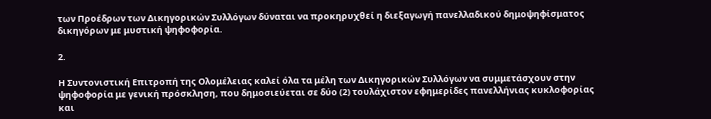των Προέδρων των Δικηγορικών Συλλόγων δύναται να προκηρυχθεί η διεξαγωγή πανελλαδικού δημοψηφίσματος δικηγόρων με μυστική ψηφοφορία.

2.

Η Συντονιστική Επιτροπή της Ολομέλειας καλεί όλα τα μέλη των Δικηγορικών Συλλόγων να συμμετάσχουν στην ψηφοφορία με γενική πρόσκληση, που δημοσιεύεται σε δύο (2) τουλάχιστον εφημερίδες πανελλήνιας κυκλοφορίας και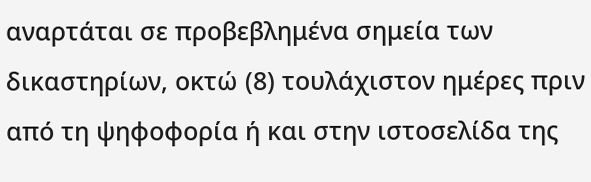αναρτάται σε προβεβλημένα σημεία των δικαστηρίων, οκτώ (8) τουλάχιστον ημέρες πριν από τη ψηφοφορία ή και στην ιστοσελίδα της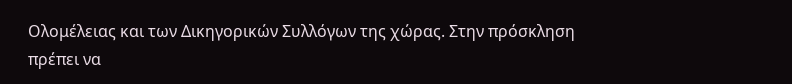Ολομέλειας και των Δικηγορικών Συλλόγων της χώρας. Στην πρόσκληση πρέπει να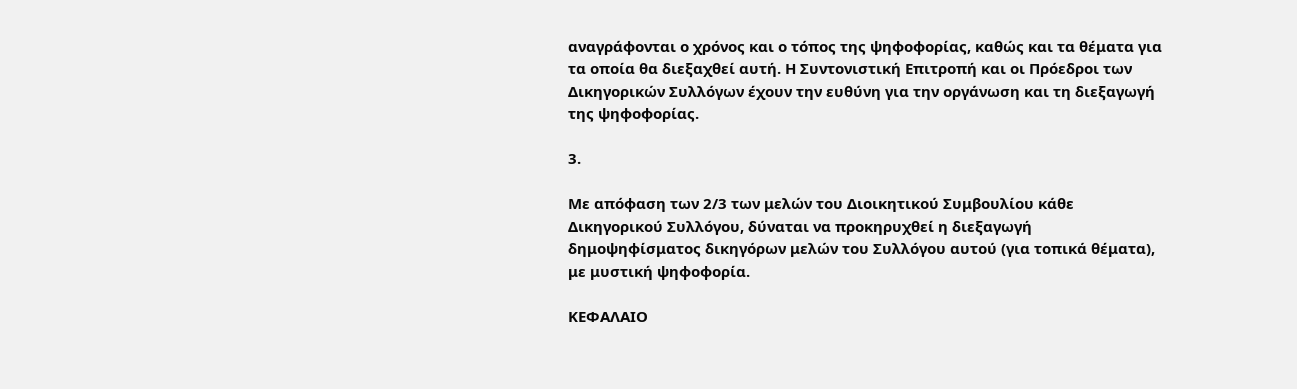αναγράφονται ο χρόνος και ο τόπος της ψηφοφορίας, καθώς και τα θέματα για τα οποία θα διεξαχθεί αυτή. Η Συντονιστική Επιτροπή και οι Πρόεδροι των Δικηγορικών Συλλόγων έχουν την ευθύνη για την οργάνωση και τη διεξαγωγή της ψηφοφορίας.

3.

Με απόφαση των 2/3 των μελών του Διοικητικού Συμβουλίου κάθε Δικηγορικού Συλλόγου, δύναται να προκηρυχθεί η διεξαγωγή δημοψηφίσματος δικηγόρων μελών του Συλλόγου αυτού (για τοπικά θέματα), με μυστική ψηφοφορία.

ΚΕΦΑΛΑΙΟ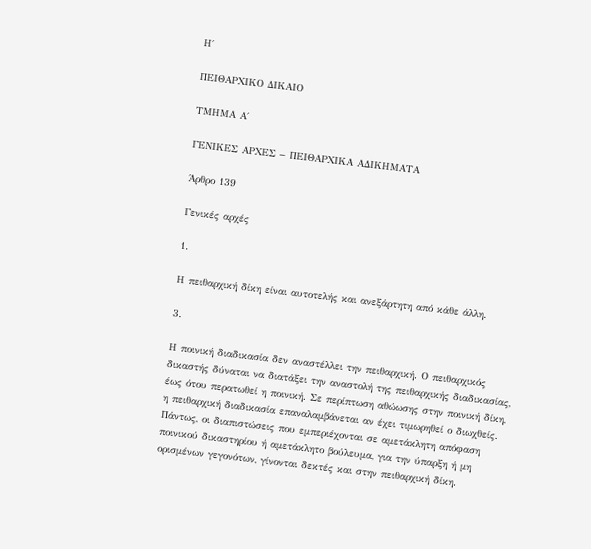Η΄

ΠΕΙΘΑΡΧΙΚΟ ΔΙΚΑΙΟ

ΤΜΗΜΑ Α΄

ΓΕΝΙΚΕΣ ΑΡΧΕΣ − ΠΕΙΘΑΡΧΙΚΑ ΑΔΙΚΗΜΑΤΑ

Άρθρο 139

Γενικές αρχές

1.

Η πειθαρχική δίκη είναι αυτοτελής και ανεξάρτητη από κάθε άλλη.

3.

Η ποινική διαδικασία δεν αναστέλλει την πειθαρχική. Ο πειθαρχικός δικαστής δύναται να διατάξει την αναστολή της πειθαρχικής διαδικασίας, έως ότου περατωθεί η ποινική. Σε περίπτωση αθώωσης στην ποινική δίκη, η πειθαρχική διαδικασία επαναλαμβάνεται αν έχει τιμωρηθεί ο διωχθείς. Πάντως, οι διαπιστώσεις που εμπεριέχονται σε αμετάκλητη απόφαση ποινικού δικαστηρίου ή αμετάκλητο βούλευμα, για την ύπαρξη ή μη ορισμένων γεγονότων, γίνονται δεκτές και στην πειθαρχική δίκη.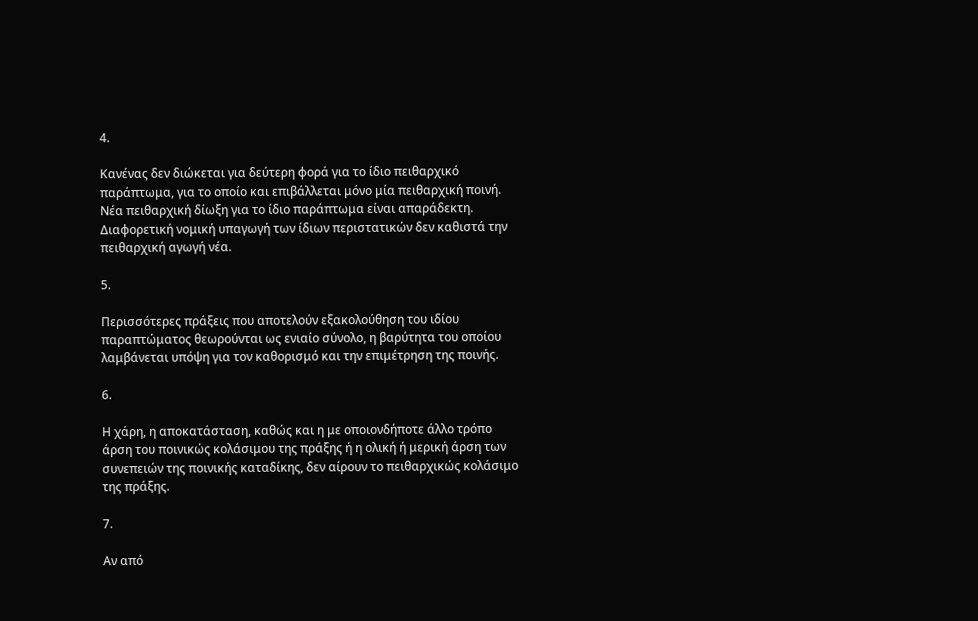4.

Κανένας δεν διώκεται για δεύτερη φορά για το ίδιο πειθαρχικό παράπτωμα, για το οποίο και επιβάλλεται μόνο μία πειθαρχική ποινή. Νέα πειθαρχική δίωξη για το ίδιο παράπτωμα είναι απαράδεκτη. Διαφορετική νομική υπαγωγή των ίδιων περιστατικών δεν καθιστά την πειθαρχική αγωγή νέα.

5.

Περισσότερες πράξεις που αποτελούν εξακολούθηση του ιδίου παραπτώματος θεωρούνται ως ενιαίο σύνολο, η βαρύτητα του οποίου λαμβάνεται υπόψη για τον καθορισμό και την επιμέτρηση της ποινής.

6.

Η χάρη, η αποκατάσταση, καθώς και η με οποιονδήποτε άλλο τρόπο άρση του ποινικώς κολάσιμου της πράξης ή η ολική ή μερική άρση των συνεπειών της ποινικής καταδίκης, δεν αίρουν το πειθαρχικώς κολάσιμο της πράξης.

7.

Αν από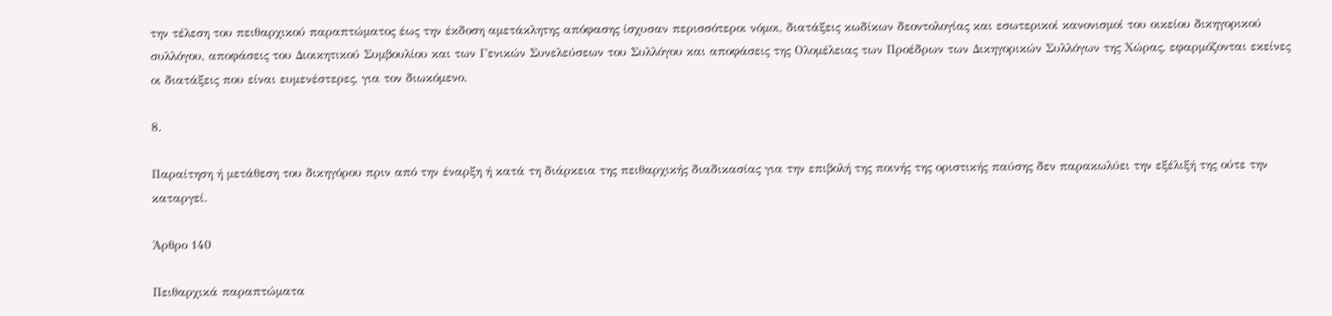την τέλεση του πειθαρχικού παραπτώματος έως την έκδοση αμετάκλητης απόφασης ίσχυσαν περισσότεροι νόμοι, διατάξεις κωδίκων δεοντολογίας και εσωτερικοί κανονισμοί του οικείου δικηγορικού συλλόγου, αποφάσεις του Διοικητικού Συμβουλίου και των Γενικών Συνελεύσεων του Συλλόγου και αποφάσεις της Ολομέλειας των Προέδρων των Δικηγορικών Συλλόγων της Χώρας, εφαρμόζονται εκείνες οι διατάξεις που είναι ευμενέστερες, για τον διωκόμενο.

8.

Παραίτηση ή μετάθεση του δικηγόρου πριν από την έναρξη ή κατά τη διάρκεια της πειθαρχικής διαδικασίας για την επιβολή της ποινής της οριστικής παύσης δεν παρακωλύει την εξέλιξή της ούτε την καταργεί.

Άρθρο 140

Πειθαρχικά παραπτώματα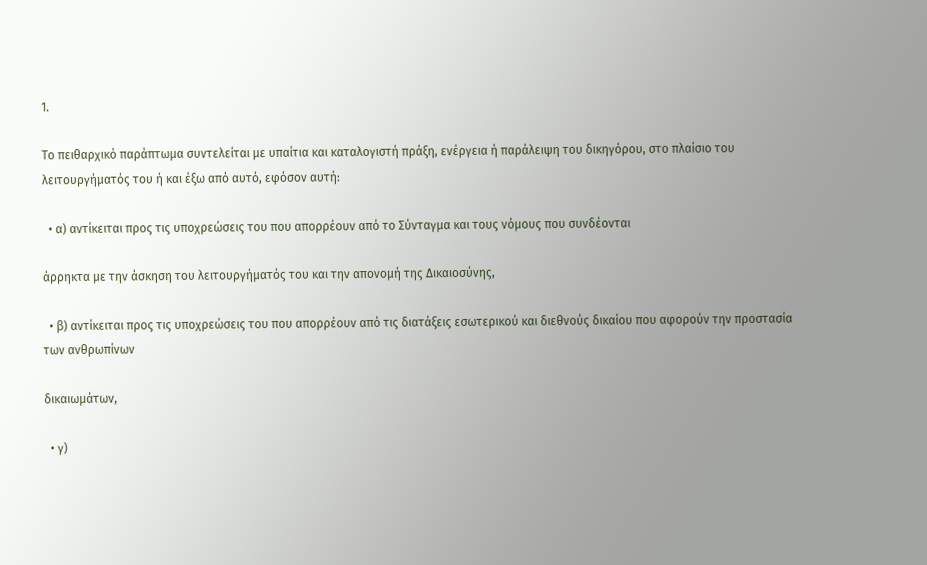1.

Το πειθαρχικό παράπτωμα συντελείται με υπαίτια και καταλογιστή πράξη, ενέργεια ή παράλειψη του δικηγόρου, στο πλαίσιο του λειτουργήματός του ή και έξω από αυτό, εφόσον αυτή:

  • α) αντίκειται προς τις υποχρεώσεις του που απορρέουν από το Σύνταγμα και τους νόμους που συνδέονται

άρρηκτα με την άσκηση του λειτουργήματός του και την απονομή της Δικαιοσύνης,

  • β) αντίκειται προς τις υποχρεώσεις του που απορρέουν από τις διατάξεις εσωτερικού και διεθνούς δικαίου που αφορούν την προστασία των ανθρωπίνων

δικαιωμάτων,

  • γ)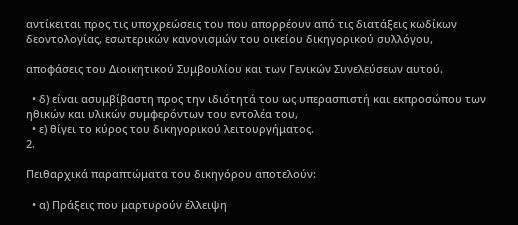αντίκειται προς τις υποχρεώσεις του που απορρέουν από τις διατάξεις κωδίκων δεοντολογίας, εσωτερικών κανονισμών του οικείου δικηγορικού συλλόγου,

αποφάσεις του Διοικητικού Συμβουλίου και των Γενικών Συνελεύσεων αυτού.

  • δ) είναι ασυμβίβαστη προς την ιδιότητά του ως υπερασπιστή και εκπροσώπου των ηθικών και υλικών συμφερόντων του εντολέα του,
  • ε) θίγει το κύρος του δικηγορικού λειτουργήματος.
2.

Πειθαρχικά παραπτώματα του δικηγόρου αποτελούν:

  • α) Πράξεις που μαρτυρούν έλλειψη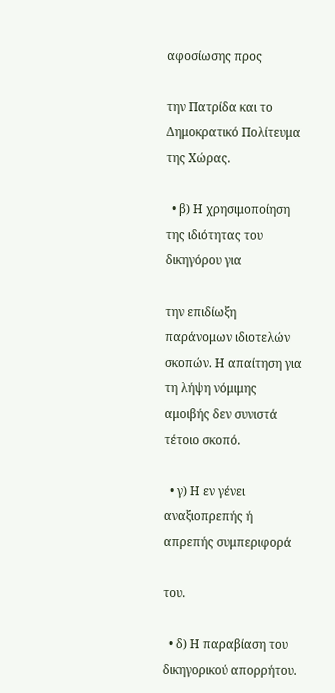αφοσίωσης προς

την Πατρίδα και το Δημοκρατικό Πολίτευμα της Χώρας.

  • β) Η χρησιμοποίηση της ιδιότητας του δικηγόρου για

την επιδίωξη παράνομων ιδιοτελών σκοπών. Η απαίτηση για τη λήψη νόμιμης αμοιβής δεν συνιστά τέτοιο σκοπό.

  • γ) Η εν γένει αναξιοπρεπής ή απρεπής συμπεριφορά

του.

  • δ) Η παραβίαση του δικηγορικού απορρήτου.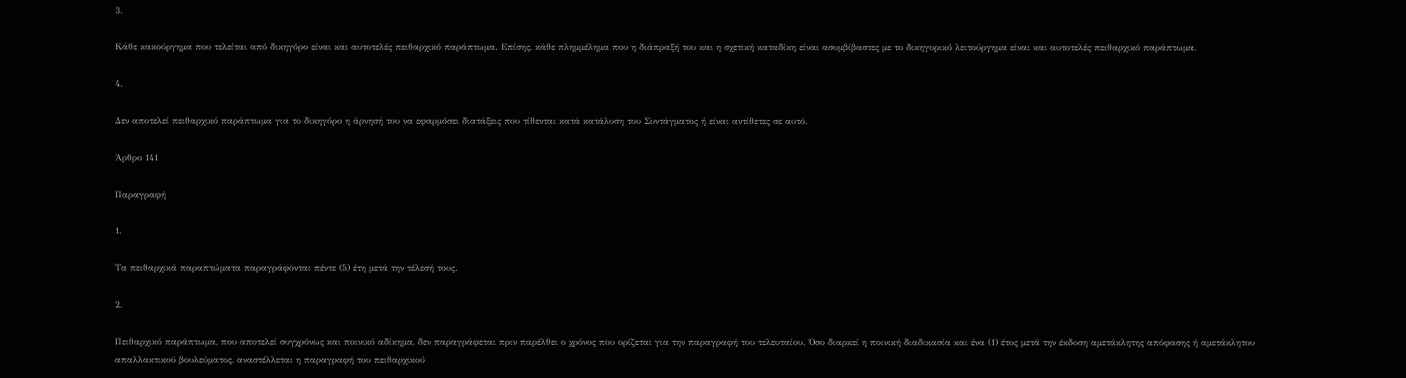3.

Κάθε κακούργημα που τελείται από δικηγόρο είναι και αυτοτελές πειθαρχικό παράπτωμα. Επίσης, κάθε πλημμέλημα που η διάπραξή του και η σχετική καταδίκη είναι ασυμβίβαστες με το δικηγορικό λειτούργημα είναι και αυτοτελές πειθαρχικό παράπτωμα.

4.

Δεν αποτελεί πειθαρχικό παράπτωμα για το δικηγόρο η άρνησή του να εφαρμόσει διατάξεις που τίθενται κατά κατάλυση του Συντάγματος ή είναι αντίθετες σε αυτό.

Άρθρο 141

Παραγραφή

1.

Τα πειθαρχικά παραπτώματα παραγράφονται πέντε (5) έτη μετά την τέλεσή τους.

2.

Πειθαρχικό παράπτωμα, που αποτελεί συγχρόνως και ποινικό αδίκημα, δεν παραγράφεται πριν παρέλθει ο χρόνος που ορίζεται για την παραγραφή του τελευταίου. Όσο διαρκεί η ποινική διαδικασία και ένα (1) έτος μετά την έκδοση αμετάκλητης απόφασης ή αμετάκλητου απαλλακτικού βουλεύματος, αναστέλλεται η παραγραφή του πειθαρχικού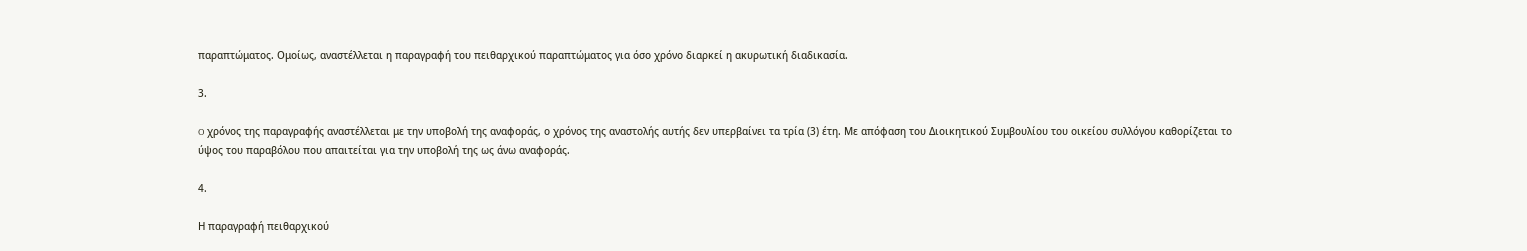παραπτώματος. Ομοίως, αναστέλλεται η παραγραφή του πειθαρχικού παραπτώματος για όσο χρόνο διαρκεί η ακυρωτική διαδικασία.

3.

O χρόνος της παραγραφής αναστέλλεται με την υποβολή της αναφοράς, ο χρόνος της αναστολής αυτής δεν υπερβαίνει τα τρία (3) έτη. Με απόφαση του Διοικητικού Συμβουλίου του οικείου συλλόγου καθορίζεται το ύψος του παραβόλου που απαιτείται για την υποβολή της ως άνω αναφοράς.

4.

Η παραγραφή πειθαρχικού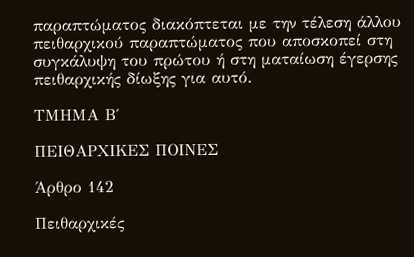παραπτώματος διακόπτεται με την τέλεση άλλου πειθαρχικού παραπτώματος που αποσκοπεί στη συγκάλυψη του πρώτου ή στη ματαίωση έγερσης πειθαρχικής δίωξης για αυτό.

ΤΜΗΜΑ Β΄

ΠΕΙΘΑΡΧΙΚΕΣ ΠΟΙΝΕΣ

Άρθρο 142

Πειθαρχικές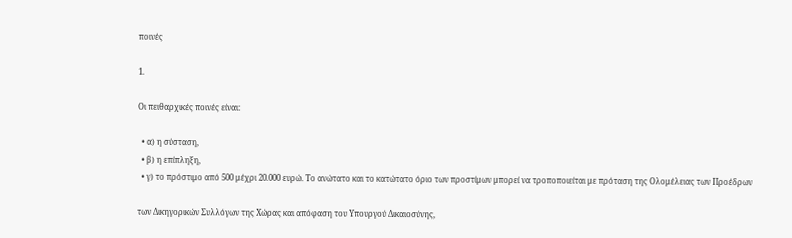ποινές

1.

Οι πειθαρχικές ποινές είναι:

  • α) η σύσταση,
  • β) η επίπληξη,
  • γ) το πρόστιμο από 500 μέχρι 20.000 ευρώ. Το ανώτατο και το κατώτατο όριο των προστίμων μπορεί να τροποποιείται με πρόταση της Ολομέλειας των Προέδρων

των Δικηγορικών Συλλόγων της Χώρας και απόφαση του Υπουργού Δικαιοσύνης,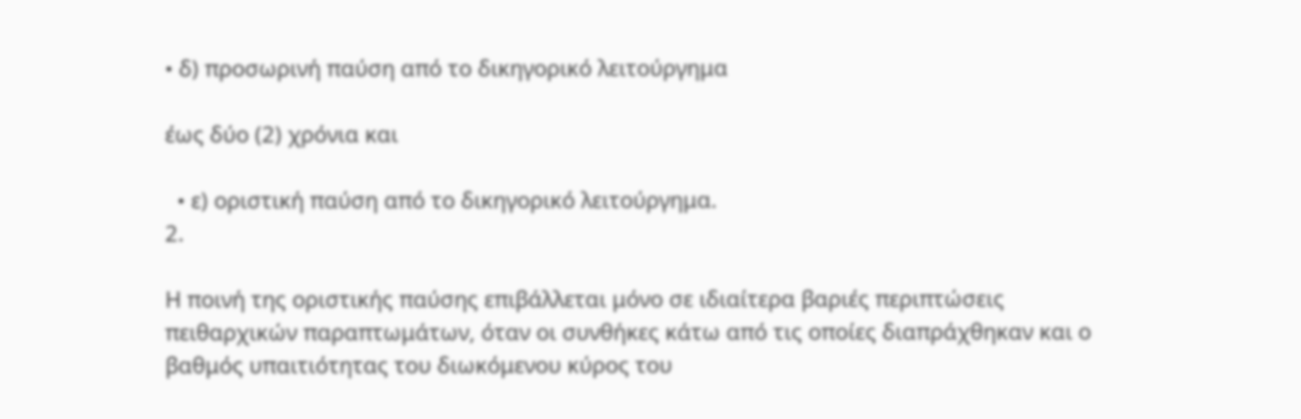• δ) προσωρινή παύση από το δικηγορικό λειτούργημα

έως δύο (2) χρόνια και

  • ε) οριστική παύση από το δικηγορικό λειτούργημα.
2.

Η ποινή της οριστικής παύσης επιβάλλεται μόνο σε ιδιαίτερα βαριές περιπτώσεις πειθαρχικών παραπτωμάτων, όταν οι συνθήκες κάτω από τις οποίες διαπράχθηκαν και ο βαθμός υπαιτιότητας του διωκόμενου κύρος του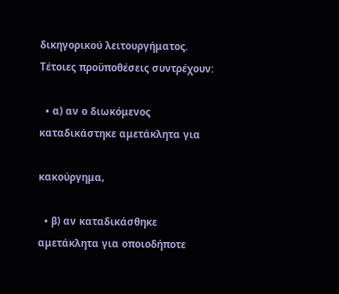δικηγορικού λειτουργήματος. Τέτοιες προϋποθέσεις συντρέχουν:

  • α) αν ο διωκόμενος καταδικάστηκε αμετάκλητα για

κακούργημα,

  • β) αν καταδικάσθηκε αμετάκλητα για οποιοδήποτε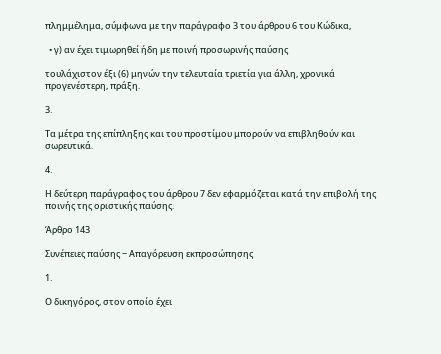πλημμέλημα, σύμφωνα με την παράγραφο 3 του άρθρου 6 του Κώδικα,

  • γ) αν έχει τιμωρηθεί ήδη με ποινή προσωρινής παύσης

τουλάχιστον έξι (6) μηνών την τελευταία τριετία για άλλη, χρονικά προγενέστερη, πράξη.

3.

Τα μέτρα της επίπληξης και του προστίμου μπορούν να επιβληθούν και σωρευτικά.

4.

Η δεύτερη παράγραφος του άρθρου 7 δεν εφαρμόζεται κατά την επιβολή της ποινής της οριστικής παύσης.

Άρθρο 143

Συνέπειες παύσης − Απαγόρευση εκπροσώπησης

1.

Ο δικηγόρος, στον οποίο έχει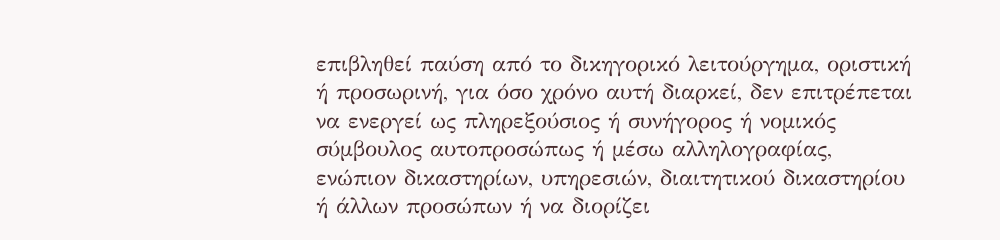επιβληθεί παύση από το δικηγορικό λειτούργημα, οριστική ή προσωρινή, για όσο χρόνο αυτή διαρκεί, δεν επιτρέπεται να ενεργεί ως πληρεξούσιος ή συνήγορος ή νομικός σύμβουλος αυτοπροσώπως ή μέσω αλληλογραφίας, ενώπιον δικαστηρίων, υπηρεσιών, διαιτητικού δικαστηρίου ή άλλων προσώπων ή να διορίζει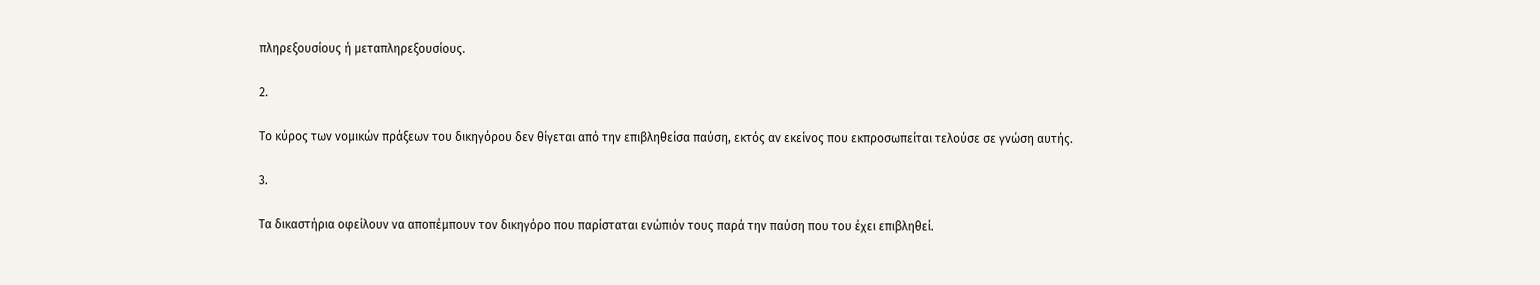πληρεξουσίους ή μεταπληρεξουσίους.

2.

Το κύρος των νομικών πράξεων του δικηγόρου δεν θίγεται από την επιβληθείσα παύση, εκτός αν εκείνος που εκπροσωπείται τελούσε σε γνώση αυτής.

3.

Τα δικαστήρια οφείλουν να αποπέμπουν τον δικηγόρο που παρίσταται ενώπιόν τους παρά την παύση που του έχει επιβληθεί.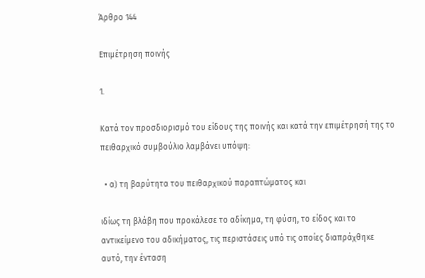Άρθρο 144

Επιμέτρηση ποινής

1.

Κατά τον προσδιορισμό του είδους της ποινής και κατά την επιμέτρησή της το πειθαρχικό συμβούλιο λαμβάνει υπόψη:

  • α) τη βαρύτητα του πειθαρχικού παραπτώματος και

ιδίως τη βλάβη που προκάλεσε το αδίκημα, τη φύση, το είδος και το αντικείμενο του αδικήματος, τις περιστάσεις υπό τις οποίες διαπράχθηκε αυτό, την ένταση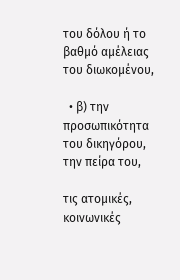του δόλου ή το βαθμό αμέλειας του διωκομένου,

  • β) την προσωπικότητα του δικηγόρου, την πείρα του,

τις ατομικές, κοινωνικές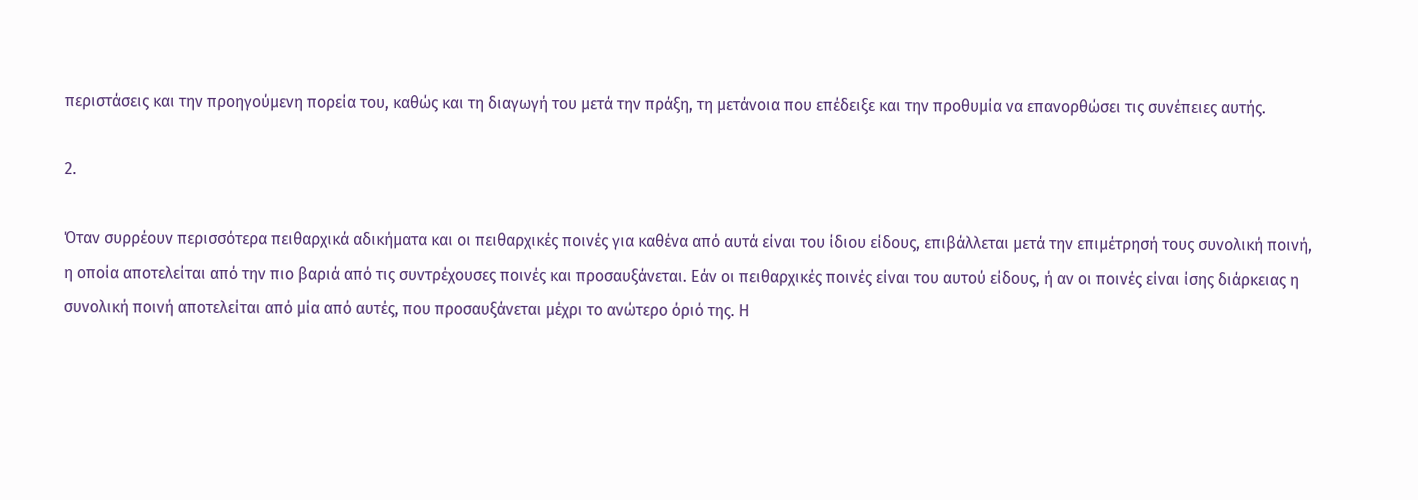περιστάσεις και την προηγούμενη πορεία του, καθώς και τη διαγωγή του μετά την πράξη, τη μετάνοια που επέδειξε και την προθυμία να επανορθώσει τις συνέπειες αυτής.

2.

Όταν συρρέουν περισσότερα πειθαρχικά αδικήματα και οι πειθαρχικές ποινές για καθένα από αυτά είναι του ίδιου είδους, επιβάλλεται μετά την επιμέτρησή τους συνολική ποινή, η οποία αποτελείται από την πιο βαριά από τις συντρέχουσες ποινές και προσαυξάνεται. Εάν οι πειθαρχικές ποινές είναι του αυτού είδους, ή αν οι ποινές είναι ίσης διάρκειας η συνολική ποινή αποτελείται από μία από αυτές, που προσαυξάνεται μέχρι το ανώτερο όριό της. Η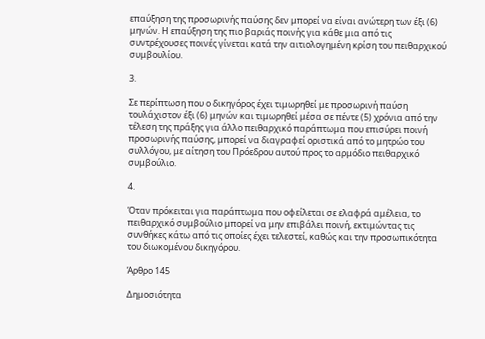επαύξηση της προσωρινής παύσης δεν μπορεί να είναι ανώτερη των έξι (6) μηνών. Η επαύξηση της πιο βαριάς ποινής για κάθε μια από τις συντρέχουσες ποινές γίνεται κατά την αιτιολογημένη κρίση του πειθαρχικού συμβουλίου.

3.

Σε περίπτωση που ο δικηγόρος έχει τιμωρηθεί με προσωρινή παύση τουλάχιστον έξι (6) μηνών και τιμωρηθεί μέσα σε πέντε (5) χρόνια από την τέλεση της πράξης για άλλο πειθαρχικό παράπτωμα που επισύρει ποινή προσωρινής παύσης, μπορεί να διαγραφεί οριστικά από το μητρώο του συλλόγου, με αίτηση του Πρόεδρου αυτού προς το αρμόδιο πειθαρχικό συμβούλιο.

4.

Όταν πρόκειται για παράπτωμα που οφείλεται σε ελαφρά αμέλεια, το πειθαρχικό συμβούλιο μπορεί να μην επιβάλει ποινή, εκτιμώντας τις συνθήκες κάτω από τις οποίες έχει τελεστεί, καθώς και την προσωπικότητα του διωκομένου δικηγόρου.

Άρθρο 145

Δημοσιότητα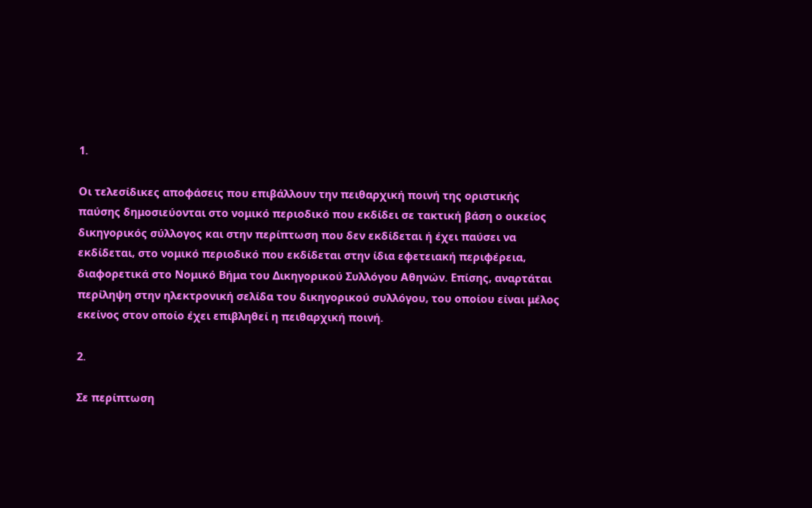1.

Οι τελεσίδικες αποφάσεις που επιβάλλουν την πειθαρχική ποινή της οριστικής παύσης δημοσιεύονται στο νομικό περιοδικό που εκδίδει σε τακτική βάση ο οικείος δικηγορικός σύλλογος και στην περίπτωση που δεν εκδίδεται ή έχει παύσει να εκδίδεται, στο νομικό περιοδικό που εκδίδεται στην ίδια εφετειακή περιφέρεια, διαφορετικά στο Νομικό Βήμα του Δικηγορικού Συλλόγου Αθηνών. Επίσης, αναρτάται περίληψη στην ηλεκτρονική σελίδα του δικηγορικού συλλόγου, του οποίου είναι μέλος εκείνος στον οποίο έχει επιβληθεί η πειθαρχική ποινή.

2.

Σε περίπτωση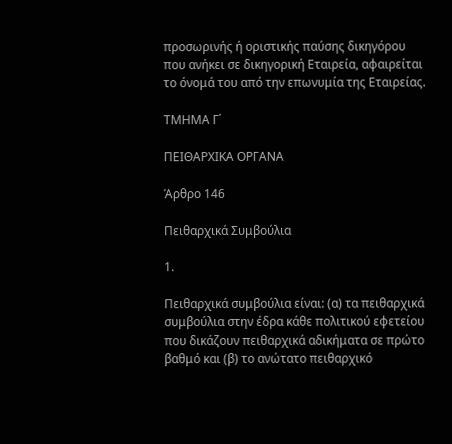προσωρινής ή οριστικής παύσης δικηγόρου που ανήκει σε δικηγορική Εταιρεία, αφαιρείται το όνομά του από την επωνυμία της Εταιρείας.

ΤΜΗΜΑ Γ΄

ΠΕΙΘΑΡΧΙΚΑ ΟΡΓΑΝΑ

Άρθρο 146

Πειθαρχικά Συμβούλια

1.

Πειθαρχικά συμβούλια είναι: (α) τα πειθαρχικά συμβούλια στην έδρα κάθε πολιτικού εφετείου που δικάζουν πειθαρχικά αδικήματα σε πρώτο βαθμό και (β) το ανώτατο πειθαρχικό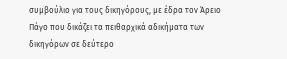συμβούλιο για τους δικηγόρους, με έδρα τον Άρειο Πάγο που δικάζει τα πειθαρχικά αδικήματα των δικηγόρων σε δεύτερο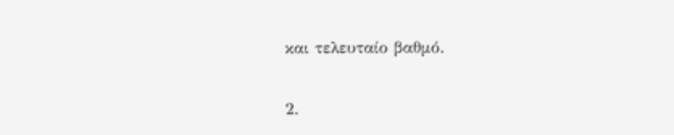και τελευταίο βαθμό.

2.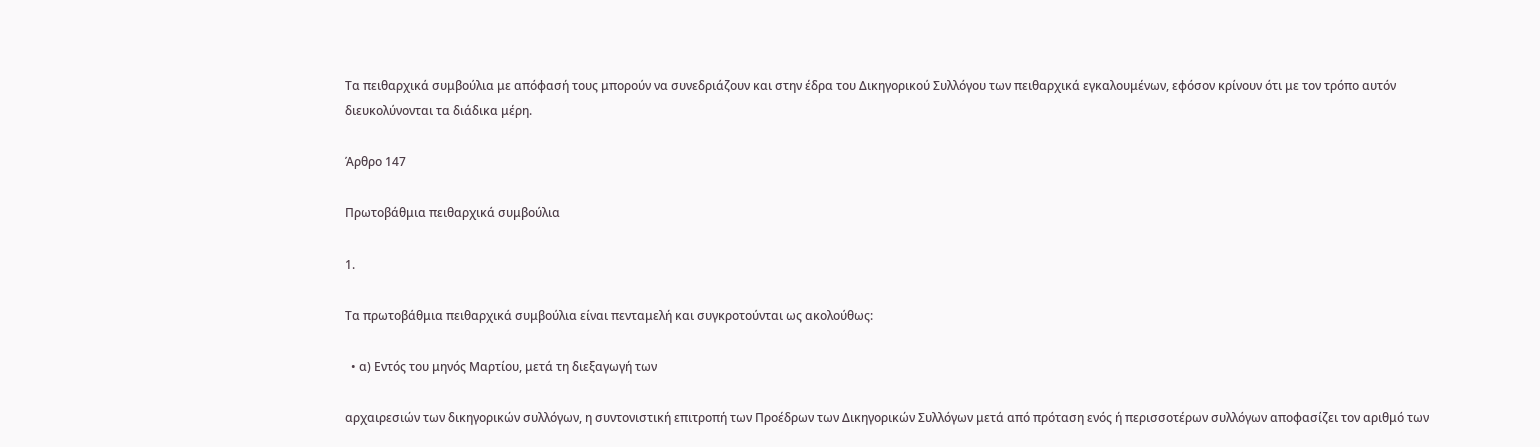Τα πειθαρχικά συμβούλια με απόφασή τους μπορούν να συνεδριάζουν και στην έδρα του Δικηγορικού Συλλόγου των πειθαρχικά εγκαλουμένων, εφόσον κρίνουν ότι με τον τρόπο αυτόν διευκολύνονται τα διάδικα μέρη.

Άρθρο 147

Πρωτοβάθμια πειθαρχικά συμβούλια

1.

Τα πρωτοβάθμια πειθαρχικά συμβούλια είναι πενταμελή και συγκροτούνται ως ακολούθως:

  • α) Εντός του μηνός Μαρτίου, μετά τη διεξαγωγή των

αρχαιρεσιών των δικηγορικών συλλόγων, η συντονιστική επιτροπή των Προέδρων των Δικηγορικών Συλλόγων μετά από πρόταση ενός ή περισσοτέρων συλλόγων αποφασίζει τον αριθμό των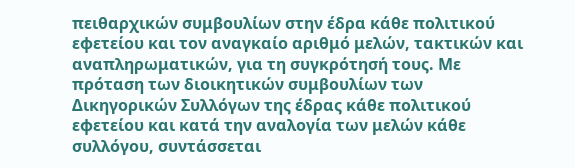πειθαρχικών συμβουλίων στην έδρα κάθε πολιτικού εφετείου και τον αναγκαίο αριθμό μελών, τακτικών και αναπληρωματικών, για τη συγκρότησή τους. Με πρόταση των διοικητικών συμβουλίων των Δικηγορικών Συλλόγων της έδρας κάθε πολιτικού εφετείου και κατά την αναλογία των μελών κάθε συλλόγου, συντάσσεται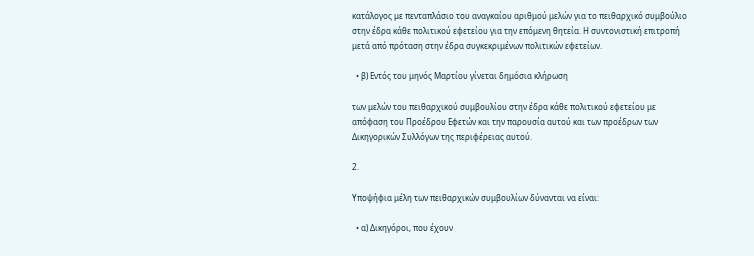κατάλογος με πενταπλάσιο του αναγκαίου αριθμού μελών για το πειθαρχικό συμβούλιο στην έδρα κάθε πολιτικού εφετείου για την επόμενη θητεία. Η συντονιστική επιτροπή μετά από πρόταση στην έδρα συγκεκριμένων πολιτικών εφετείων.

  • β) Εντός του μηνός Μαρτίου γίνεται δημόσια κλήρωση

των μελών του πειθαρχικού συμβουλίου στην έδρα κάθε πολιτικού εφετείου με απόφαση του Προέδρου Εφετών και την παρουσία αυτού και των προέδρων των Δικηγορικών Συλλόγων της περιφέρειας αυτού.

2.

Υποψήφια μέλη των πειθαρχικών συμβουλίων δύνανται να είναι:

  • α) Δικηγόροι, που έχουν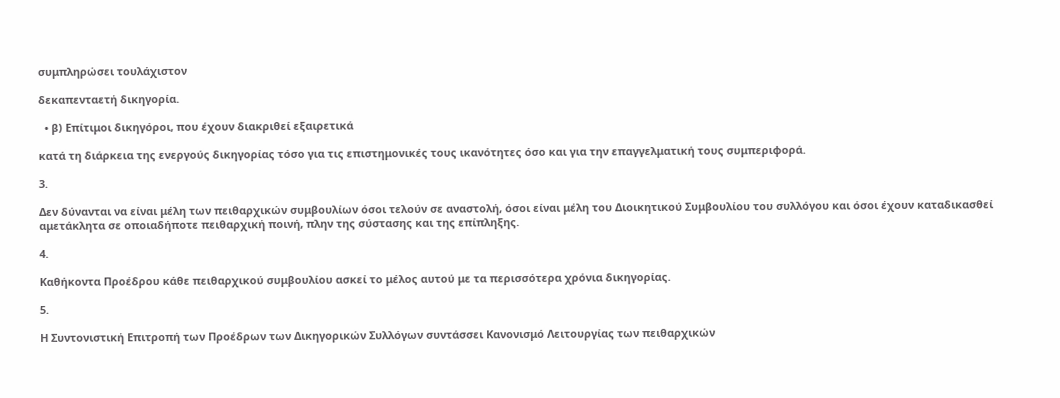συμπληρώσει τουλάχιστον

δεκαπενταετή δικηγορία.

  • β) Επίτιμοι δικηγόροι, που έχουν διακριθεί εξαιρετικά

κατά τη διάρκεια της ενεργούς δικηγορίας τόσο για τις επιστημονικές τους ικανότητες όσο και για την επαγγελματική τους συμπεριφορά.

3.

Δεν δύνανται να είναι μέλη των πειθαρχικών συμβουλίων όσοι τελούν σε αναστολή, όσοι είναι μέλη του Διοικητικού Συμβουλίου του συλλόγου και όσοι έχουν καταδικασθεί αμετάκλητα σε οποιαδήποτε πειθαρχική ποινή, πλην της σύστασης και της επίπληξης.

4.

Καθήκοντα Προέδρου κάθε πειθαρχικού συμβουλίου ασκεί το μέλος αυτού με τα περισσότερα χρόνια δικηγορίας.

5.

Η Συντονιστική Επιτροπή των Προέδρων των Δικηγορικών Συλλόγων συντάσσει Κανονισμό Λειτουργίας των πειθαρχικών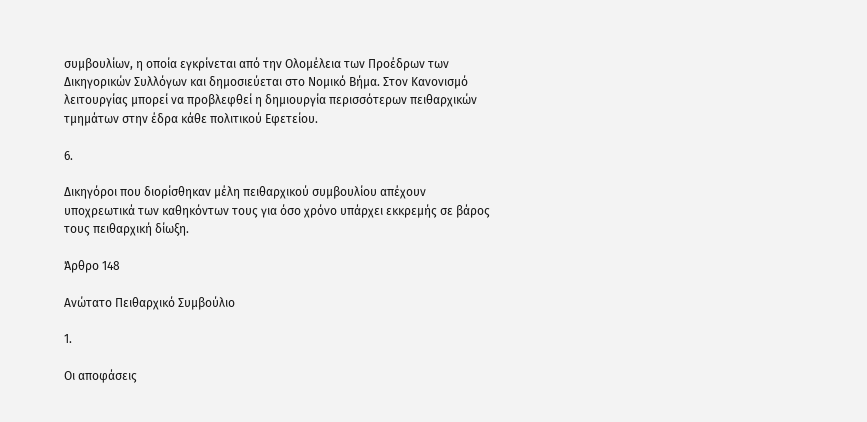συμβουλίων, η οποία εγκρίνεται από την Ολομέλεια των Προέδρων των Δικηγορικών Συλλόγων και δημοσιεύεται στο Νομικό Βήμα. Στον Κανονισμό λειτουργίας μπορεί να προβλεφθεί η δημιουργία περισσότερων πειθαρχικών τμημάτων στην έδρα κάθε πολιτικού Εφετείου.

6.

Δικηγόροι που διορίσθηκαν μέλη πειθαρχικού συμβουλίου απέχουν υποχρεωτικά των καθηκόντων τους για όσο χρόνο υπάρχει εκκρεμής σε βάρος τους πειθαρχική δίωξη.

Άρθρο 148

Ανώτατο Πειθαρχικό Συμβούλιο

1.

Οι αποφάσεις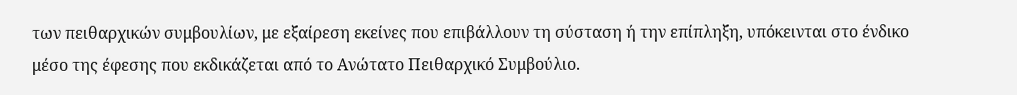των πειθαρχικών συμβουλίων, με εξαίρεση εκείνες που επιβάλλουν τη σύσταση ή την επίπληξη, υπόκεινται στο ένδικο μέσο της έφεσης που εκδικάζεται από το Ανώτατο Πειθαρχικό Συμβούλιο.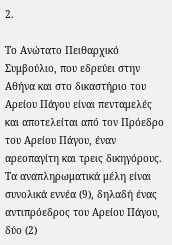2.

Το Ανώτατο Πειθαρχικό Συμβούλιο, που εδρεύει στην Αθήνα και στο δικαστήριο του Αρείου Πάγου είναι πενταμελές και αποτελείται από τον Πρόεδρο του Αρείου Πάγου, έναν αρεοπαγίτη και τρεις δικηγόρους. Τα αναπληρωματικά μέλη είναι συνολικά εννέα (9), δηλαδή ένας αντιπρόεδρος του Αρείου Πάγου, δύο (2)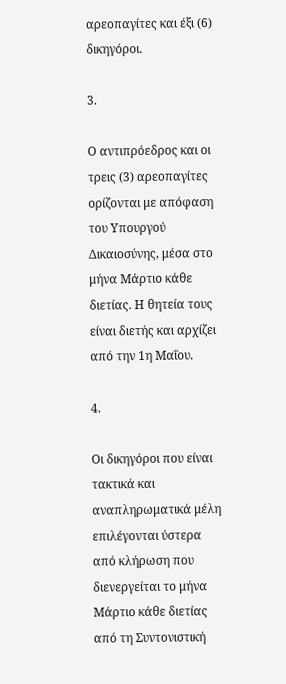αρεοπαγίτες και έξι (6) δικηγόροι.

3.

Ο αντιπρόεδρος και οι τρεις (3) αρεοπαγίτες ορίζονται με απόφαση του Υπουργού Δικαιοσύνης, μέσα στο μήνα Μάρτιο κάθε διετίας. Η θητεία τους είναι διετής και αρχίζει από την 1η Μαΐου.

4.

Οι δικηγόροι που είναι τακτικά και αναπληρωματικά μέλη επιλέγονται ύστερα από κλήρωση που διενεργείται το μήνα Μάρτιο κάθε διετίας από τη Συντονιστική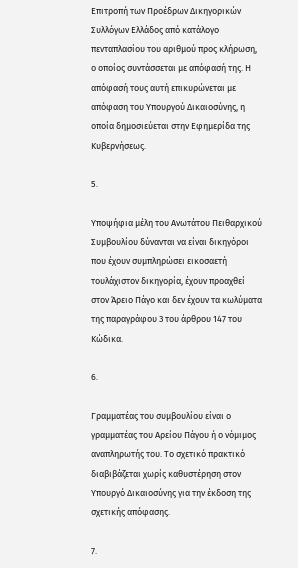Επιτροπή των Προέδρων Δικηγορικών Συλλόγων Ελλάδος από κατάλογο πενταπλασίου του αριθμού προς κλήρωση, ο οποίος συντάσσεται με απόφασή της. Η απόφασή τους αυτή επικυρώνεται με απόφαση του Υπουργού Δικαιοσύνης, η οποία δημοσιεύεται στην Εφημερίδα της Κυβερνήσεως.

5.

Υποψήφια μέλη του Ανωτάτου Πειθαρχικού Συμβουλίου δύνανται να είναι δικηγόροι που έχουν συμπληρώσει εικοσαετή τουλάχιστον δικηγορία, έχουν προαχθεί στον Άρειο Πάγο και δεν έχουν τα κωλύματα της παραγράφου 3 του άρθρου 147 του Κώδικα.

6.

Γραμματέας του συμβουλίου είναι ο γραμματέας του Αρείου Πάγου ή ο νόμιμος αναπληρωτής του. Το σχετικό πρακτικό διαβιβάζεται χωρίς καθυστέρηση στον Υπουργό Δικαιοσύνης για την έκδοση της σχετικής απόφασης.

7.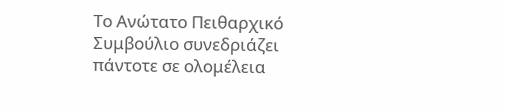Το Ανώτατο Πειθαρχικό Συμβούλιο συνεδριάζει πάντοτε σε ολομέλεια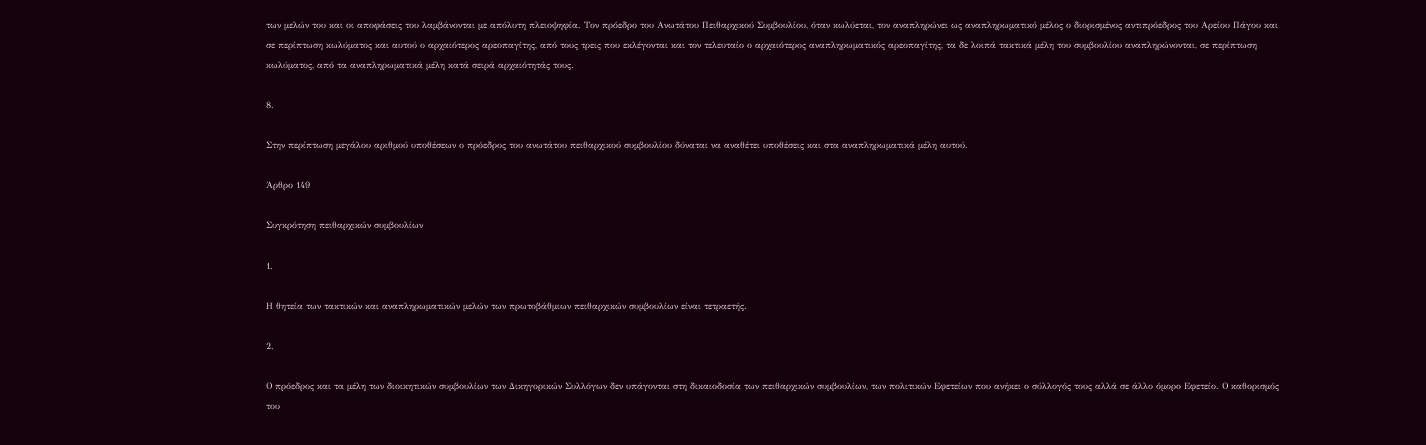των μελών του και οι αποφάσεις του λαμβάνονται με απόλυτη πλειοψηφία. Τον πρόεδρο του Ανωτάτου Πειθαρχικού Συμβουλίου, όταν κωλύεται, τον αναπληρώνει ως αναπληρωματικό μέλος ο διορισμένος αντιπρόεδρος του Αρείου Πάγου και σε περίπτωση κωλύματος και αυτού ο αρχαιότερος αρεοπαγίτης, από τους τρεις που εκλέγονται και τον τελευταίο ο αρχαιότερος αναπληρωματικός αρεοπαγίτης, τα δε λοιπά τακτικά μέλη του συμβουλίου αναπληρώνονται, σε περίπτωση κωλύματος, από τα αναπληρωματικά μέλη κατά σειρά αρχαιότητάς τους.

8.

Στην περίπτωση μεγάλου αριθμού υποθέσεων ο πρόεδρος του ανωτάτου πειθαρχικού συμβουλίου δύναται να αναθέτει υποθέσεις και στα αναπληρωματικά μέλη αυτού.

Άρθρο 149

Συγκρότηση πειθαρχικών συμβουλίων

1.

Η θητεία των τακτικών και αναπληρωματικών μελών των πρωτοβάθμιων πειθαρχικών συμβουλίων είναι τετραετής.

2.

Ο πρόεδρος και τα μέλη των διοικητικών συμβουλίων των Δικηγορικών Συλλόγων δεν υπάγονται στη δικαιοδοσία των πειθαρχικών συμβουλίων, των πολιτικών Εφετείων που ανήκει ο σύλλογός τους αλλά σε άλλο όμορο Εφετείο. Ο καθορισμός του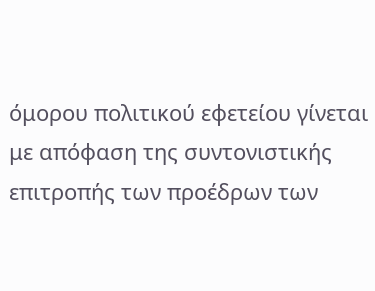όμορου πολιτικού εφετείου γίνεται με απόφαση της συντονιστικής επιτροπής των προέδρων των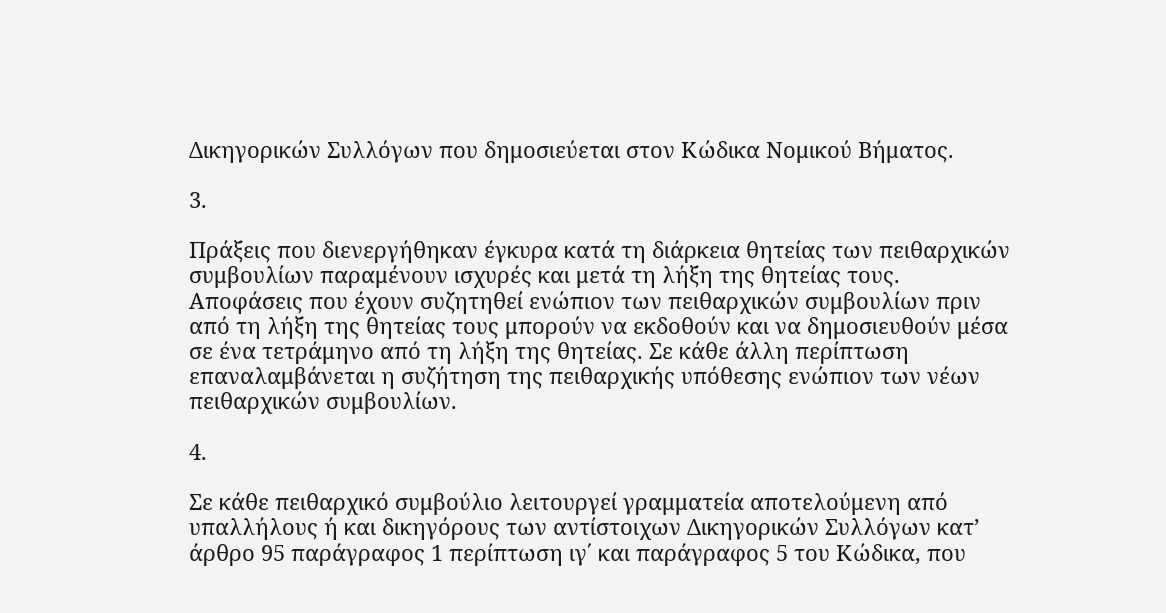Δικηγορικών Συλλόγων που δημοσιεύεται στον Κώδικα Νομικού Βήματος.

3.

Πράξεις που διενεργήθηκαν έγκυρα κατά τη διάρκεια θητείας των πειθαρχικών συμβουλίων παραμένουν ισχυρές και μετά τη λήξη της θητείας τους. Αποφάσεις που έχουν συζητηθεί ενώπιον των πειθαρχικών συμβουλίων πριν από τη λήξη της θητείας τους μπορούν να εκδοθούν και να δημοσιευθούν μέσα σε ένα τετράμηνο από τη λήξη της θητείας. Σε κάθε άλλη περίπτωση επαναλαμβάνεται η συζήτηση της πειθαρχικής υπόθεσης ενώπιον των νέων πειθαρχικών συμβουλίων.

4.

Σε κάθε πειθαρχικό συμβούλιο λειτουργεί γραμματεία αποτελούμενη από υπαλλήλους ή και δικηγόρους των αντίστοιχων Δικηγορικών Συλλόγων κατ’ άρθρο 95 παράγραφος 1 περίπτωση ιγ΄ και παράγραφος 5 του Κώδικα, που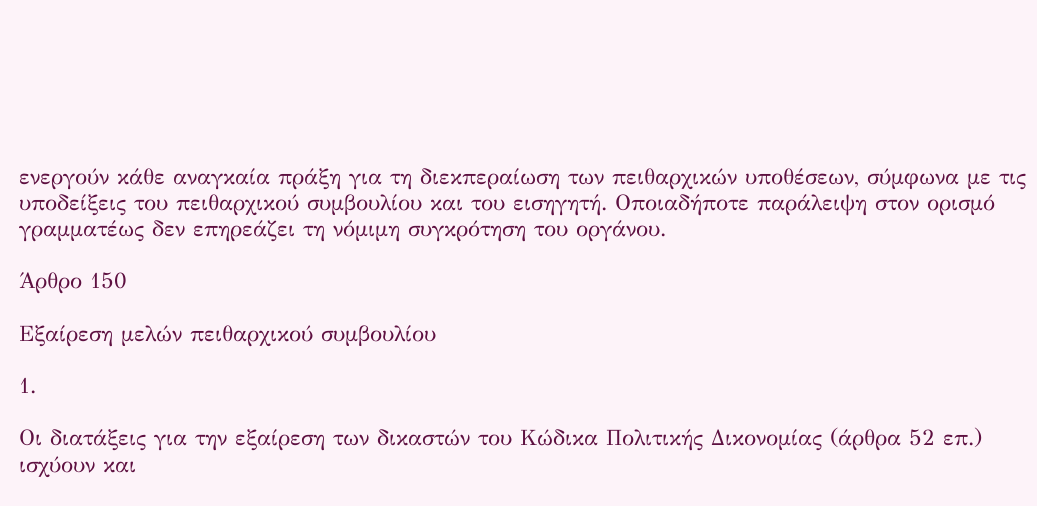ενεργούν κάθε αναγκαία πράξη για τη διεκπεραίωση των πειθαρχικών υποθέσεων, σύμφωνα με τις υποδείξεις του πειθαρχικού συμβουλίου και του εισηγητή. Οποιαδήποτε παράλειψη στον ορισμό γραμματέως δεν επηρεάζει τη νόμιμη συγκρότηση του οργάνου.

Άρθρο 150

Εξαίρεση μελών πειθαρχικού συμβουλίου

1.

Οι διατάξεις για την εξαίρεση των δικαστών του Κώδικα Πολιτικής Δικονομίας (άρθρα 52 επ.) ισχύουν και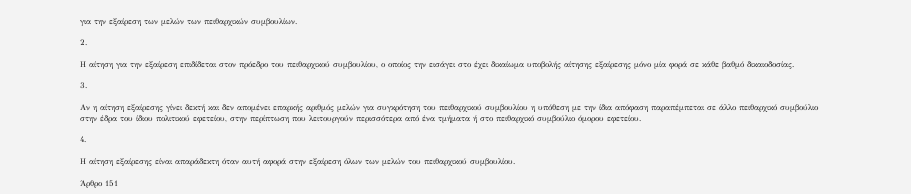για την εξαίρεση των μελών των πειθαρχικών συμβουλίων.

2.

Η αίτηση για την εξαίρεση επιδίδεται στον πρόεδρο του πειθαρχικού συμβουλίου, ο οποίος την εισάγει στο έχει δικαίωμα υποβολής αίτησης εξαίρεσης μόνο μία φορά σε κάθε βαθμό δικαιοδοσίας.

3.

Αν η αίτηση εξαίρεσης γίνει δεκτή και δεν απομένει επαρκής αριθμός μελών για συγκρότηση του πειθαρχικού συμβουλίου η υπόθεση με την ίδια απόφαση παραπέμπεται σε άλλο πειθαρχικό συμβούλιο στην έδρα του ίδιου πολιτικού εφετείου, στην περίπτωση που λειτουργούν περισσότερα από ένα τμήματα ή στο πειθαρχικό συμβούλιο όμορου εφετείου.

4.

Η αίτηση εξαίρεσης είναι απαράδεκτη όταν αυτή αφορά στην εξαίρεση όλων των μελών του πειθαρχικού συμβουλίου.

Άρθρο 151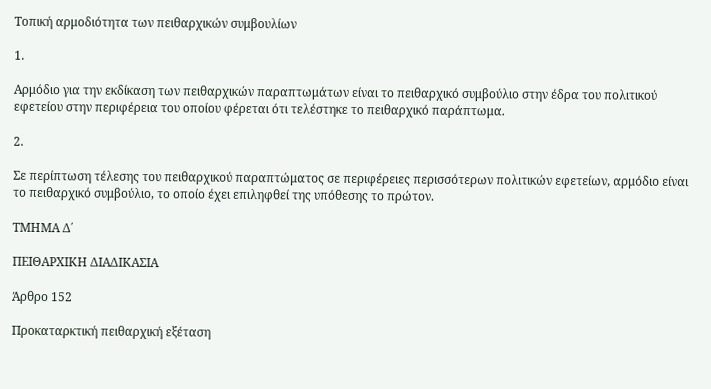Τοπική αρμοδιότητα των πειθαρχικών συμβουλίων

1.

Αρμόδιο για την εκδίκαση των πειθαρχικών παραπτωμάτων είναι το πειθαρχικό συμβούλιο στην έδρα του πολιτικού εφετείου στην περιφέρεια του οποίου φέρεται ότι τελέστηκε το πειθαρχικό παράπτωμα.

2.

Σε περίπτωση τέλεσης του πειθαρχικού παραπτώματος σε περιφέρειες περισσότερων πολιτικών εφετείων, αρμόδιο είναι το πειθαρχικό συμβούλιο, το οποίο έχει επιληφθεί της υπόθεσης το πρώτον.

ΤΜΗΜΑ Δ΄

ΠΕΙΘΑΡΧΙΚΗ ΔΙΑΔΙΚΑΣΙΑ

Άρθρο 152

Προκαταρκτική πειθαρχική εξέταση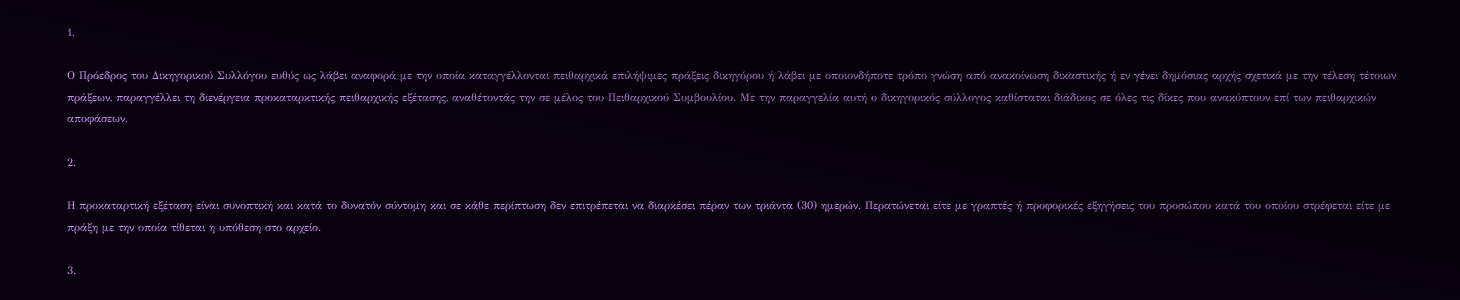1.

Ο Πρόεδρος του Δικηγορικού Συλλόγου ευθύς ως λάβει αναφορά με την οποία καταγγέλλονται πειθαρχικά επιλήψιμες πράξεις δικηγόρου ή λάβει με οποιονδήποτε τρόπο γνώση από ανακοίνωση δικαστικής ή εν γένει δημόσιας αρχής σχετικά με την τέλεση τέτοιων πράξεων, παραγγέλλει τη διενέργεια προκαταρκτικής πειθαρχικής εξέτασης, αναθέτοντάς την σε μέλος του Πειθαρχικού Συμβουλίου. Με την παραγγελία αυτή ο δικηγορικός σύλλογος καθίσταται διάδικος σε όλες τις δίκες που ανακύπτουν επί των πειθαρχικών αποφάσεων.

2.

Η προκαταρτική εξέταση είναι συνοπτική και κατά το δυνατόν σύντομη και σε κάθε περίπτωση δεν επιτρέπεται να διαρκέσει πέραν των τριάντα (30) ημερών. Περατώνεται είτε με γραπτές ή προφορικές εξηγήσεις του προσώπου κατά του οποίου στρέφεται είτε με πράξη με την οποία τίθεται η υπόθεση στο αρχείο.

3.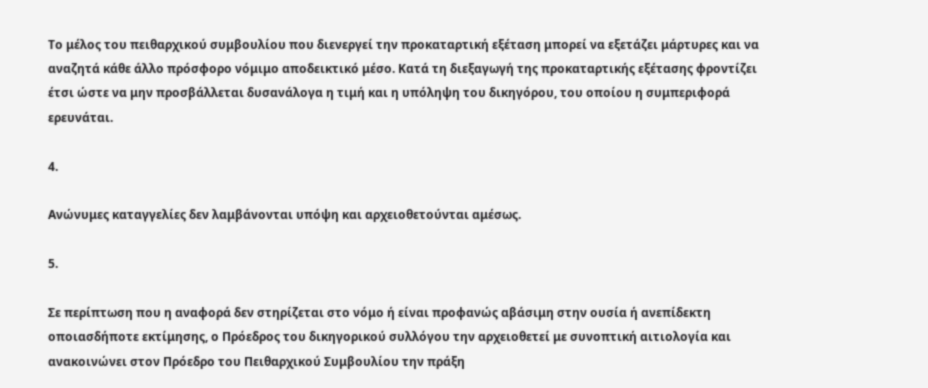Το μέλος του πειθαρχικού συμβουλίου που διενεργεί την προκαταρτική εξέταση μπορεί να εξετάζει μάρτυρες και να αναζητά κάθε άλλο πρόσφορο νόμιμο αποδεικτικό μέσο. Κατά τη διεξαγωγή της προκαταρτικής εξέτασης φροντίζει έτσι ώστε να μην προσβάλλεται δυσανάλογα η τιμή και η υπόληψη του δικηγόρου, του οποίου η συμπεριφορά ερευνάται.

4.

Ανώνυμες καταγγελίες δεν λαμβάνονται υπόψη και αρχειοθετούνται αμέσως.

5.

Σε περίπτωση που η αναφορά δεν στηρίζεται στο νόμο ή είναι προφανώς αβάσιμη στην ουσία ή ανεπίδεκτη οποιασδήποτε εκτίμησης, ο Πρόεδρος του δικηγορικού συλλόγου την αρχειοθετεί με συνοπτική αιτιολογία και ανακοινώνει στον Πρόεδρο του Πειθαρχικού Συμβουλίου την πράξη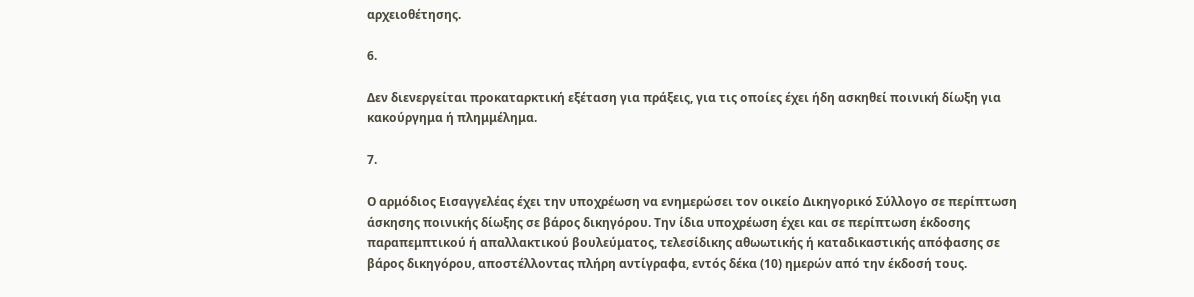αρχειοθέτησης.

6.

Δεν διενεργείται προκαταρκτική εξέταση για πράξεις, για τις οποίες έχει ήδη ασκηθεί ποινική δίωξη για κακούργημα ή πλημμέλημα.

7.

Ο αρμόδιος Εισαγγελέας έχει την υποχρέωση να ενημερώσει τον οικείο Δικηγορικό Σύλλογο σε περίπτωση άσκησης ποινικής δίωξης σε βάρος δικηγόρου. Την ίδια υποχρέωση έχει και σε περίπτωση έκδοσης παραπεμπτικού ή απαλλακτικού βουλεύματος, τελεσίδικης αθωωτικής ή καταδικαστικής απόφασης σε βάρος δικηγόρου, αποστέλλοντας πλήρη αντίγραφα, εντός δέκα (10) ημερών από την έκδοσή τους.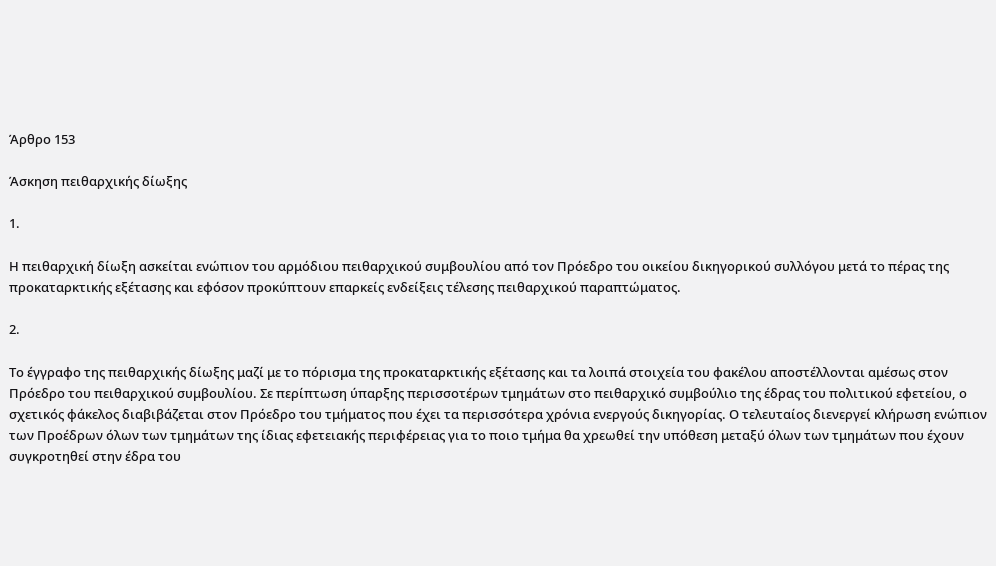Άρθρο 153

Άσκηση πειθαρχικής δίωξης

1.

Η πειθαρχική δίωξη ασκείται ενώπιον του αρμόδιου πειθαρχικού συμβουλίου από τον Πρόεδρο του οικείου δικηγορικού συλλόγου μετά το πέρας της προκαταρκτικής εξέτασης και εφόσον προκύπτουν επαρκείς ενδείξεις τέλεσης πειθαρχικού παραπτώματος.

2.

Το έγγραφο της πειθαρχικής δίωξης μαζί με το πόρισμα της προκαταρκτικής εξέτασης και τα λοιπά στοιχεία του φακέλου αποστέλλονται αμέσως στον Πρόεδρο του πειθαρχικού συμβουλίου. Σε περίπτωση ύπαρξης περισσοτέρων τμημάτων στο πειθαρχικό συμβούλιο της έδρας του πολιτικού εφετείου, ο σχετικός φάκελος διαβιβάζεται στον Πρόεδρο του τμήματος που έχει τα περισσότερα χρόνια ενεργούς δικηγορίας. Ο τελευταίος διενεργεί κλήρωση ενώπιον των Προέδρων όλων των τμημάτων της ίδιας εφετειακής περιφέρειας για το ποιο τμήμα θα χρεωθεί την υπόθεση μεταξύ όλων των τμημάτων που έχουν συγκροτηθεί στην έδρα του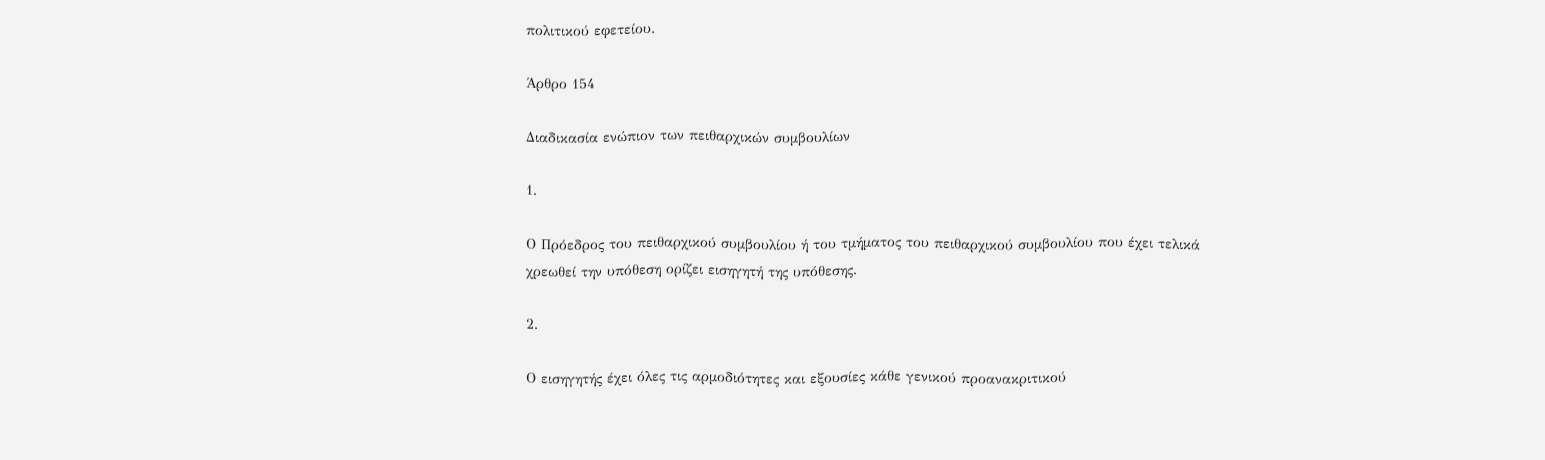πολιτικού εφετείου.

Άρθρο 154

Διαδικασία ενώπιον των πειθαρχικών συμβουλίων

1.

Ο Πρόεδρος του πειθαρχικού συμβουλίου ή του τμήματος του πειθαρχικού συμβουλίου που έχει τελικά χρεωθεί την υπόθεση ορίζει εισηγητή της υπόθεσης.

2.

Ο εισηγητής έχει όλες τις αρμοδιότητες και εξουσίες κάθε γενικού προανακριτικού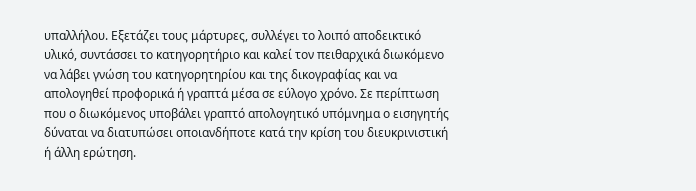υπαλλήλου. Εξετάζει τους μάρτυρες, συλλέγει το λοιπό αποδεικτικό υλικό, συντάσσει το κατηγορητήριο και καλεί τον πειθαρχικά διωκόμενο να λάβει γνώση του κατηγορητηρίου και της δικογραφίας και να απολογηθεί προφορικά ή γραπτά μέσα σε εύλογο χρόνο. Σε περίπτωση που ο διωκόμενος υποβάλει γραπτό απολογητικό υπόμνημα ο εισηγητής δύναται να διατυπώσει οποιανδήποτε κατά την κρίση του διευκρινιστική ή άλλη ερώτηση.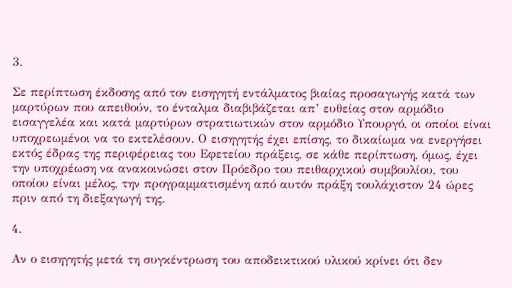3.

Σε περίπτωση έκδοσης από τον εισηγητή εντάλματος βιαίας προσαγωγής κατά των μαρτύρων που απειθούν, το ένταλμα διαβιβάζεται απ’ ευθείας στον αρμόδιο εισαγγελέα και κατά μαρτύρων στρατιωτικών στον αρμόδιο Υπουργό, οι οποίοι είναι υποχρεωμένοι να το εκτελέσουν. Ο εισηγητής έχει επίσης, το δικαίωμα να ενεργήσει εκτός έδρας της περιφέρειας του Εφετείου πράξεις, σε κάθε περίπτωση, όμως, έχει την υποχρέωση να ανακοινώσει στον Πρόεδρο του πειθαρχικού συμβουλίου, του οποίου είναι μέλος, την προγραμματισμένη από αυτόν πράξη τουλάχιστον 24 ώρες πριν από τη διεξαγωγή της.

4.

Αν ο εισηγητής μετά τη συγκέντρωση του αποδεικτικού υλικού κρίνει ότι δεν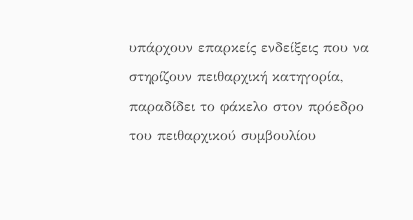υπάρχουν επαρκείς ενδείξεις που να στηρίζουν πειθαρχική κατηγορία, παραδίδει το φάκελο στον πρόεδρο του πειθαρχικού συμβουλίου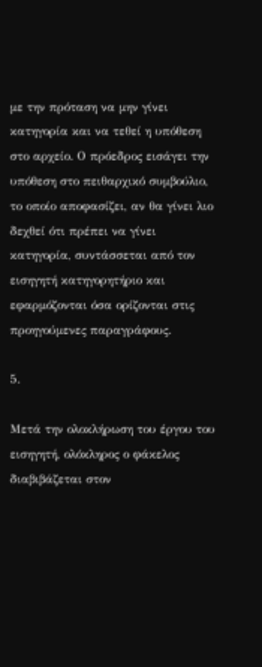με την πρόταση να μην γίνει κατηγορία και να τεθεί η υπόθεση στο αρχείο. Ο πρόεδρος εισάγει την υπόθεση στο πειθαρχικό συμβούλιο, το οποίο αποφασίζει, αν θα γίνει λιο δεχθεί ότι πρέπει να γίνει κατηγορία, συντάσσεται από τον εισηγητή κατηγορητήριο και εφαρμόζονται όσα ορίζονται στις προηγούμενες παραγράφους.

5.

Μετά την ολοκλήρωση του έργου του εισηγητή, ολόκληρος ο φάκελος διαβιβάζεται στον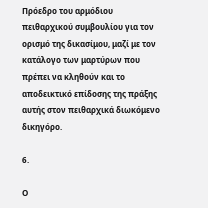Πρόεδρο του αρμόδιου πειθαρχικού συμβουλίου για τον ορισμό της δικασίμου, μαζί με τον κατάλογο των μαρτύρων που πρέπει να κληθούν και το αποδεικτικό επίδοσης της πράξης αυτής στον πειθαρχικά διωκόμενο δικηγόρο.

6.

Ο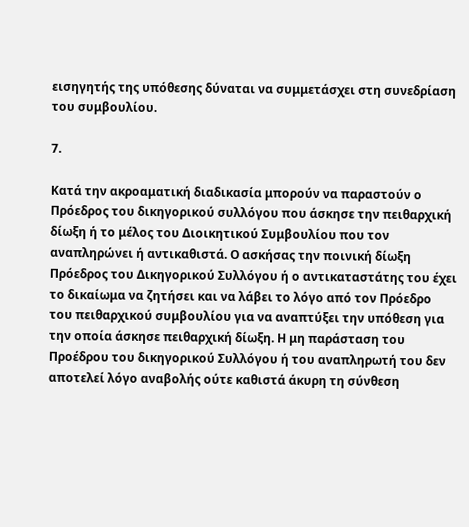εισηγητής της υπόθεσης δύναται να συμμετάσχει στη συνεδρίαση του συμβουλίου.

7.

Κατά την ακροαματική διαδικασία μπορούν να παραστούν ο Πρόεδρος του δικηγορικού συλλόγου που άσκησε την πειθαρχική δίωξη ή το μέλος του Διοικητικού Συμβουλίου που τον αναπληρώνει ή αντικαθιστά. Ο ασκήσας την ποινική δίωξη Πρόεδρος του Δικηγορικού Συλλόγου ή ο αντικαταστάτης του έχει το δικαίωμα να ζητήσει και να λάβει το λόγο από τον Πρόεδρο του πειθαρχικού συμβουλίου για να αναπτύξει την υπόθεση για την οποία άσκησε πειθαρχική δίωξη. Η μη παράσταση του Προέδρου του δικηγορικού Συλλόγου ή του αναπληρωτή του δεν αποτελεί λόγο αναβολής ούτε καθιστά άκυρη τη σύνθεση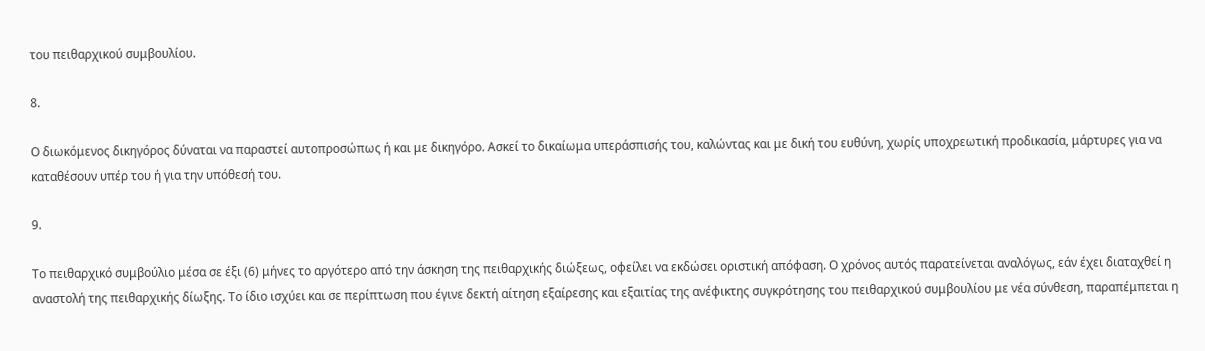του πειθαρχικού συμβουλίου.

8.

Ο διωκόμενος δικηγόρος δύναται να παραστεί αυτοπροσώπως ή και με δικηγόρο. Ασκεί το δικαίωμα υπεράσπισής του, καλώντας και με δική του ευθύνη, χωρίς υποχρεωτική προδικασία, μάρτυρες για να καταθέσουν υπέρ του ή για την υπόθεσή του.

9.

Το πειθαρχικό συμβούλιο μέσα σε έξι (6) μήνες το αργότερο από την άσκηση της πειθαρχικής διώξεως, οφείλει να εκδώσει οριστική απόφαση. Ο χρόνος αυτός παρατείνεται αναλόγως, εάν έχει διαταχθεί η αναστολή της πειθαρχικής δίωξης. Το ίδιο ισχύει και σε περίπτωση που έγινε δεκτή αίτηση εξαίρεσης και εξαιτίας της ανέφικτης συγκρότησης του πειθαρχικού συμβουλίου με νέα σύνθεση, παραπέμπεται η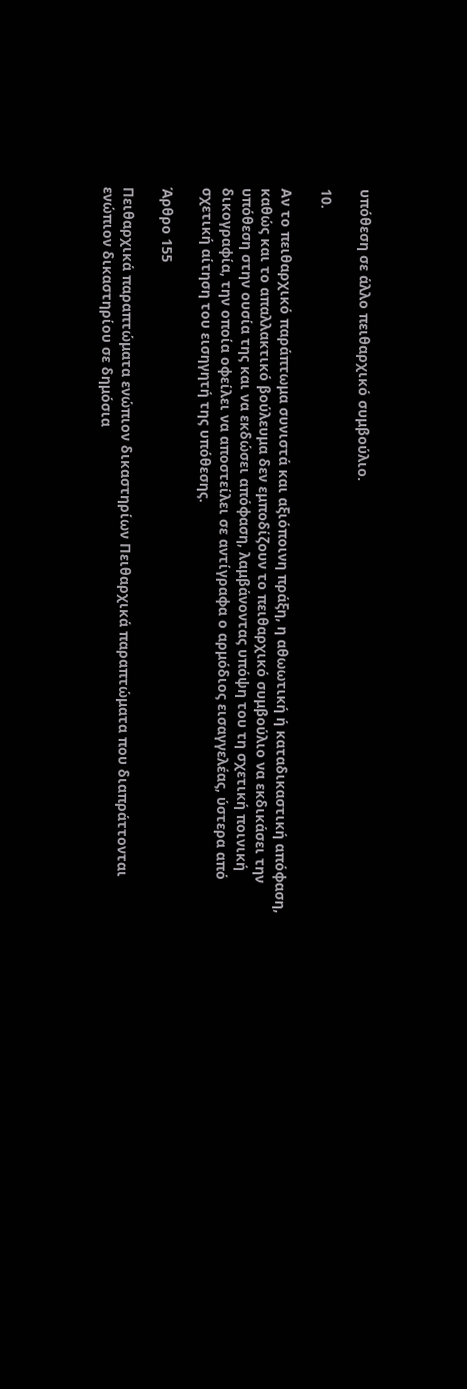υπόθεση σε άλλο πειθαρχικό συμβούλιο.

10.

Αν το πειθαρχικό παράπτωμα συνιστά και αξιόποινη πράξη, η αθωωτική ή καταδικαστική απόφαση, καθώς και το απαλλακτικό βούλευμα δεν εμποδίζουν το πειθαρχικό συμβούλιο να εκδικάσει την υπόθεση στην ουσία της και να εκδώσει απόφαση, λαμβάνοντας υπόψη του τη σχετική ποινική δικογραφία, την οποία οφείλει να αποστείλει σε αντίγραφα ο αρμόδιος εισαγγελέας, ύστερα από σχετική αίτηση του εισηγητή της υπόθεσης.

Άρθρο 155

Πειθαρχικά παραπτώματα ενώπιον δικαστηρίων Πειθαρχικά παραπτώματα που διαπράττονται ενώπιον δικαστηρίου σε δημόσια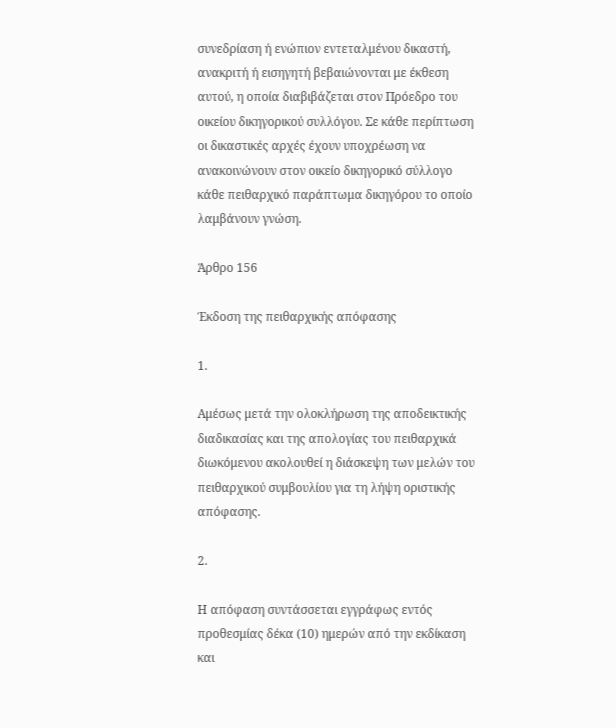συνεδρίαση ή ενώπιον εντεταλμένου δικαστή, ανακριτή ή εισηγητή βεβαιώνονται με έκθεση αυτού, η οποία διαβιβάζεται στον Πρόεδρο του οικείου δικηγορικού συλλόγου. Σε κάθε περίπτωση οι δικαστικές αρχές έχουν υποχρέωση να ανακοινώνουν στον οικείο δικηγορικό σύλλογο κάθε πειθαρχικό παράπτωμα δικηγόρου το οποίο λαμβάνουν γνώση.

Άρθρο 156

Έκδοση της πειθαρχικής απόφασης

1.

Αμέσως μετά την ολοκλήρωση της αποδεικτικής διαδικασίας και της απολογίας του πειθαρχικά διωκόμενου ακολουθεί η διάσκεψη των μελών του πειθαρχικού συμβουλίου για τη λήψη οριστικής απόφασης.

2.

Η απόφαση συντάσσεται εγγράφως εντός προθεσμίας δέκα (10) ημερών από την εκδίκαση και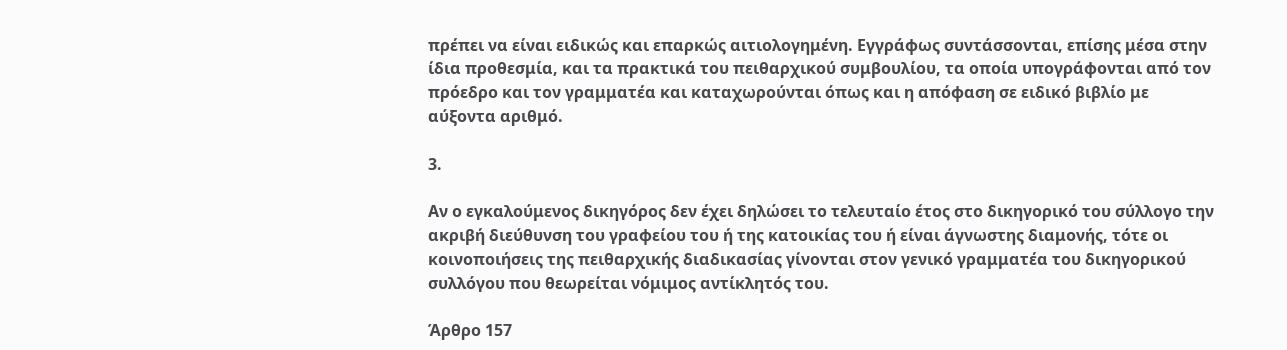πρέπει να είναι ειδικώς και επαρκώς αιτιολογημένη. Εγγράφως συντάσσονται, επίσης μέσα στην ίδια προθεσμία, και τα πρακτικά του πειθαρχικού συμβουλίου, τα οποία υπογράφονται από τον πρόεδρο και τον γραμματέα και καταχωρούνται όπως και η απόφαση σε ειδικό βιβλίο με αύξοντα αριθμό.

3.

Αν ο εγκαλούμενος δικηγόρος δεν έχει δηλώσει το τελευταίο έτος στο δικηγορικό του σύλλογο την ακριβή διεύθυνση του γραφείου του ή της κατοικίας του ή είναι άγνωστης διαμονής, τότε οι κοινοποιήσεις της πειθαρχικής διαδικασίας γίνονται στον γενικό γραμματέα του δικηγορικού συλλόγου που θεωρείται νόμιμος αντίκλητός του.

Άρθρο 157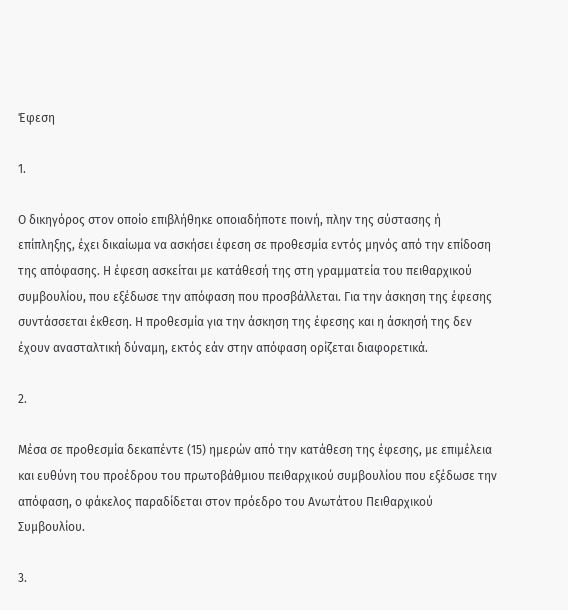Έφεση

1.

Ο δικηγόρος στον οποίο επιβλήθηκε οποιαδήποτε ποινή, πλην της σύστασης ή επίπληξης, έχει δικαίωμα να ασκήσει έφεση σε προθεσμία εντός μηνός από την επίδοση της απόφασης. Η έφεση ασκείται με κατάθεσή της στη γραμματεία του πειθαρχικού συμβουλίου, που εξέδωσε την απόφαση που προσβάλλεται. Για την άσκηση της έφεσης συντάσσεται έκθεση. Η προθεσμία για την άσκηση της έφεσης και η άσκησή της δεν έχουν ανασταλτική δύναμη, εκτός εάν στην απόφαση ορίζεται διαφορετικά.

2.

Μέσα σε προθεσμία δεκαπέντε (15) ημερών από την κατάθεση της έφεσης, με επιμέλεια και ευθύνη του προέδρου του πρωτοβάθμιου πειθαρχικού συμβουλίου που εξέδωσε την απόφαση, ο φάκελος παραδίδεται στον πρόεδρο του Ανωτάτου Πειθαρχικού Συμβουλίου.

3.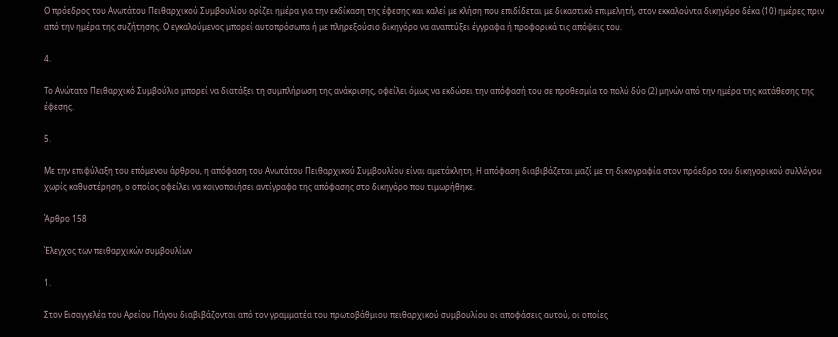Ο πρόεδρος του Ανωτάτου Πειθαρχικού Συμβουλίου ορίζει ημέρα για την εκδίκαση της έφεσης και καλεί με κλήση που επιδίδεται με δικαστικό επιμελητή, στον εκκαλούντα δικηγόρο δέκα (10) ημέρες πριν από την ημέρα της συζήτησης. Ο εγκαλούμενος μπορεί αυτοπρόσωπα ή με πληρεξούσιο δικηγόρο να αναπτύξει έγγραφα ή προφορικά τις απόψεις του.

4.

Το Ανώτατο Πειθαρχικό Συμβούλιο μπορεί να διατάξει τη συμπλήρωση της ανάκρισης, οφείλει όμως να εκδώσει την απόφασή του σε προθεσμία το πολύ δύο (2) μηνών από την ημέρα της κατάθεσης της έφεσης.

5.

Με την επιφύλαξη του επόμενου άρθρου, η απόφαση του Ανωτάτου Πειθαρχικού Συμβουλίου είναι αμετάκλητη. Η απόφαση διαβιβάζεται μαζί με τη δικογραφία στον πρόεδρο του δικηγορικού συλλόγου χωρίς καθυστέρηση, ο οποίος οφείλει να κοινοποιήσει αντίγραφο της απόφασης στο δικηγόρο που τιμωρήθηκε.

Άρθρο 158

Έλεγχος των πειθαρχικών συμβουλίων

1.

Στον Εισαγγελέα του Αρείου Πάγου διαβιβάζονται από τον γραμματέα του πρωτοβάθμιου πειθαρχικού συμβουλίου οι αποφάσεις αυτού, οι οποίες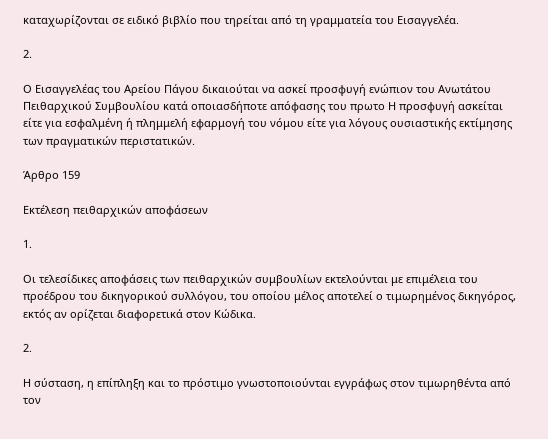καταχωρίζονται σε ειδικό βιβλίο που τηρείται από τη γραμματεία του Εισαγγελέα.

2.

Ο Εισαγγελέας του Αρείου Πάγου δικαιούται να ασκεί προσφυγή ενώπιον του Ανωτάτου Πειθαρχικού Συμβουλίου κατά οποιασδήποτε απόφασης του πρωτο Η προσφυγή ασκείται είτε για εσφαλμένη ή πλημμελή εφαρμογή του νόμου είτε για λόγους ουσιαστικής εκτίμησης των πραγματικών περιστατικών.

Άρθρο 159

Εκτέλεση πειθαρχικών αποφάσεων

1.

Οι τελεσίδικες αποφάσεις των πειθαρχικών συμβουλίων εκτελούνται με επιμέλεια του προέδρου του δικηγορικού συλλόγου, του οποίου μέλος αποτελεί ο τιμωρημένος δικηγόρος, εκτός αν ορίζεται διαφορετικά στον Κώδικα.

2.

Η σύσταση, η επίπληξη και το πρόστιμο γνωστοποιούνται εγγράφως στον τιμωρηθέντα από τον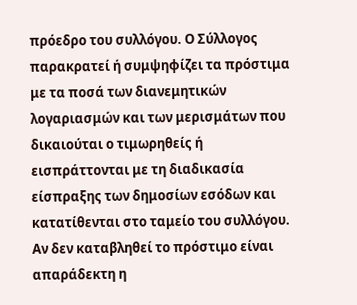πρόεδρο του συλλόγου. Ο Σύλλογος παρακρατεί ή συμψηφίζει τα πρόστιμα με τα ποσά των διανεμητικών λογαριασμών και των μερισμάτων που δικαιούται ο τιμωρηθείς ή εισπράττονται με τη διαδικασία είσπραξης των δημοσίων εσόδων και κατατίθενται στο ταμείο του συλλόγου. Αν δεν καταβληθεί το πρόστιμο είναι απαράδεκτη η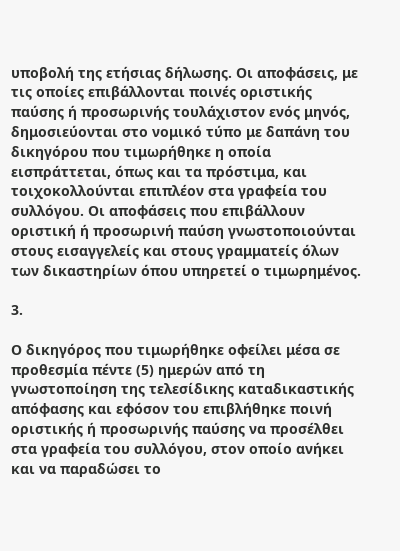υποβολή της ετήσιας δήλωσης. Οι αποφάσεις, με τις οποίες επιβάλλονται ποινές οριστικής παύσης ή προσωρινής τουλάχιστον ενός μηνός, δημοσιεύονται στο νομικό τύπο με δαπάνη του δικηγόρου που τιμωρήθηκε η οποία εισπράττεται, όπως και τα πρόστιμα, και τοιχοκολλούνται επιπλέον στα γραφεία του συλλόγου. Οι αποφάσεις που επιβάλλουν οριστική ή προσωρινή παύση γνωστοποιούνται στους εισαγγελείς και στους γραμματείς όλων των δικαστηρίων όπου υπηρετεί ο τιμωρημένος.

3.

Ο δικηγόρος που τιμωρήθηκε οφείλει μέσα σε προθεσμία πέντε (5) ημερών από τη γνωστοποίηση της τελεσίδικης καταδικαστικής απόφασης και εφόσον του επιβλήθηκε ποινή οριστικής ή προσωρινής παύσης να προσέλθει στα γραφεία του συλλόγου, στον οποίο ανήκει και να παραδώσει το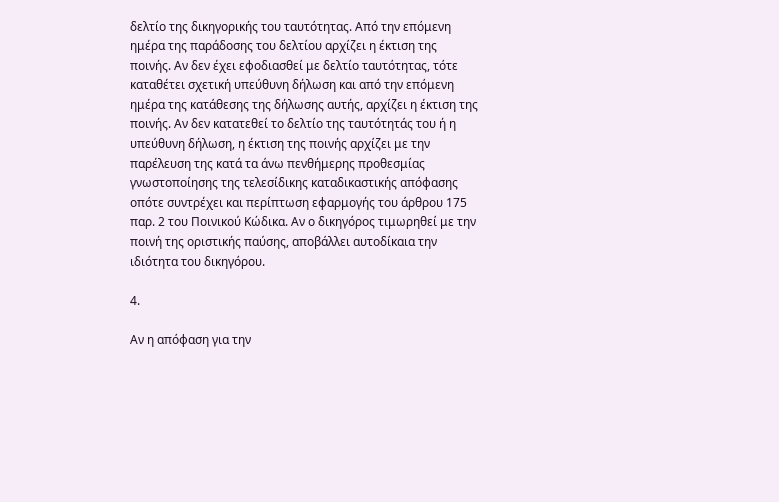δελτίο της δικηγορικής του ταυτότητας. Από την επόμενη ημέρα της παράδοσης του δελτίου αρχίζει η έκτιση της ποινής. Αν δεν έχει εφοδιασθεί με δελτίο ταυτότητας, τότε καταθέτει σχετική υπεύθυνη δήλωση και από την επόμενη ημέρα της κατάθεσης της δήλωσης αυτής, αρχίζει η έκτιση της ποινής. Αν δεν κατατεθεί το δελτίο της ταυτότητάς του ή η υπεύθυνη δήλωση, η έκτιση της ποινής αρχίζει με την παρέλευση της κατά τα άνω πενθήμερης προθεσμίας γνωστοποίησης της τελεσίδικης καταδικαστικής απόφασης οπότε συντρέχει και περίπτωση εφαρμογής του άρθρου 175 παρ. 2 του Ποινικού Κώδικα. Αν ο δικηγόρος τιμωρηθεί με την ποινή της οριστικής παύσης, αποβάλλει αυτοδίκαια την ιδιότητα του δικηγόρου.

4.

Αν η απόφαση για την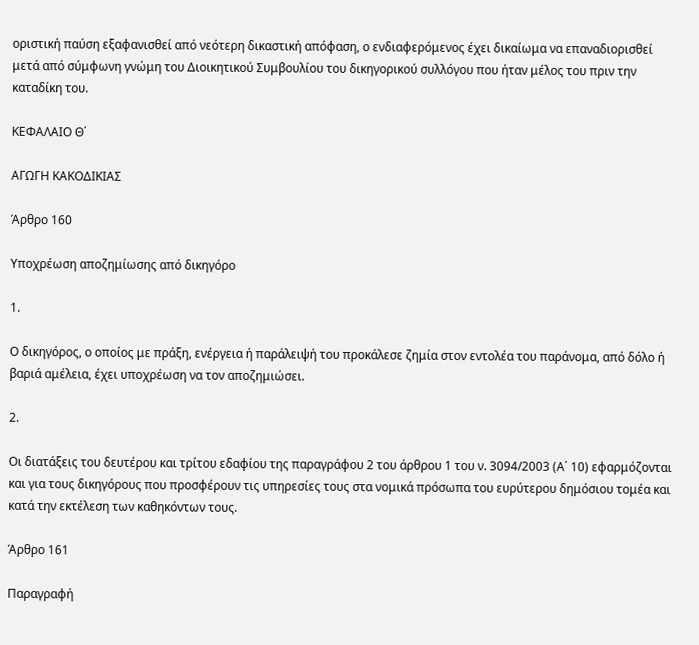οριστική παύση εξαφανισθεί από νεότερη δικαστική απόφαση, ο ενδιαφερόμενος έχει δικαίωμα να επαναδιορισθεί μετά από σύμφωνη γνώμη του Διοικητικού Συμβουλίου του δικηγορικού συλλόγου που ήταν μέλος του πριν την καταδίκη του.

ΚΕΦΑΛΑΙΟ Θ΄

ΑΓΩΓΗ ΚΑΚΟΔΙΚΙΑΣ

Άρθρο 160

Υποχρέωση αποζημίωσης από δικηγόρο

1.

Ο δικηγόρος, ο οποίος με πράξη, ενέργεια ή παράλειψή του προκάλεσε ζημία στον εντολέα του παράνομα, από δόλο ή βαριά αμέλεια, έχει υποχρέωση να τον αποζημιώσει.

2.

Οι διατάξεις του δευτέρου και τρίτου εδαφίου της παραγράφου 2 του άρθρου 1 του ν. 3094/2003 (Α΄ 10) εφαρμόζονται και για τους δικηγόρους που προσφέρουν τις υπηρεσίες τους στα νομικά πρόσωπα του ευρύτερου δημόσιου τομέα και κατά την εκτέλεση των καθηκόντων τους.

Άρθρο 161

Παραγραφή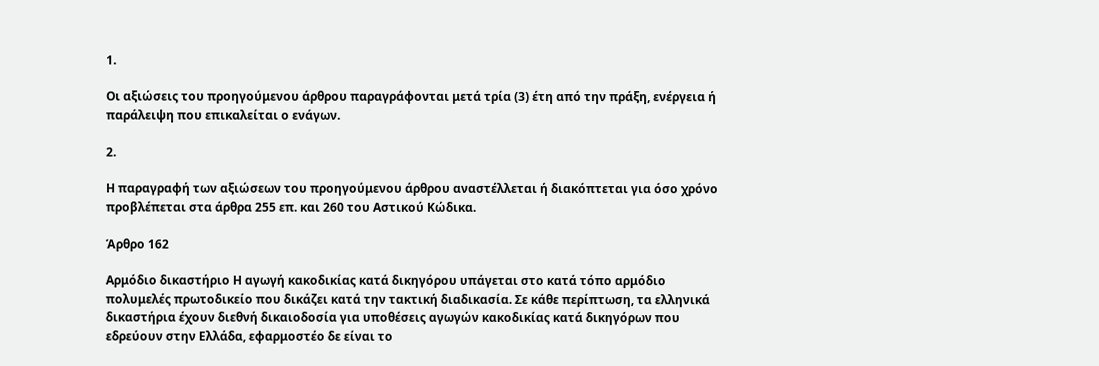1.

Οι αξιώσεις του προηγούμενου άρθρου παραγράφονται μετά τρία (3) έτη από την πράξη, ενέργεια ή παράλειψη που επικαλείται ο ενάγων.

2.

Η παραγραφή των αξιώσεων του προηγούμενου άρθρου αναστέλλεται ή διακόπτεται για όσο χρόνο προβλέπεται στα άρθρα 255 επ. και 260 του Αστικού Κώδικα.

Άρθρο 162

Αρμόδιο δικαστήριο Η αγωγή κακοδικίας κατά δικηγόρου υπάγεται στο κατά τόπο αρμόδιο πολυμελές πρωτοδικείο που δικάζει κατά την τακτική διαδικασία. Σε κάθε περίπτωση, τα ελληνικά δικαστήρια έχουν διεθνή δικαιοδοσία για υποθέσεις αγωγών κακοδικίας κατά δικηγόρων που εδρεύουν στην Ελλάδα, εφαρμοστέο δε είναι το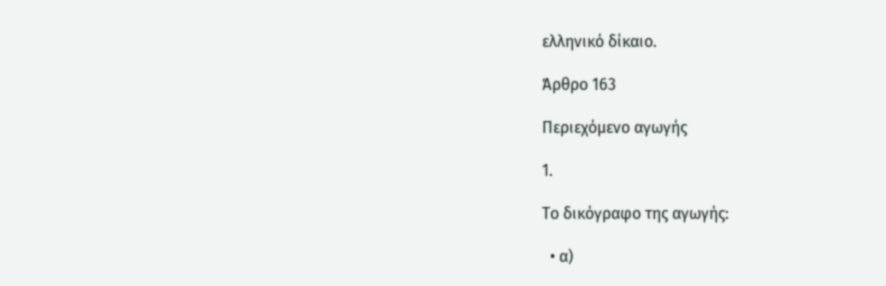ελληνικό δίκαιο.

Άρθρο 163

Περιεχόμενο αγωγής

1.

Το δικόγραφο της αγωγής:

  • α)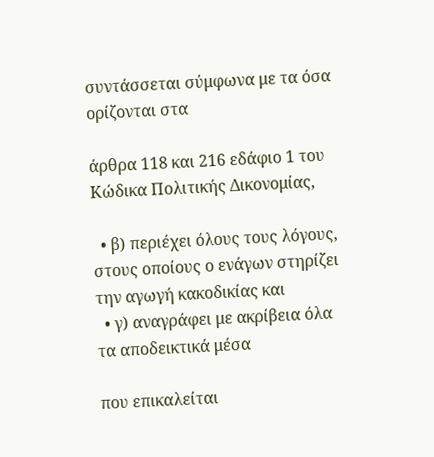συντάσσεται σύμφωνα με τα όσα ορίζονται στα

άρθρα 118 και 216 εδάφιο 1 του Κώδικα Πολιτικής Δικονομίας,

  • β) περιέχει όλους τους λόγους, στους οποίους ο ενάγων στηρίζει την αγωγή κακοδικίας και
  • γ) αναγράφει με ακρίβεια όλα τα αποδεικτικά μέσα

που επικαλείται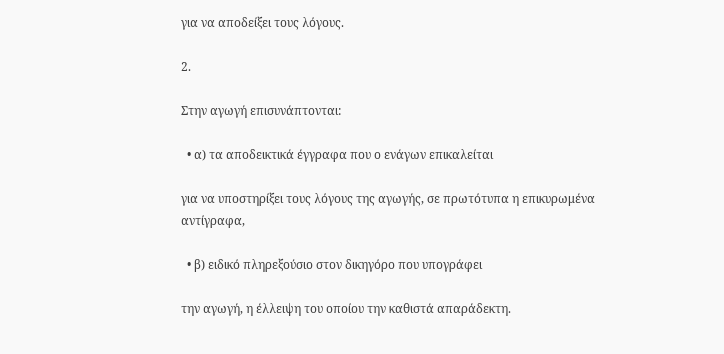για να αποδείξει τους λόγους.

2.

Στην αγωγή επισυνάπτονται:

  • α) τα αποδεικτικά έγγραφα που ο ενάγων επικαλείται

για να υποστηρίξει τους λόγους της αγωγής, σε πρωτότυπα η επικυρωμένα αντίγραφα,

  • β) ειδικό πληρεξούσιο στον δικηγόρο που υπογράφει

την αγωγή, η έλλειψη του οποίου την καθιστά απαράδεκτη.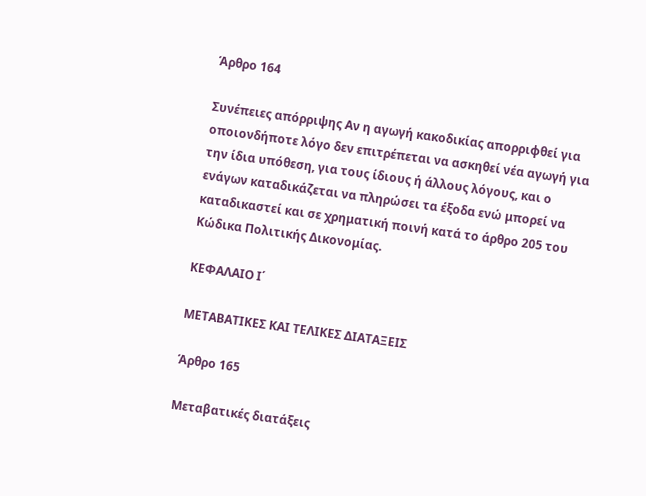Άρθρο 164

Συνέπειες απόρριψης Αν η αγωγή κακοδικίας απορριφθεί για οποιονδήποτε λόγο δεν επιτρέπεται να ασκηθεί νέα αγωγή για την ίδια υπόθεση, για τους ίδιους ή άλλους λόγους, και ο ενάγων καταδικάζεται να πληρώσει τα έξοδα ενώ μπορεί να καταδικαστεί και σε χρηματική ποινή κατά το άρθρο 205 του Κώδικα Πολιτικής Δικονομίας.

ΚΕΦΑΛΑΙΟ Ι΄

ΜΕΤΑΒΑΤΙΚΕΣ ΚΑΙ ΤΕΛΙΚΕΣ ΔΙΑΤΑΞΕΙΣ

Άρθρο 165

Μεταβατικές διατάξεις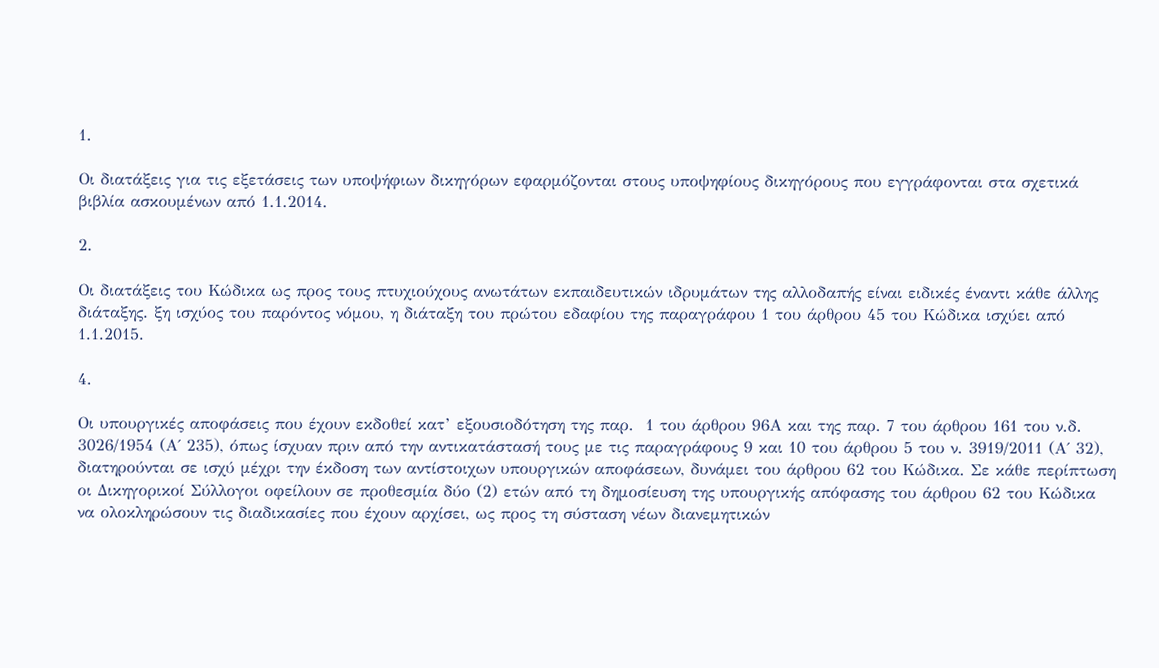1.

Οι διατάξεις για τις εξετάσεις των υποψήφιων δικηγόρων εφαρμόζονται στους υποψηφίους δικηγόρους που εγγράφονται στα σχετικά βιβλία ασκουμένων από 1.1.2014.

2.

Οι διατάξεις του Κώδικα ως προς τους πτυχιούχους ανωτάτων εκπαιδευτικών ιδρυμάτων της αλλοδαπής είναι ειδικές έναντι κάθε άλλης διάταξης. ξη ισχύος του παρόντος νόμου, η διάταξη του πρώτου εδαφίου της παραγράφου 1 του άρθρου 45 του Κώδικα ισχύει από 1.1.2015.

4.

Οι υπουργικές αποφάσεις που έχουν εκδοθεί κατ’ εξουσιοδότηση της παρ.  1 του άρθρου 96Α και της παρ. 7 του άρθρου 161 του ν.δ. 3026/1954 (Α΄ 235), όπως ίσχυαν πριν από την αντικατάστασή τους με τις παραγράφους 9 και 10 του άρθρου 5 του ν. 3919/2011 (Α΄ 32), διατηρούνται σε ισχύ μέχρι την έκδοση των αντίστοιχων υπουργικών αποφάσεων, δυνάμει του άρθρου 62 του Κώδικα. Σε κάθε περίπτωση οι Δικηγορικοί Σύλλογοι οφείλουν σε προθεσμία δύο (2) ετών από τη δημοσίευση της υπουργικής απόφασης του άρθρου 62 του Κώδικα να ολοκληρώσουν τις διαδικασίες που έχουν αρχίσει, ως προς τη σύσταση νέων διανεμητικών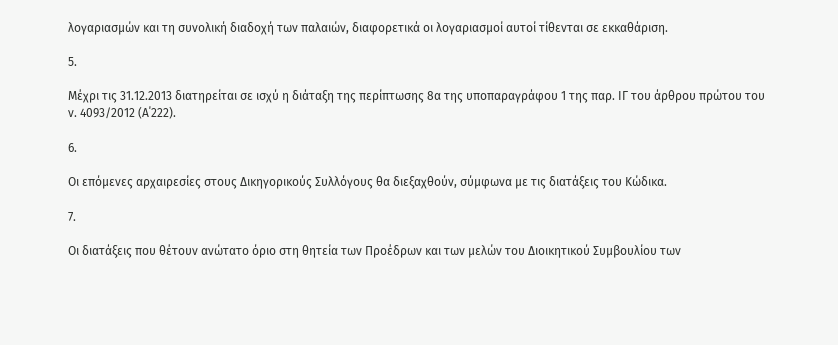λογαριασμών και τη συνολική διαδοχή των παλαιών, διαφορετικά οι λογαριασμοί αυτοί τίθενται σε εκκαθάριση.

5.

Μέχρι τις 31.12.2013 διατηρείται σε ισχύ η διάταξη της περίπτωσης 8α της υποπαραγράφου 1 της παρ. ΙΓ του άρθρου πρώτου του ν. 4093/2012 (Α΄222).

6.

Οι επόμενες αρχαιρεσίες στους Δικηγορικούς Συλλόγους θα διεξαχθούν, σύμφωνα με τις διατάξεις του Κώδικα.

7.

Οι διατάξεις που θέτουν ανώτατο όριο στη θητεία των Προέδρων και των μελών του Διοικητικού Συμβουλίου των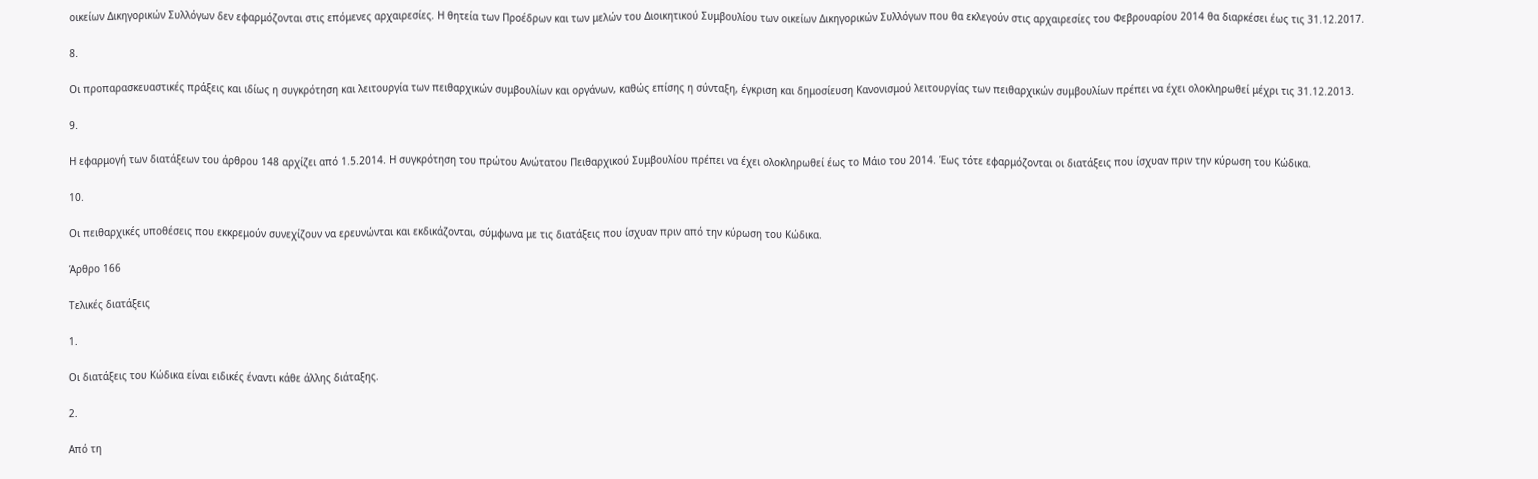οικείων Δικηγορικών Συλλόγων δεν εφαρμόζονται στις επόμενες αρχαιρεσίες. Η θητεία των Προέδρων και των μελών του Διοικητικού Συμβουλίου των οικείων Δικηγορικών Συλλόγων που θα εκλεγούν στις αρχαιρεσίες του Φεβρουαρίου 2014 θα διαρκέσει έως τις 31.12.2017.

8.

Οι προπαρασκευαστικές πράξεις και ιδίως η συγκρότηση και λειτουργία των πειθαρχικών συμβουλίων και οργάνων, καθώς επίσης η σύνταξη, έγκριση και δημοσίευση Κανονισμού λειτουργίας των πειθαρχικών συμβουλίων πρέπει να έχει ολοκληρωθεί μέχρι τις 31.12.2013.

9.

Η εφαρμογή των διατάξεων του άρθρου 148 αρχίζει από 1.5.2014. Η συγκρότηση του πρώτου Ανώτατου Πειθαρχικού Συμβουλίου πρέπει να έχει ολοκληρωθεί έως το Μάιο του 2014. Έως τότε εφαρμόζονται οι διατάξεις που ίσχυαν πριν την κύρωση του Κώδικα.

10.

Οι πειθαρχικές υποθέσεις που εκκρεμούν συνεχίζουν να ερευνώνται και εκδικάζονται, σύμφωνα με τις διατάξεις που ίσχυαν πριν από την κύρωση του Κώδικα.

Άρθρο 166

Τελικές διατάξεις

1.

Οι διατάξεις του Κώδικα είναι ειδικές έναντι κάθε άλλης διάταξης.

2.

Από τη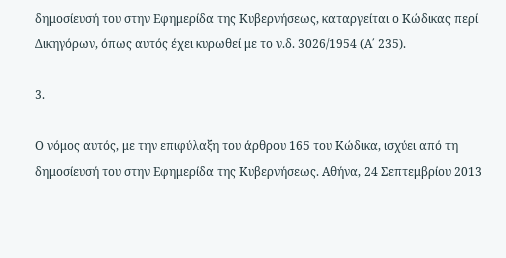δημοσίευσή του στην Εφημερίδα της Κυβερνήσεως, καταργείται ο Κώδικας περί Δικηγόρων, όπως αυτός έχει κυρωθεί με το ν.δ. 3026/1954 (Α΄ 235).

3.

Ο νόμος αυτός, με την επιφύλαξη του άρθρου 165 του Κώδικα, ισχύει από τη δημοσίευσή του στην Εφημερίδα της Κυβερνήσεως. Αθήνα, 24 Σεπτεμβρίου 2013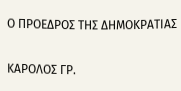Ο ΠΡΟΕΔΡΟΣ ΤΗΣ ΔΗΜΟΚΡΑΤΙΑΣ

ΚΑΡΟΛΟΣ ΓΡ.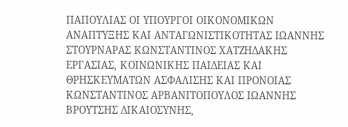ΠΑΠΟΥΛΙΑΣ ΟΙ ΥΠΟΥΡΓΟΙ ΟΙΚΟΝΟΜΙΚΩΝ ΑΝΑΠΤΥΞΗΣ ΚΑΙ ΑΝΤΑΓΩΝΙΣΤΙΚΟΤΗΤΑΣ ΙΩΑΝΝΗΣ ΣΤΟΥΡΝΑΡΑΣ ΚΩΝΣΤΑΝΤΙΝΟΣ ΧΑΤΖΗΔΑΚΗΣ ΕΡΓΑΣΙΑΣ, ΚΟΙΝΩΝΙΚΗΣ ΠΑΙΔΕΙΑΣ ΚΑΙ ΘΡΗΣΚΕΥΜΑΤΩΝ ΑΣΦΑΛΙΣΗΣ ΚΑΙ ΠΡΟΝΟΙΑΣ ΚΩΝΣΤΑΝΤΙΝΟΣ ΑΡΒΑΝΙΤΟΠΟΥΛΟΣ ΙΩΑΝΝΗΣ ΒΡΟΥΤΣΗΣ ΔΙΚΑΙΟΣΥΝΗΣ,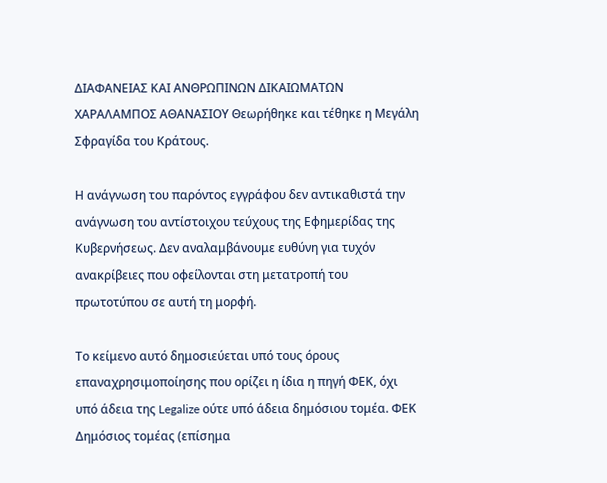ΔΙΑΦΑΝΕΙΑΣ ΚΑΙ ΑΝΘΡΩΠΙΝΩΝ ΔΙΚΑΙΩΜΑΤΩΝ ΧΑΡΑΛΑΜΠΟΣ ΑΘΑΝΑΣΙΟΥ Θεωρήθηκε και τέθηκε η Μεγάλη Σφραγίδα του Κράτους.

Η ανάγνωση του παρόντος εγγράφου δεν αντικαθιστά την ανάγνωση του αντίστοιχου τεύχους της Εφημερίδας της Κυβερνήσεως. Δεν αναλαμβάνουμε ευθύνη για τυχόν ανακρίβειες που οφείλονται στη μετατροπή του πρωτοτύπου σε αυτή τη μορφή.

Το κείμενο αυτό δημοσιεύεται υπό τους όρους επαναχρησιμοποίησης που ορίζει η ίδια η πηγή ΦΕΚ, όχι υπό άδεια της Legalize ούτε υπό άδεια δημόσιου τομέα. ΦΕΚ
Δημόσιος τομέας (επίσημα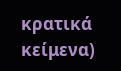κρατικά κείμενα)